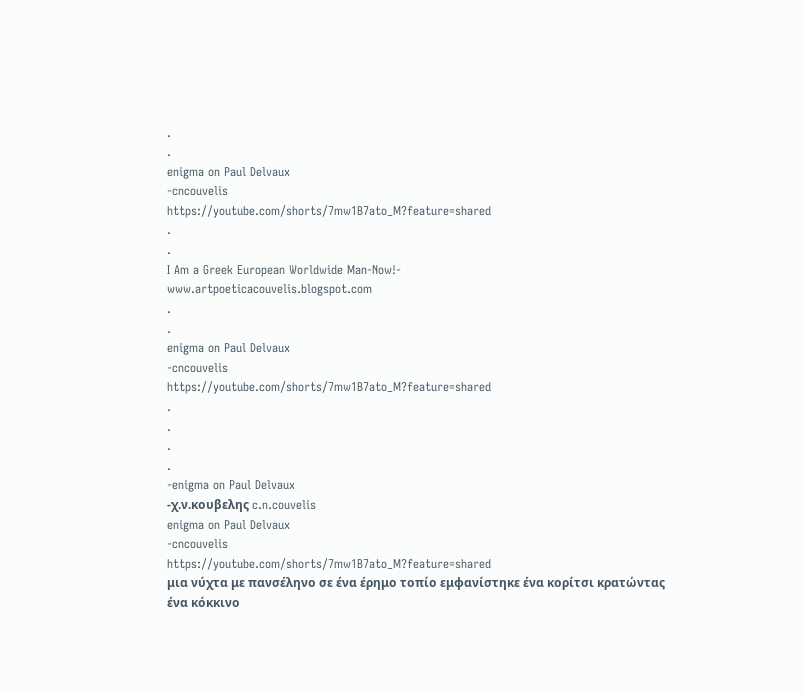.
.
enigma on Paul Delvaux
-cncouvelis
https://youtube.com/shorts/7mw1B7ato_M?feature=shared
.
.
I Am a Greek European Worldwide Man-Now!-
www.artpoeticacouvelis.blogspot.com
.
.
enigma on Paul Delvaux
-cncouvelis
https://youtube.com/shorts/7mw1B7ato_M?feature=shared
.
.
.
.
-enigma on Paul Delvaux
-χ.ν.κουβελης c.n.couvelis
enigma on Paul Delvaux
-cncouvelis
https://youtube.com/shorts/7mw1B7ato_M?feature=shared
μια νύχτα με πανσέληνο σε ένα έρημο τοπίο εμφανίστηκε ένα κορίτσι κρατώντας
ένα κόκκινο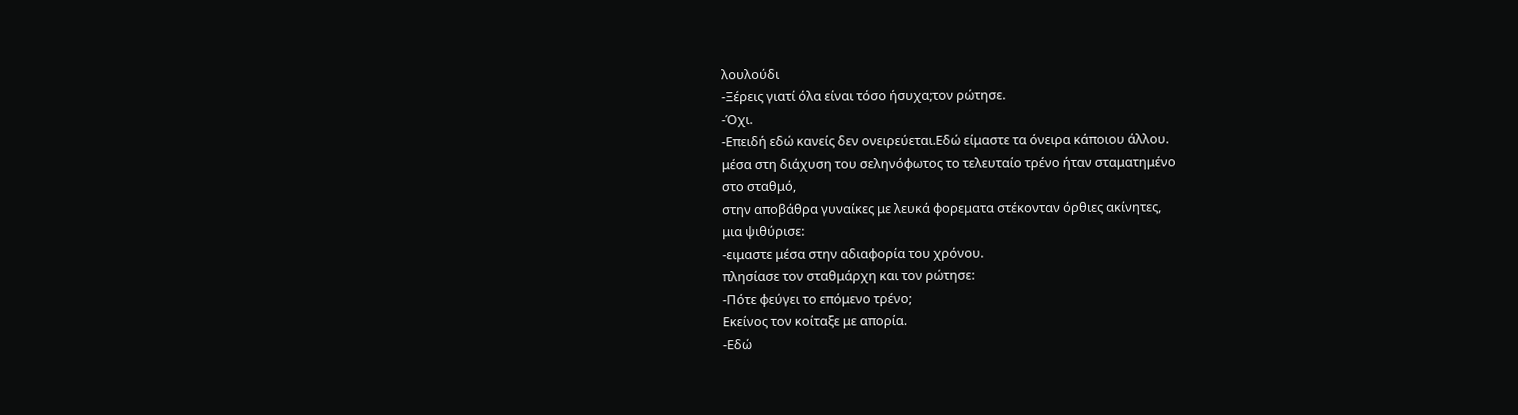λουλούδι
-Ξέρεις γιατί όλα είναι τόσο ήσυχα;τον ρώτησε.
-Όχι.
-Επειδή εδώ κανείς δεν ονειρεύεται.Εδώ είμαστε τα όνειρα κάποιου άλλου.
μέσα στη διάχυση του σεληνόφωτος το τελευταίο τρένο ήταν σταματημένο
στο σταθμό,
στην αποβάθρα γυναίκες με λευκά φορεματα στέκονταν όρθιες ακίνητες,
μια ψιθύρισε:
-ειμαστε μέσα στην αδιαφορία του χρόνου.
πλησίασε τον σταθμάρχη και τον ρώτησε:
-Πότε φεύγει το επόμενο τρένο;
Εκείνος τον κοίταξε με απορία.
-Εδώ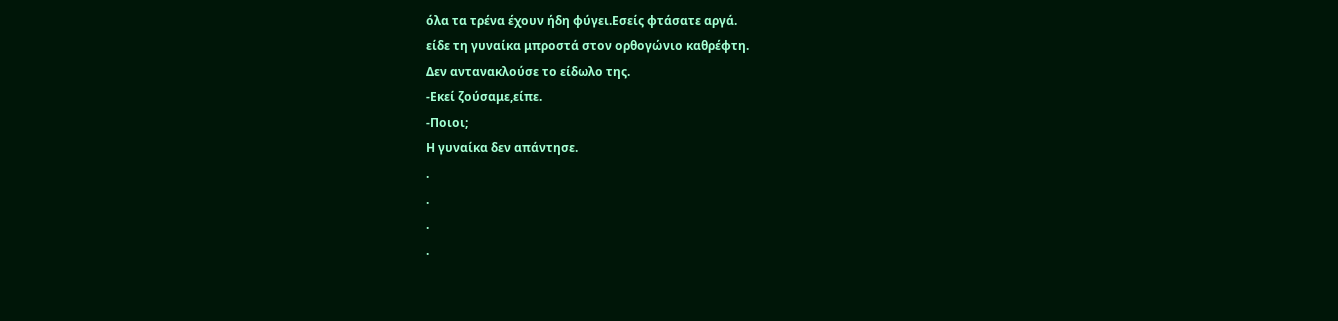όλα τα τρένα έχουν ήδη φύγει.Εσείς φτάσατε αργά.
είδε τη γυναίκα μπροστά στον ορθογώνιο καθρέφτη.
Δεν αντανακλούσε το είδωλο της.
-Εκεί ζούσαμε,είπε.
-Ποιοι;
Η γυναίκα δεν απάντησε.
.
.
.
.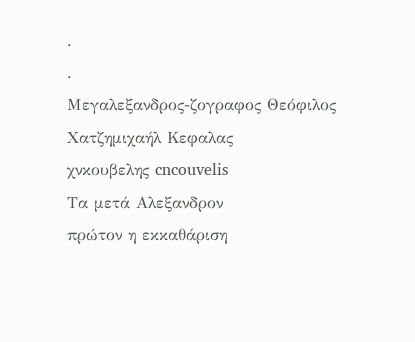.
.
Μεγαλεξανδρος-ζογραφος Θεόφιλος Χατζημιχαήλ Κεφαλας
χνκουβελης cncouvelis
Τα μετά Αλεξανδρον
πρώτον η εκκαθάριση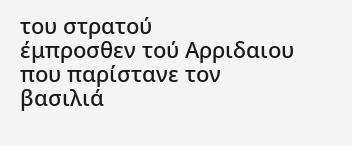του στρατού
έμπροσθεν τού Αρριδαιου που παρίστανε τον βασιλιά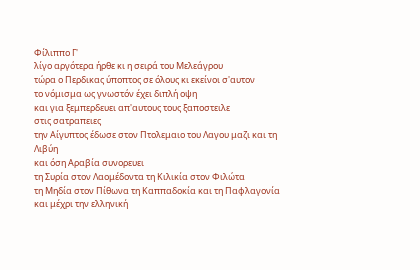Φίλιππο Γ'
λίγο αργότερα ήρθε κι η σειρά του Μελεάγρου
τώρα ο Περδικας ύποπτος σε όλους κι εκείνοι σ'αυτον
το νόμισμα ως γνωστόν έχει διπλή οψη
και για ξεμπερδευει απ'αυτους τους ξαποστειλε
στις σατραπειες
την Αίγυπτος έδωσε στον Πτολεμαιο του Λαγου μαζι και τη Λιβύη
και όση Αραβία συνορευει
τη Συρία στον Λαομέδοντα τη Κιλικία στον Φιλώτα
τη Μηδία στον Πίθωνα τη Καππαδοκία και τη Παφλαγονία
και μέχρι την ελληνική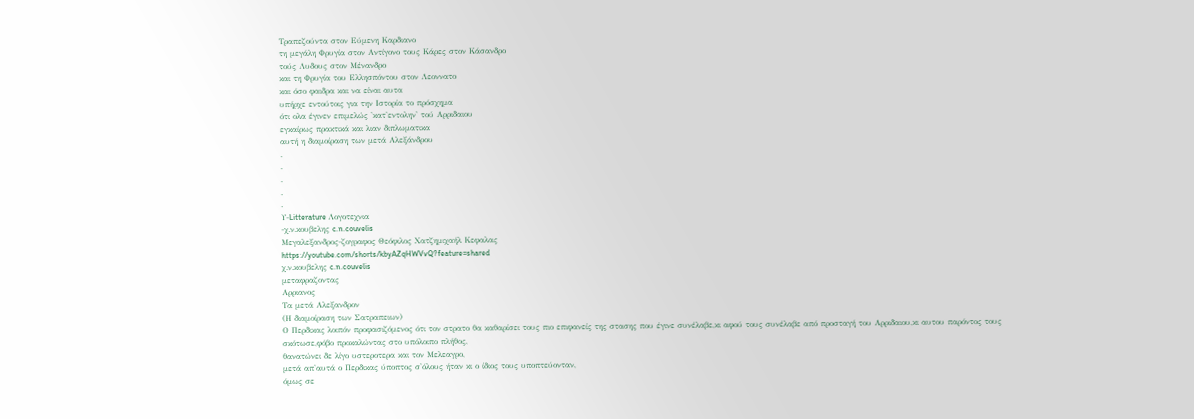Τραπεζούντα στον Εύμενη Καρδιανο
τη μεγάλη Φρυγία στον Αντίγονο τους Κάρες στον Κάσανδρο
τούς Λυδους στον Μένανδρο
και τη Φρυγία του Ελλησπόντου στον Λεοννατο
και όσο φαιδρα και να είναι αυτα
υπήρχε εντούτοις για την Ιστορία το πρόσχημα
ότι ολα έγινεν επιμελώς 'κατ'εντολην' τού Αρριδαιου
εγκαίρως πρακτικά και λιαν διπλωματικα
αυτή η διαμοίραση των μετά Αλεξάνδρου
.
.
.
.
.
Υ-Litterature Λογοτεχνια
-χ.ν.κουβελης c.n.couvelis
Μεγαλεξανδρος-ζογραφος Θεόφιλος Χατζημιχαήλ Κεφαλας
https://youtube.com/shorts/kbyAZqHWVvQ?feature=shared
χ.ν.κουβελης c.n.couvelis
μεταφραζοντας
Αρριανος
Τα μετά Αλεξανδρον
(Η διαμοίραση των Σατραπειων)
Ο Περδικας λοιπόν προφασιζόμενος ότι τον στρατο θα καθαρίσει τους πιο επιφανείς της στασης που έγινε συνέλαβε,κι αφού τους συνέλαβε από προσταγή του Αρριδαιου,κι αυτου παρόντος τους σκότωσε,φόβο προκαλώντας στο υπόλοιπο πλήθος,
θανατώνει δε λίγο υστεροτερα και τον Μελεαγρο,
μετά απ'αυτά ο Περδικας ύποπτος σ'όλους ήταν κι ο ίδιος τους υποπτεύονταν,
όμως σε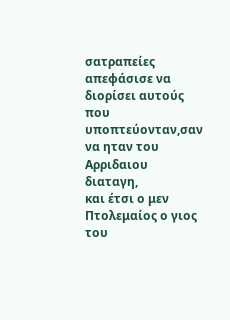σατραπείες απεφάσισε να διορίσει αυτούς που υποπτεύονταν,σαν να ηταν του Αρριδαιου διαταγη,
και έτσι ο μεν Πτολεμαίος ο γιος του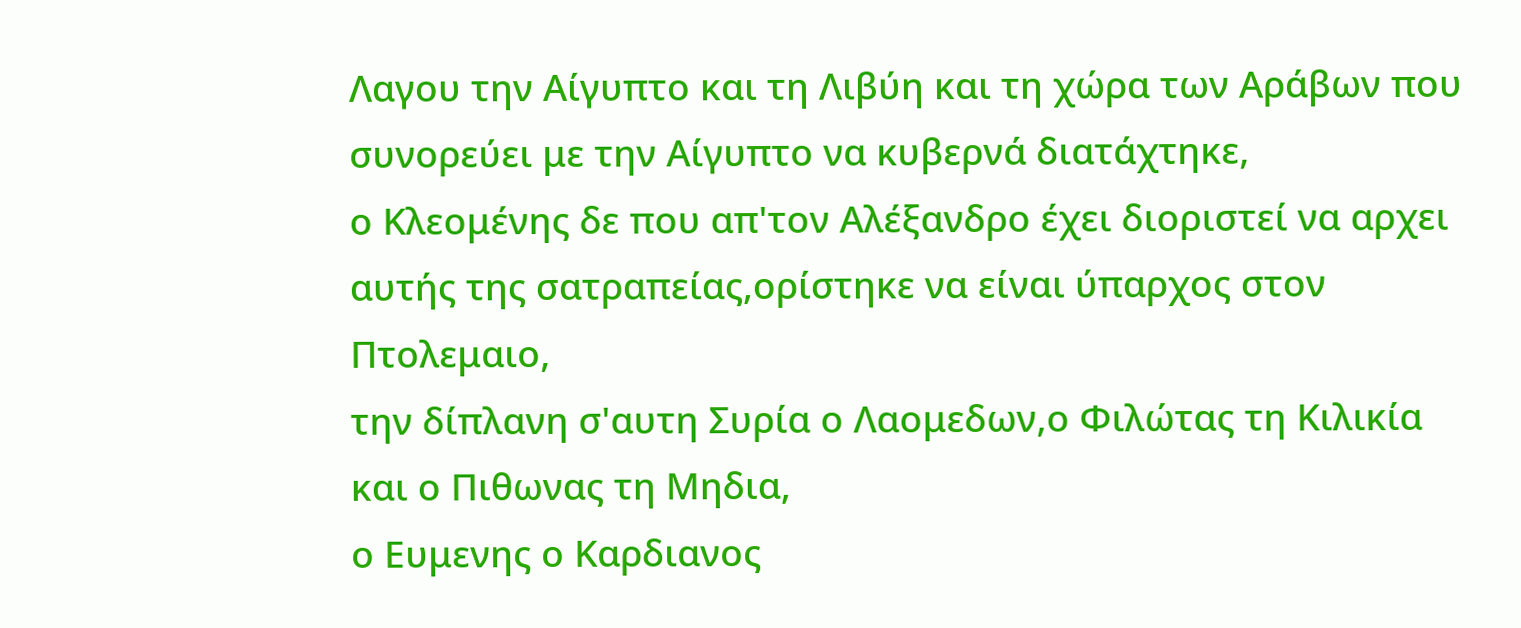Λαγου την Αίγυπτο και τη Λιβύη και τη χώρα των Αράβων που συνορεύει με την Αίγυπτο να κυβερνά διατάχτηκε,
ο Κλεομένης δε που απ'τον Αλέξανδρο έχει διοριστεί να αρχει αυτής της σατραπείας,ορίστηκε να είναι ύπαρχος στον Πτολεμαιο,
την δίπλανη σ'αυτη Συρία ο Λαομεδων,ο Φιλώτας τη Κιλικία και ο Πιθωνας τη Μηδια,
ο Ευμενης ο Καρδιανος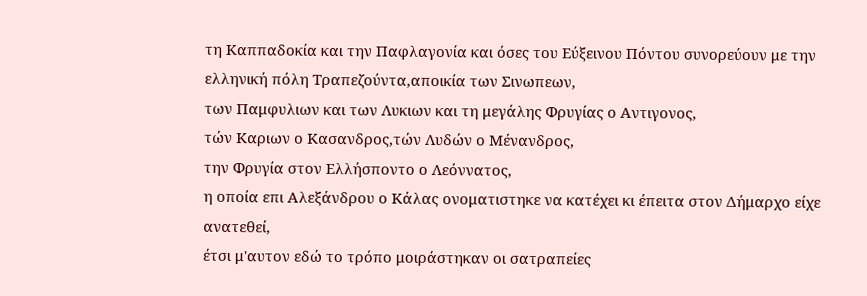τη Καππαδοκία και την Παφλαγονία και όσες του Εύξεινου Πόντου συνορεύουν με την ελληνική πόλη Τραπεζούντα,αποικία των Σινωπεων,
των Παμφυλιων και των Λυκιων και τη μεγάλης Φρυγίας ο Αντιγονος,
τών Καριων ο Κασανδρος,τών Λυδών ο Μένανδρος,
την Φρυγία στον Ελλήσποντο ο Λεόννατος,
η οποία επι Αλεξάνδρου ο Κάλας ονοματιστηκε να κατέχει κι έπειτα στον Δήμαρχο είχε ανατεθεί,
έτσι μ'αυτον εδώ το τρόπο μοιράστηκαν οι σατραπείες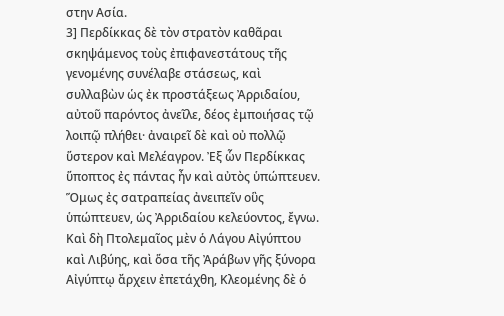στην Ασία.
3] Περδίκκας δὲ τὸν στρατὸν καθᾶραι σκηψάμενος τοὺς ἐπιφανεστάτους τῆς γενομένης συνέλαβε στάσεως, καὶ συλλαβὼν ὡς ἐκ προστάξεως Ἀρριδαίου, αὐτοῦ παρόντος ἀνεῖλε, δέος ἐμποιήσας τῷ λοιπῷ πλήθει· ἀναιρεῖ δὲ καὶ οὐ πολλῷ ὕστερον καὶ Μελέαγρον. Ἐξ ὧν Περδίκκας ὕποπτος ἐς πάντας ἦν καὶ αὐτὸς ὑπώπτευεν. Ὅμως ἐς σατραπείας ἀνειπεῖν οὓς ὑπώπτευεν, ὡς Ἀρριδαίου κελεύοντος, ἔγνω. Καὶ δὴ Πτολεμαῖος μὲν ὁ Λάγου Αἰγύπτου καὶ Λιβύης, καὶ ὅσα τῆς Ἀράβων γῆς ξύνορα Αἰγύπτῳ ἄρχειν ἐπετάχθη, Κλεομένης δὲ ὁ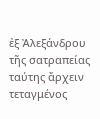ἐξ Ἀλεξάνδρου τῆς σατραπείας ταύτης ἄρχειν τεταγμένος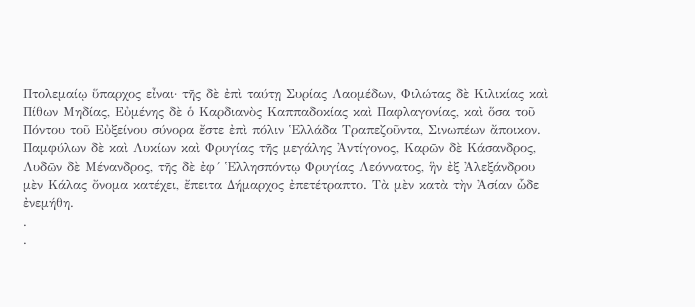Πτολεμαίῳ ὕπαρχος εἶναι· τῆς δὲ ἐπὶ ταύτῃ Συρίας Λαομέδων, Φιλώτας δὲ Κιλικίας καὶ Πίθων Μηδίας, Εὐμένης δὲ ὁ Καρδιανὸς Καππαδοκίας καὶ Παφλαγονίας, καὶ ὅσα τοῦ Πόντου τοῦ Εὐξείνου σύνορα ἔστε ἐπὶ πόλιν Ἑλλάδα Τραπεζοῦντα, Σινωπέων ἄποικον. Παμφύλων δὲ καὶ Λυκίων καὶ Φρυγίας τῆς μεγάλης Ἀντίγονος, Καρῶν δὲ Κάσανδρος, Λυδῶν δὲ Μένανδρος, τῆς δὲ ἐφ´ Ἑλλησπόντῳ Φρυγίας Λεόννατος, ἣν ἐξ Ἀλεξάνδρου μὲν Κάλας ὄνομα κατέχει, ἔπειτα Δήμαρχος ἐπετέτραπτο. Τὰ μὲν κατὰ τὴν Ἀσίαν ὧδε ἐνεμήθη.
.
.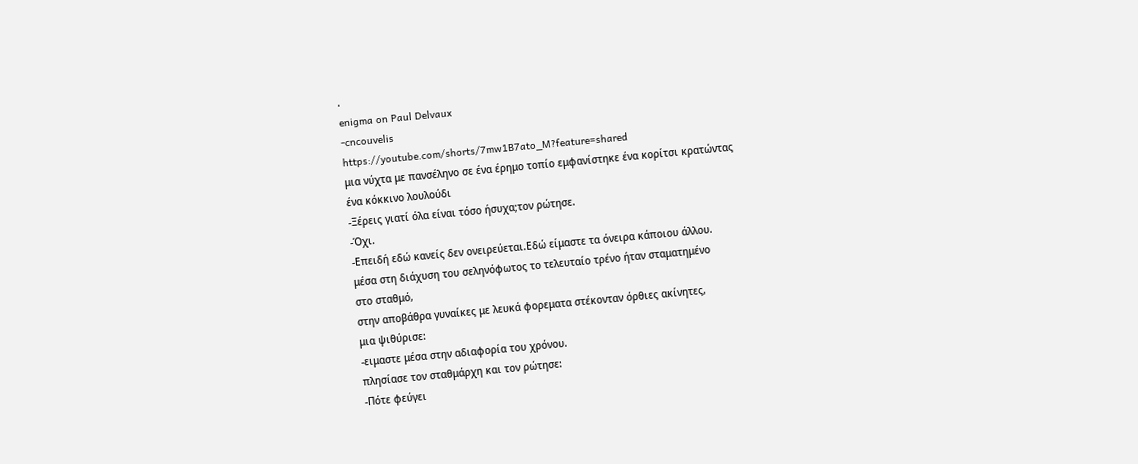.
enigma on Paul Delvaux
-cncouvelis
https://youtube.com/shorts/7mw1B7ato_M?feature=shared
μια νύχτα με πανσέληνο σε ένα έρημο τοπίο εμφανίστηκε ένα κορίτσι κρατώντας
ένα κόκκινο λουλούδι
-Ξέρεις γιατί όλα είναι τόσο ήσυχα;τον ρώτησε.
-Όχι.
-Επειδή εδώ κανείς δεν ονειρεύεται.Εδώ είμαστε τα όνειρα κάποιου άλλου.
μέσα στη διάχυση του σεληνόφωτος το τελευταίο τρένο ήταν σταματημένο
στο σταθμό,
στην αποβάθρα γυναίκες με λευκά φορεματα στέκονταν όρθιες ακίνητες,
μια ψιθύρισε:
-ειμαστε μέσα στην αδιαφορία του χρόνου.
πλησίασε τον σταθμάρχη και τον ρώτησε:
-Πότε φεύγει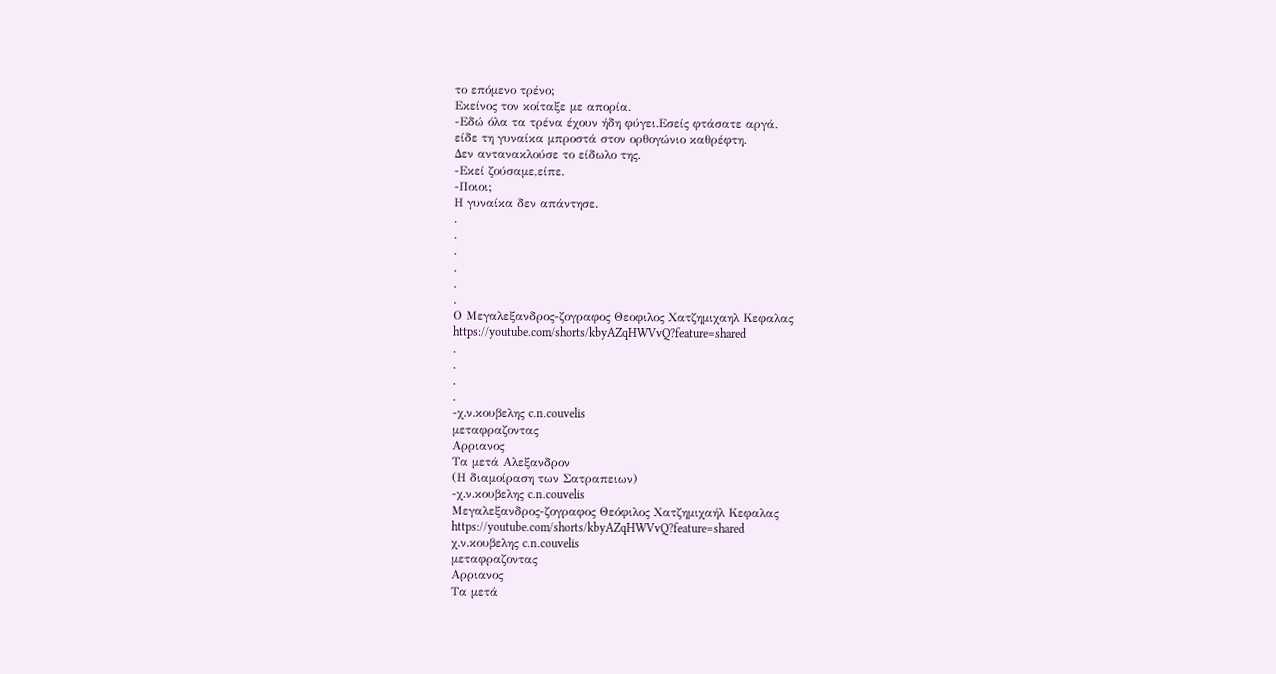το επόμενο τρένο;
Εκείνος τον κοίταξε με απορία.
-Εδώ όλα τα τρένα έχουν ήδη φύγει.Εσείς φτάσατε αργά.
είδε τη γυναίκα μπροστά στον ορθογώνιο καθρέφτη.
Δεν αντανακλούσε το είδωλο της.
-Εκεί ζούσαμε,είπε.
-Ποιοι;
Η γυναίκα δεν απάντησε.
.
.
.
.
.
.
Ο Μεγαλεξανδρος-ζογραφος Θεοφιλος Χατζημιχαηλ Κεφαλας
https://youtube.com/shorts/kbyAZqHWVvQ?feature=shared
.
.
.
.
-χ.ν.κουβελης c.n.couvelis
μεταφραζοντας
Αρριανος
Τα μετά Αλεξανδρον
(Η διαμοίραση των Σατραπειων)
-χ.ν.κουβελης c.n.couvelis
Μεγαλεξανδρος-ζογραφος Θεόφιλος Χατζημιχαήλ Κεφαλας
https://youtube.com/shorts/kbyAZqHWVvQ?feature=shared
χ.ν.κουβελης c.n.couvelis
μεταφραζοντας
Αρριανος
Τα μετά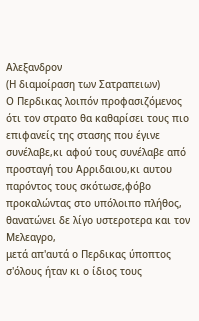Αλεξανδρον
(Η διαμοίραση των Σατραπειων)
Ο Περδικας λοιπόν προφασιζόμενος ότι τον στρατο θα καθαρίσει τους πιο επιφανείς της στασης που έγινε συνέλαβε,κι αφού τους συνέλαβε από προσταγή του Αρριδαιου,κι αυτου παρόντος τους σκότωσε,φόβο προκαλώντας στο υπόλοιπο πλήθος,
θανατώνει δε λίγο υστεροτερα και τον Μελεαγρο,
μετά απ'αυτά ο Περδικας ύποπτος σ'όλους ήταν κι ο ίδιος τους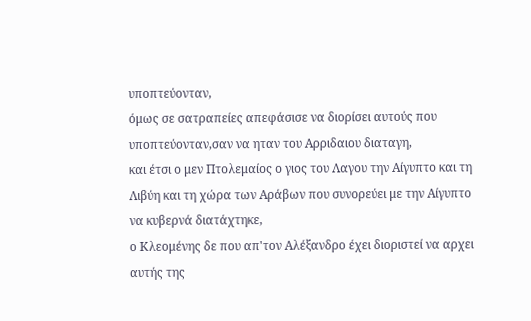υποπτεύονταν,
όμως σε σατραπείες απεφάσισε να διορίσει αυτούς που υποπτεύονταν,σαν να ηταν του Αρριδαιου διαταγη,
και έτσι ο μεν Πτολεμαίος ο γιος του Λαγου την Αίγυπτο και τη Λιβύη και τη χώρα των Αράβων που συνορεύει με την Αίγυπτο να κυβερνά διατάχτηκε,
ο Κλεομένης δε που απ'τον Αλέξανδρο έχει διοριστεί να αρχει αυτής της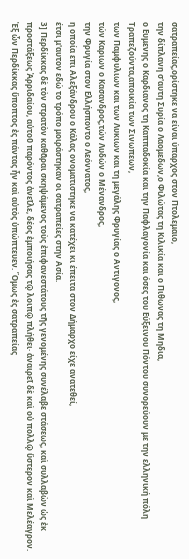σατραπείας,ορίστηκε να είναι ύπαρχος στον Πτολεμαιο,
την δίπλανη σ'αυτη Συρία ο Λαομεδων,ο Φιλώτας τη Κιλικία και ο Πιθωνας τη Μηδια,
ο Ευμενης ο Καρδιανος τη Καππαδοκία και την Παφλαγονία και όσες του Εύξεινου Πόντου συνορεύουν με την ελληνική πόλη Τραπεζούντα,αποικία των Σινωπεων,
των Παμφυλιων και των Λυκιων και τη μεγάλης Φρυγίας ο Αντιγονος,
τών Καριων ο Κασανδρος,τών Λυδών ο Μένανδρος,
την Φρυγία στον Ελλήσποντο ο Λεόννατος,
η οποία επι Αλεξάνδρου ο Κάλας ονοματιστηκε να κατέχει κι έπειτα στον Δήμαρχο είχε ανατεθεί,
έτσι μ'αυτον εδώ το τρόπο μοιράστηκαν οι σατραπείες στην Ασία.
3] Περδίκκας δὲ τὸν στρατὸν καθᾶραι σκηψάμενος τοὺς ἐπιφανεστάτους τῆς γενομένης συνέλαβε στάσεως, καὶ συλλαβὼν ὡς ἐκ προστάξεως Ἀρριδαίου, αὐτοῦ παρόντος ἀνεῖλε, δέος ἐμποιήσας τῷ λοιπῷ πλήθει· ἀναιρεῖ δὲ καὶ οὐ πολλῷ ὕστερον καὶ Μελέαγρον. Ἐξ ὧν Περδίκκας ὕποπτος ἐς πάντας ἦν καὶ αὐτὸς ὑπώπτευεν. Ὅμως ἐς σατραπείας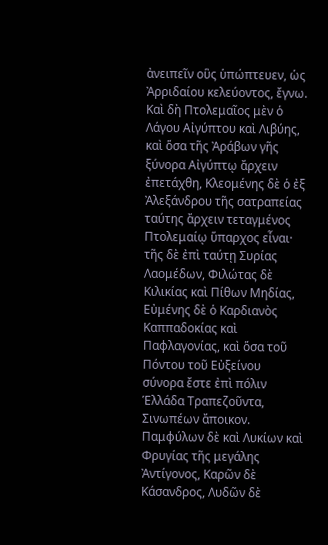ἀνειπεῖν οὓς ὑπώπτευεν, ὡς Ἀρριδαίου κελεύοντος, ἔγνω. Καὶ δὴ Πτολεμαῖος μὲν ὁ Λάγου Αἰγύπτου καὶ Λιβύης, καὶ ὅσα τῆς Ἀράβων γῆς ξύνορα Αἰγύπτῳ ἄρχειν ἐπετάχθη, Κλεομένης δὲ ὁ ἐξ Ἀλεξάνδρου τῆς σατραπείας ταύτης ἄρχειν τεταγμένος Πτολεμαίῳ ὕπαρχος εἶναι· τῆς δὲ ἐπὶ ταύτῃ Συρίας Λαομέδων, Φιλώτας δὲ Κιλικίας καὶ Πίθων Μηδίας, Εὐμένης δὲ ὁ Καρδιανὸς Καππαδοκίας καὶ Παφλαγονίας, καὶ ὅσα τοῦ Πόντου τοῦ Εὐξείνου σύνορα ἔστε ἐπὶ πόλιν Ἑλλάδα Τραπεζοῦντα, Σινωπέων ἄποικον. Παμφύλων δὲ καὶ Λυκίων καὶ Φρυγίας τῆς μεγάλης Ἀντίγονος, Καρῶν δὲ Κάσανδρος, Λυδῶν δὲ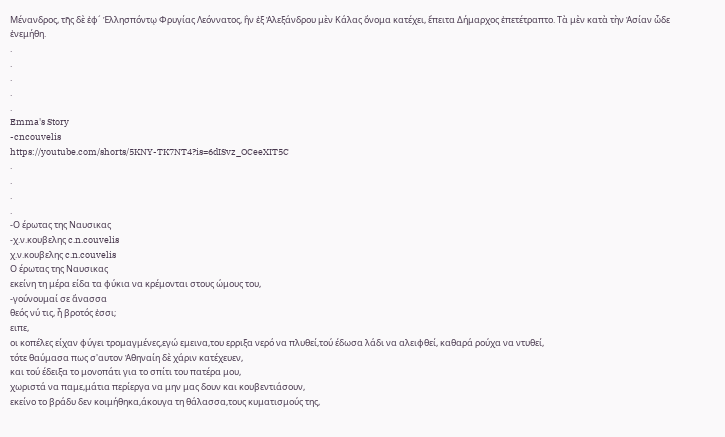Μένανδρος, τῆς δὲ ἐφ´ Ἑλλησπόντῳ Φρυγίας Λεόννατος, ἣν ἐξ Ἀλεξάνδρου μὲν Κάλας ὄνομα κατέχει, ἔπειτα Δήμαρχος ἐπετέτραπτο. Τὰ μὲν κατὰ τὴν Ἀσίαν ὧδε ἐνεμήθη.
.
.
.
.
.
Emma's Story
-cncouvelis
https://youtube.com/shorts/5KNY-TK7NT4?is=6dISvz_OCeeXIT5C
.
.
.
.
-Ο έρωτας της Ναυσικας
-χ.ν.κουβελης c.n.couvelis
χ.ν.κουβελης c.n.couvelis
Ο έρωτας της Ναυσικας
εκείνη τη μέρα είδα τα φύκια να κρέμονται στους ώμους του,
-γούνουμαί σε ἄνασσα
θεός νύ τις, ἦ βροτός ἐσσι;
ειπε,
οι κοπέλες είχαν φύγει τρομαγμένες,εγώ εμεινα,του ερριξα νερό να πλυθεί,τού έδωσα λάδι να αλειφθεί, καθαρά ρούχα να ντυθεί,
τότε θαύμασα πως σ'αυτον Ἀθηναίη δὲ χάριν κατέχευεν,
και τού έδειξα το μονοπάτι για το σπίτι του πατέρα μου,
χωριστά να παμε,μάτια περίεργα να μην μας δουν και κουβεντιάσουν,
εκείνο το βράδυ δεν κοιμήθηκα,άκουγα τη θάλασσα,τους κυματισμούς της,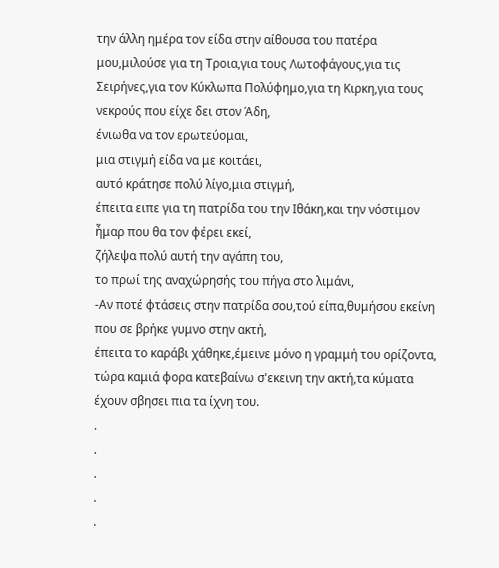την άλλη ημέρα τον είδα στην αίθουσα του πατέρα μου,μιλούσε για τη Τροια,για τους Λωτοφάγους,για τις Σειρήνες,για τον Κύκλωπα Πολύφημο,για τη Κιρκη,για τους νεκρούς που είχε δει στον Άδη,
ένιωθα να τον ερωτεύομαι,
μια στιγμή είδα να με κοιτάει,
αυτό κράτησε πολύ λίγο,μια στιγμή,
έπειτα ειπε για τη πατρίδα του την Ιθάκη,και την νόστιμον ἦμαρ που θα τον φέρει εκεί,
ζήλεψα πολύ αυτή την αγάπη του,
το πρωί της αναχώρησής του πήγα στο λιμάνι,
-Αν ποτέ φτάσεις στην πατρίδα σου,τού είπα,θυμήσου εκείνη που σε βρήκε γυμνο στην ακτή,
έπειτα το καράβι χάθηκε,έμεινε μόνο η γραμμή του ορίζοντα,
τώρα καμιά φορα κατεβαίνω σ'εκεινη την ακτή,τα κύματα έχουν σβησει πια τα ίχνη του.
.
.
.
.
.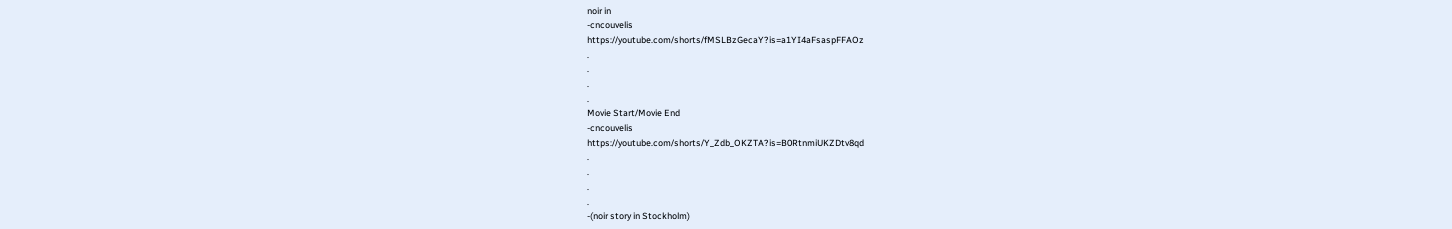noir in
-cncouvelis
https://youtube.com/shorts/fMSLBzGecaY?is=a1YI4aFsaspFFAOz
.
.
.
.
Movie Start/Movie End
-cncouvelis
https://youtube.com/shorts/Y_Zdb_OKZTA?is=B0RtnmiUKZDtv8qd
.
.
.
.
-(noir story in Stockholm)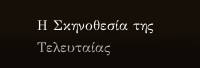Η Σκηνοθεσία της Τελευταίας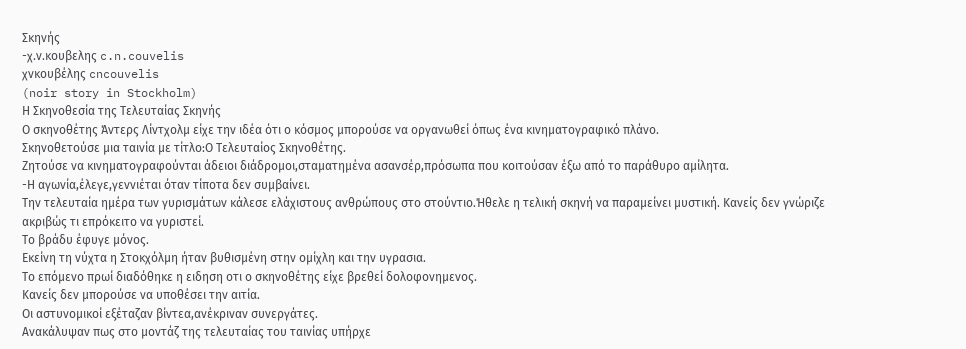Σκηνής
-χ.ν.κουβελης c.n.couvelis
χνκουβέλης cncouvelis
(noir story in Stockholm)
Η Σκηνοθεσία της Τελευταίας Σκηνής
Ο σκηνοθέτης Άντερς Λίντχολμ είχε την ιδέα ότι ο κόσμος μπορούσε να οργανωθεί όπως ένα κινηματογραφικό πλάνο.
Σκηνοθετούσε μια ταινία με τίτλο:Ο Τελευταίος Σκηνοθέτης.
Ζητούσε να κινηματογραφούνται άδειοι διάδρομοι,σταματημένα ασανσέρ,πρόσωπα που κοιτούσαν έξω από το παράθυρο αμίλητα.
-Η αγωνία,έλεγε,γεννιέται όταν τίποτα δεν συμβαίνει.
Την τελευταία ημέρα των γυρισμάτων κάλεσε ελάχιστους ανθρώπους στο στούντιο.Ήθελε η τελική σκηνή να παραμείνει μυστική. Κανείς δεν γνώριζε ακριβώς τι επρόκειτο να γυριστεί.
Το βράδυ έφυγε μόνος.
Εκείνη τη νύχτα η Στοκχόλμη ήταν βυθισμένη στην ομίχλη και την υγρασια.
Το επόμενο πρωί διαδόθηκε η ειδηση οτι ο σκηνοθέτης είχε βρεθεί δολοφονημενος.
Κανείς δεν μπορούσε να υποθέσει την αιτία.
Οι αστυνομικοί εξέταζαν βίντεα,ανέκριναν συνεργάτες.
Ανακάλυψαν πως στο μοντάζ της τελευταίας του ταινίας υπήρχε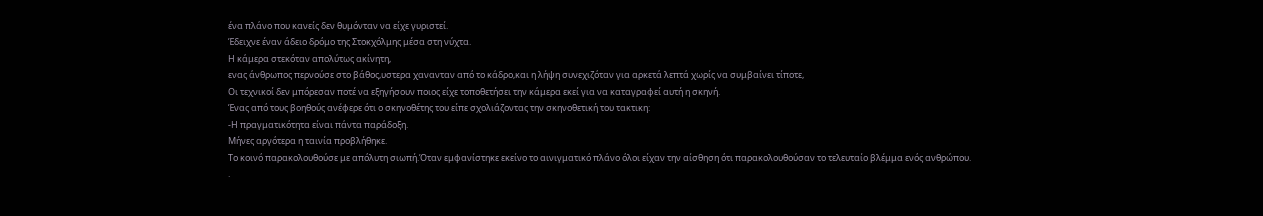ένα πλάνο που κανείς δεν θυμόνταν να είχε γυριστεί.
Έδειχνε έναν άδειο δρόμο της Στοκχόλμης μέσα στη νύχτα.
Η κάμερα στεκόταν απολύτως ακίνητη,
ενας άνθρωπος περνούσε στο βάθος,υστερα χανανταν από το κάδρο,και η λήψη συνεχιζόταν για αρκετά λεπτά χωρίς να συμβαίνει τίποτε,
Οι τεχνικοί δεν μπόρεσαν ποτέ να εξηγήσουν ποιος είχε τοποθετήσει την κάμερα εκεί για να καταγραφεί αυτή η σκηνή.
Ένας από τους βοηθούς ανέφερε ότι ο σκηνοθέτης του είπε σχολιάζοντας την σκηνοθετική του τακτικη:
-Η πραγματικότητα είναι πάντα παράδοξη.
Μήνες αργότερα η ταινία προβλήθηκε.
Το κοινό παρακολουθούσε με απόλυτη σιωπή.Όταν εμφανίστηκε εκείνο το αινιγματικό πλάνο όλοι είχαν την αίσθηση ότι παρακολουθούσαν το τελευταίο βλέμμα ενός ανθρώπου.
.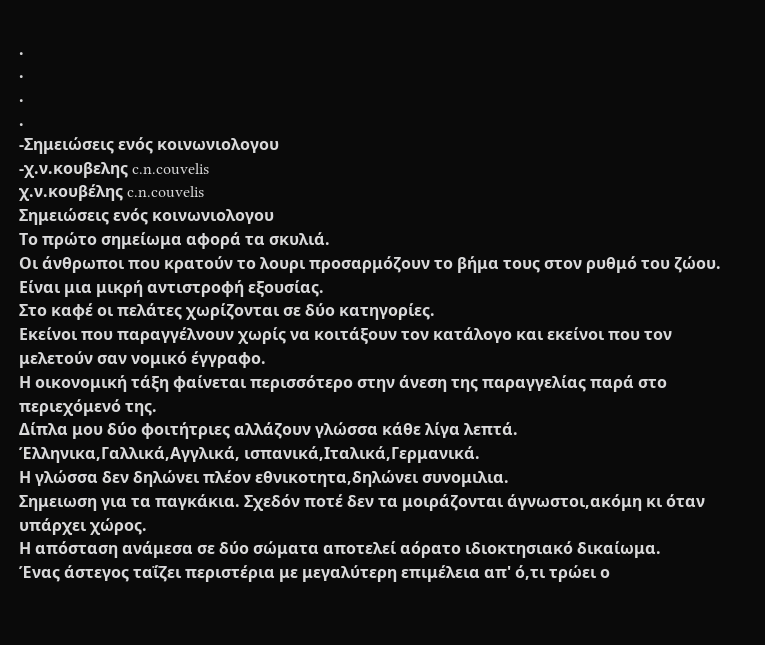.
.
.
.
-Σημειώσεις ενός κοινωνιολογου
-χ.ν.κουβελης c.n.couvelis
χ.ν.κουβέλης c.n.couvelis
Σημειώσεις ενός κοινωνιολογου
Το πρώτο σημείωμα αφορά τα σκυλιά.
Οι άνθρωποι που κρατούν το λουρι προσαρμόζουν το βήμα τους στον ρυθμό του ζώου. Είναι μια μικρή αντιστροφή εξουσίας.
Στο καφέ οι πελάτες χωρίζονται σε δύο κατηγορίες.
Εκείνοι που παραγγέλνουν χωρίς να κοιτάξουν τον κατάλογο και εκείνοι που τον μελετούν σαν νομικό έγγραφο.
Η οικονομική τάξη φαίνεται περισσότερο στην άνεση της παραγγελίας παρά στο περιεχόμενό της.
Δίπλα μου δύο φοιτήτριες αλλάζουν γλώσσα κάθε λίγα λεπτά.
Έλληνικα,Γαλλικά,Αγγλικά, ισπανικά,Ιταλικά,Γερμανικά.
Η γλώσσα δεν δηλώνει πλέον εθνικοτητα,δηλώνει συνομιλια.
Σημειωση για τα παγκάκια. Σχεδόν ποτέ δεν τα μοιράζονται άγνωστοι,ακόμη κι όταν υπάρχει χώρος.
Η απόσταση ανάμεσα σε δύο σώματα αποτελεί αόρατο ιδιοκτησιακό δικαίωμα.
Ένας άστεγος ταΐζει περιστέρια με μεγαλύτερη επιμέλεια απ' ό,τι τρώει ο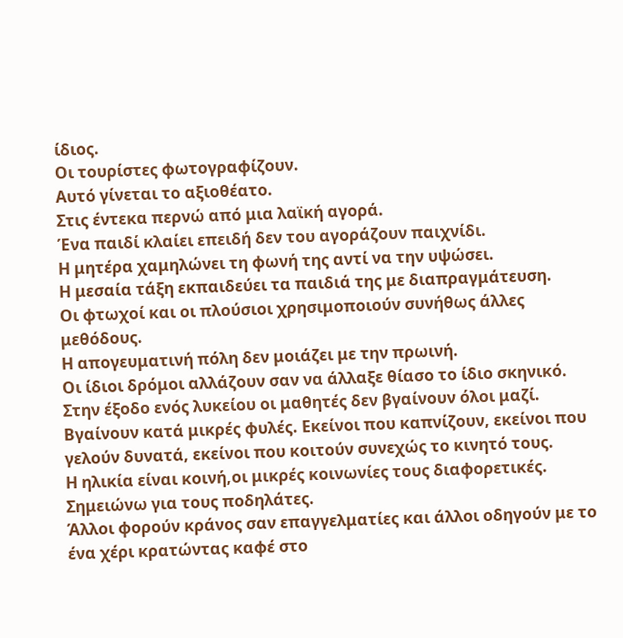ίδιος.
Οι τουρίστες φωτογραφίζουν.
Αυτό γίνεται το αξιοθέατο.
Στις έντεκα περνώ από μια λαϊκή αγορά.
Ένα παιδί κλαίει επειδή δεν του αγοράζουν παιχνίδι.
Η μητέρα χαμηλώνει τη φωνή της αντί να την υψώσει.
Η μεσαία τάξη εκπαιδεύει τα παιδιά της με διαπραγμάτευση.
Οι φτωχοί και οι πλούσιοι χρησιμοποιούν συνήθως άλλες μεθόδους.
Η απογευματινή πόλη δεν μοιάζει με την πρωινή.
Οι ίδιοι δρόμοι αλλάζουν σαν να άλλαξε θίασο το ίδιο σκηνικό.
Στην έξοδο ενός λυκείου οι μαθητές δεν βγαίνουν όλοι μαζί.
Βγαίνουν κατά μικρές φυλές. Εκείνοι που καπνίζουν, εκείνοι που γελούν δυνατά, εκείνοι που κοιτούν συνεχώς το κινητό τους.
Η ηλικία είναι κοινή,οι μικρές κοινωνίες τους διαφορετικές.
Σημειώνω για τους ποδηλάτες.
Άλλοι φορούν κράνος σαν επαγγελματίες και άλλοι οδηγούν με το ένα χέρι κρατώντας καφέ στο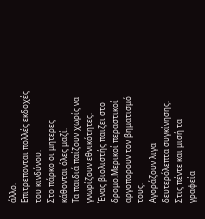άλλο.
Επιτρεπονται πολλές εκδοχές του κινδύνου.
Στο πάρκο οι μητερες κάθονται όλες μαζί.
Τα παιδιά παίζουν χωρίς να γνωρίζουν εθνικότητες.
Ένας βιολιστής παιζει στο δρομο.Μερικοί περαστικοί αργοπορουν τον βηματισμό τους.
Αγοράζουν λιγα δευτερόλεπτα συγκίνησης.
Στις πέντε και μισή τα γραφεία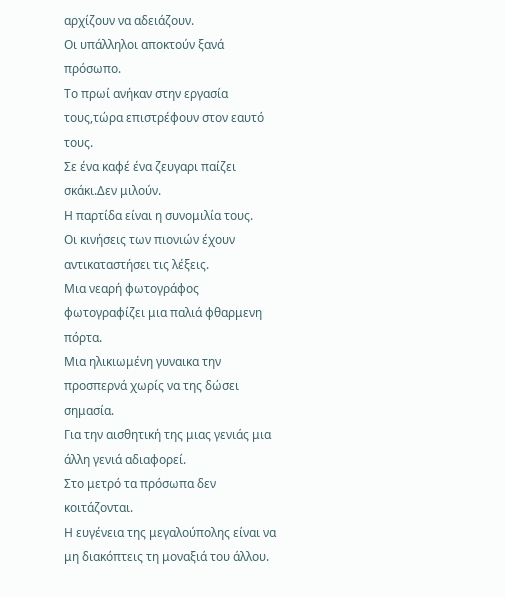αρχίζουν να αδειάζουν.
Οι υπάλληλοι αποκτούν ξανά πρόσωπο.
Το πρωί ανήκαν στην εργασία τους,τώρα επιστρέφουν στον εαυτό τους.
Σε ένα καφέ ένα ζευγαρι παίζει σκάκι.Δεν μιλούν.
Η παρτίδα είναι η συνομιλία τους.
Οι κινήσεις των πιονιών έχουν αντικαταστήσει τις λέξεις.
Μια νεαρή φωτογράφος φωτογραφίζει μια παλιά φθαρμενη πόρτα.
Μια ηλικιωμένη γυναικα την προσπερνά χωρίς να της δώσει σημασία.
Για την αισθητική της μιας γενιάς μια άλλη γενιά αδιαφορεί.
Στο μετρό τα πρόσωπα δεν κοιτάζονται.
Η ευγένεια της μεγαλούπολης είναι να μη διακόπτεις τη μοναξιά του άλλου.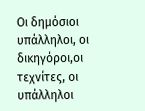Οι δημόσιοι υπάλληλοι, οι δικηγόροι,οι τεχνίτες, οι υπάλληλοι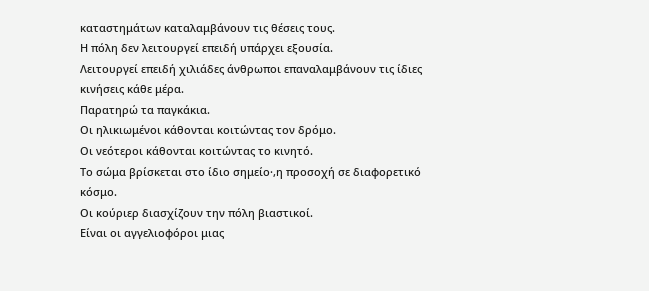καταστημάτων καταλαμβάνουν τις θέσεις τους.
Η πόλη δεν λειτουργεί επειδή υπάρχει εξουσία.
Λειτουργεί επειδή χιλιάδες άνθρωποι επαναλαμβάνουν τις ίδιες κινήσεις κάθε μέρα.
Παρατηρώ τα παγκάκια.
Οι ηλικιωμένοι κάθονται κοιτώντας τον δρόμο.
Οι νεότεροι κάθονται κοιτώντας το κινητό.
Το σώμα βρίσκεται στο ίδιο σημείο·,η προσοχή σε διαφορετικό κόσμο.
Οι κούριερ διασχίζουν την πόλη βιαστικοί.
Είναι οι αγγελιοφόροι μιας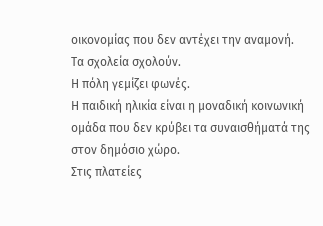οικονομίας που δεν αντέχει την αναμονή.
Τα σχολεία σχολούν.
Η πόλη γεμίζει φωνές.
Η παιδική ηλικία είναι η μοναδική κοινωνική ομάδα που δεν κρύβει τα συναισθήματά της στον δημόσιο χώρο.
Στις πλατείες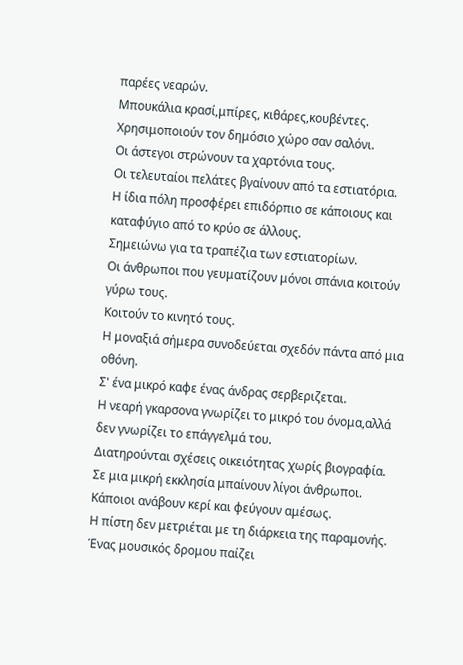παρέες νεαρών.
Μπουκάλια κρασί,μπίρες, κιθάρες,κουβέντες. Χρησιμοποιούν τον δημόσιο χώρο σαν σαλόνι.
Οι άστεγοι στρώνουν τα χαρτόνια τους.
Οι τελευταίοι πελάτες βγαίνουν από τα εστιατόρια.
Η ίδια πόλη προσφέρει επιδόρπιο σε κάποιους και καταφύγιο από το κρύο σε άλλους.
Σημειώνω για τα τραπέζια των εστιατορίων.
Οι άνθρωποι που γευματίζουν μόνοι σπάνια κοιτούν γύρω τους.
Κοιτούν το κινητό τους.
Η μοναξιά σήμερα συνοδεύεται σχεδόν πάντα από μια οθόνη.
Σ' ένα μικρό καφε ένας άνδρας σερβεριζεται.
Η νεαρή γκαρσονα γνωρίζει το μικρό του όνομα,αλλά δεν γνωρίζει το επάγγελμά του.
Διατηρούνται σχέσεις οικειότητας χωρίς βιογραφία.
Σε μια μικρή εκκλησία μπαίνουν λίγοι άνθρωποι. Κάποιοι ανάβουν κερί και φεύγουν αμέσως.
Η πίστη δεν μετριέται με τη διάρκεια της παραμονής.
Ένας μουσικός δρομου παίζει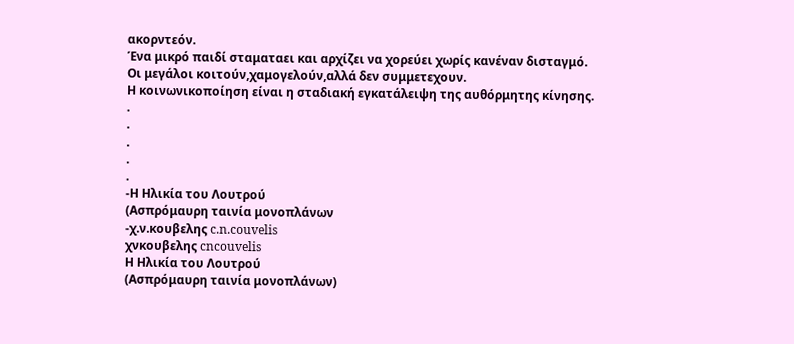ακορντεόν.
Ένα μικρό παιδί σταματαει και αρχίζει να χορεύει χωρίς κανέναν δισταγμό.
Οι μεγάλοι κοιτούν,χαμογελούν,αλλά δεν συμμετεχουν.
Η κοινωνικοποίηση είναι η σταδιακή εγκατάλειψη της αυθόρμητης κίνησης.
.
.
.
.
.
-Η Ηλικία του Λουτρού
(Ασπρόμαυρη ταινία μονοπλάνων
-χ.ν.κουβελης c.n.couvelis
χνκουβελης cncouvelis
Η Ηλικία του Λουτρού
(Ασπρόμαυρη ταινία μονοπλάνων)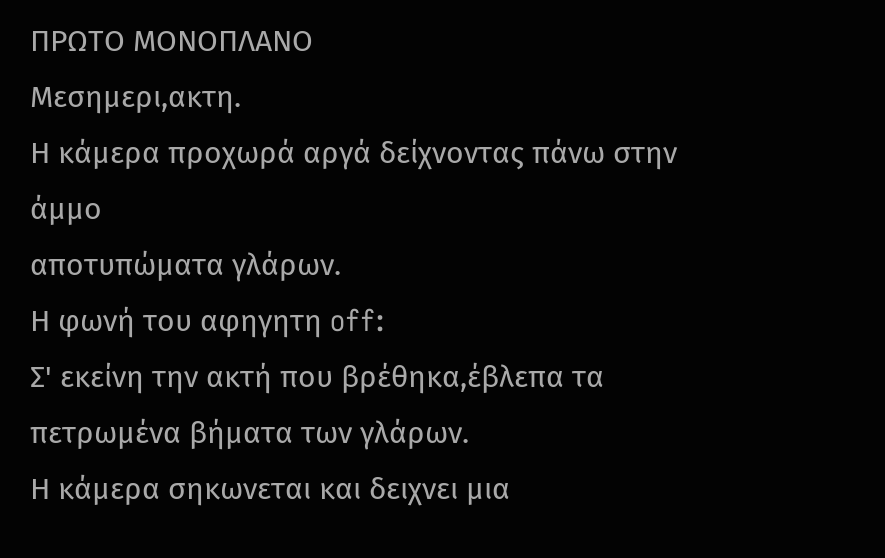ΠΡΩΤΟ ΜΟΝΟΠΛΑΝΟ
Μεσημερι,ακτη.
Η κάμερα προχωρά αργά δείχνοντας πάνω στην άμμο
αποτυπώματα γλάρων.
Η φωνή του αφηγητη off:
Σ' εκείνη την ακτή που βρέθηκα,έβλεπα τα πετρωμένα βήματα των γλάρων.
Η κάμερα σηκωνεται και δειχνει μια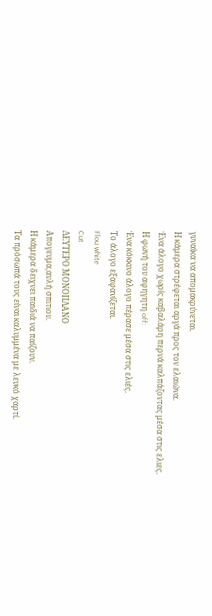γυναίκα να απομακρύνεται.
Η κάμερα στρέφεται αργά προς τον ελαιώνα.
Ένα άλογο χωρίς καβαλάρη περνά καλπάζοντας μέσα στις ελιες.
Η φωνή του αφηγητη off:
Ένα κόκκινο άλογο πέρασε μέσα στις ελιές.
Το άλογο εξαφανίζεται.
Flou white
Cut
ΔΕΥΤΕΡΟ ΜΟΝΟΠΛΑΝΟ
Απογευμα,αυλή σπιτιου.
Η κάμερα δειχνει παιδιά να παίζουν.
Τα πρόσωπά τους είναι καλυμμένα με λευκό χαρτί.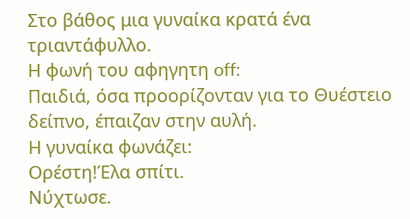Στο βάθος μια γυναίκα κρατά ένα τριαντάφυλλο.
Η φωνή του αφηγητη off:
Παιδιά, όσα προορίζονταν για το Θυέστειο δείπνο, έπαιζαν στην αυλή.
Η γυναίκα φωνάζει:
Ορέστη!Έλα σπίτι.
Νύχτωσε.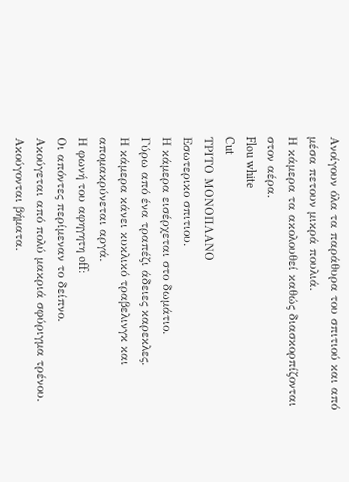Ανοίγουν όλα τα παράθυρα του σπιτιού και από μέσα πετουν μικρά πουλιά.
Η κάμερα τα ακολουθεί καθώς διασκορπίζονται στον αέρα.
Flou white
Cut
ΤΡΙΤΟ ΜΟΝΟΠΛΑΝΟ
Εσωτερικο σπιτιου.
Η κάμερα εισέρχεται στο δωμάτιο.
Γύρω από ένα τραπέζι άδειες καρεκλες.
Η κάμερα κάνει κυκλικό τραβελινγκ και απομακρύνεται αργά.
Η φωνή του αφηγητη off:
Οι απόντες περίμεναν το δείπνο.
Ακούγεται από πολύ μακριά σφύριγμα τρένου.
Ακούγονται βήματα.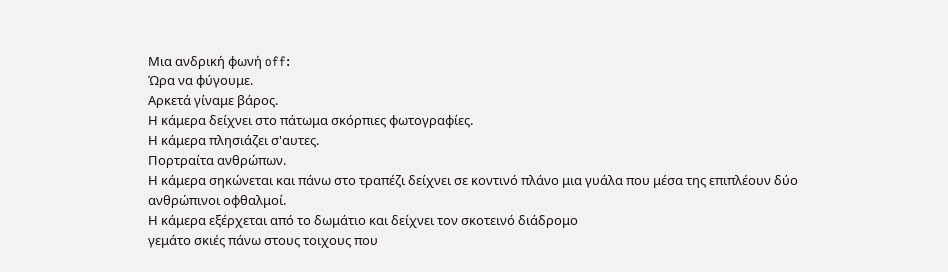Μια ανδρική φωνή off:
Ώρα να φύγουμε.
Αρκετά γίναμε βάρος.
Η κάμερα δείχνει στο πάτωμα σκόρπιες φωτογραφίες.
Η κάμερα πλησιάζει σ'αυτες.
Πορτραίτα ανθρώπων.
Η κάμερα σηκώνεται και πάνω στο τραπέζι δείχνει σε κοντινό πλάνο μια γυάλα που μέσα της επιπλέουν δύο ανθρώπινοι οφθαλμοί.
Η κάμερα εξέρχεται από το δωμάτιο και δείχνει τον σκοτεινό διάδρομο
γεμάτο σκιές πάνω στους τοιχους που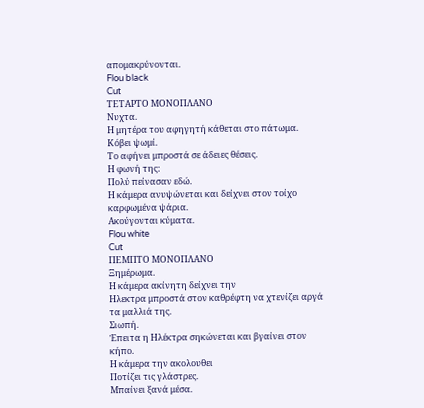απομακρύνονται.
Flou black
Cut
ΤΕΤΑΡΤΟ ΜΟΝΟΠΛΑΝΟ
Νυχτα.
Η μητέρα του αφηγητή κάθεται στο πάτωμα.
Κόβει ψωμί.
Το αφήνει μπροστά σε άδειες θέσεις.
Η φωνή της:
Πολύ πείνασαν εδώ.
Η κάμερα ανυψώνεται και δείχνει στον τοίχο καρφωμένα ψάρια.
Ακούγονται κύματα.
Flou white
Cut
ΠΕΜΠΤΟ ΜΟΝΟΠΛΑΝΟ
Ξημέρωμα.
Η κάμερα ακίνητη δείχνει την
Ηλεκτρα μπροστά στον καθρέφτη να χτενίζει αργά τα μαλλιά της.
Σιωπή.
Έπειτα η Ηλέκτρα σηκώνεται και βγαίνει στον κήπο.
Η κάμερα την ακολουθει
Ποτίζει τις γλάστρες.
Μπαίνει ξανά μέσα.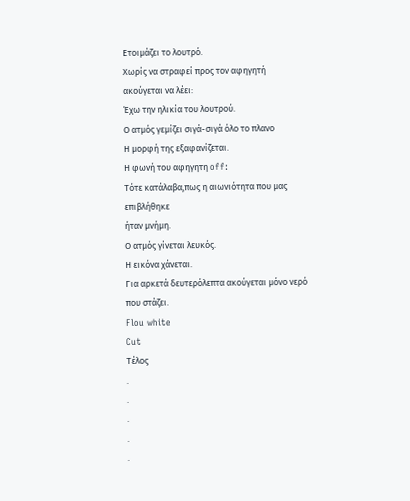Ετοιμάζει το λουτρό.
Χωρίς να στραφεί προς τον αφηγητή ακούγεται να λέει:
Έχω την ηλικία του λουτρού.
Ο ατμός γεμίζει σιγά-σιγά όλο το πλανο
Η μορφή της εξαφανίζεται.
Η φωνή του αφηγητη off:
Τότε κατάλαβα,πως η αιωνιότητα που μας επιβλήθηκε
ήταν μνήμη.
Ο ατμός γίνεται λευκός.
Η εικόνα χάνεται.
Για αρκετά δευτερόλεπτα ακούγεται μόνο νερό που στάζει.
Flou white
Cut
Τέλος
.
.
.
.
.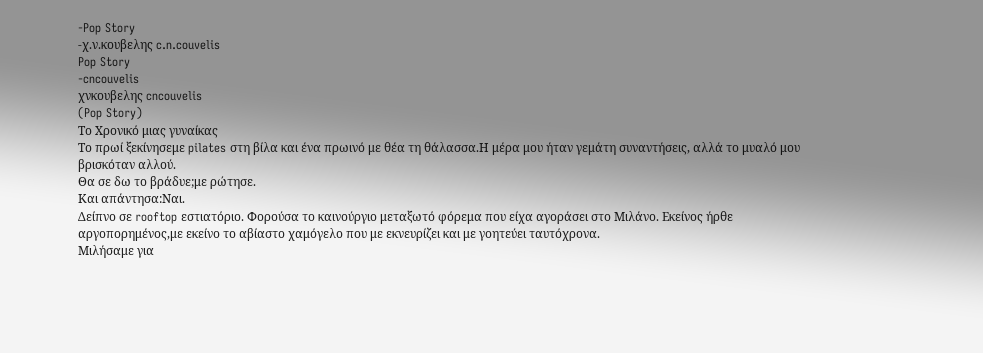-Pop Story
-χ.ν.κουβελης c.n.couvelis
Pop Story
-cncouvelis
χνκουβελης cncouvelis
(Pop Story)
Το Χρονικό μιας γυναίκας
Το πρωί ξεκίνησεμε pilates στη βίλα και ένα πρωινό με θέα τη θάλασσα.Η μέρα μου ήταν γεμάτη συναντήσεις, αλλά το μυαλό μου βρισκόταν αλλού.
Θα σε δω το βράδυε;με ρώτησε.
Και απάντησα:Ναι.
Δείπνο σε rooftop εστιατόριο. Φορούσα το καινούργιο μεταξωτό φόρεμα που είχα αγοράσει στο Μιλάνο. Εκείνος ήρθε αργοπορημένος,με εκείνο το αβίαστο χαμόγελο που με εκνευρίζει και με γοητεύει ταυτόχρονα.
Μιλήσαμε για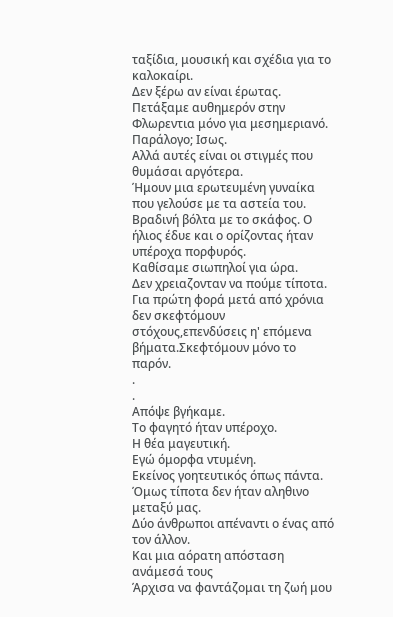ταξίδια, μουσική και σχέδια για το καλοκαίρι.
Δεν ξέρω αν είναι έρωτας.
Πετάξαμε αυθημερόν στην Φλωρεντια μόνο για μεσημεριανό.
Παράλογο; Ισως.
Αλλά αυτές είναι οι στιγμές που θυμάσαι αργότερα.
Ήμουν μια ερωτευμένη γυναίκα που γελούσε με τα αστεία του.
Βραδινή βόλτα με το σκάφος. Ο ήλιος έδυε και ο ορίζοντας ήταν υπέροχα πορφυρός.
Καθίσαμε σιωπηλοί για ώρα.
Δεν χρειαζονταν να πούμε τίποτα.
Για πρώτη φορά μετά από χρόνια δεν σκεφτόμουν στόχους,επενδύσεις η' επόμενα βήματα.Σκεφτόμουν μόνο το παρόν.
.
.
Απόψε βγήκαμε.
Το φαγητό ήταν υπέροχο.
Η θέα μαγευτική.
Εγώ όμορφα ντυμένη.
Εκείνος γοητευτικός όπως πάντα.
Όμως τίποτα δεν ήταν αληθινο μεταξύ μας.
Δύο άνθρωποι απέναντι ο ένας από τον άλλον.
Και μια αόρατη απόσταση ανάμεσά τους
Άρχισα να φαντάζομαι τη ζωή μου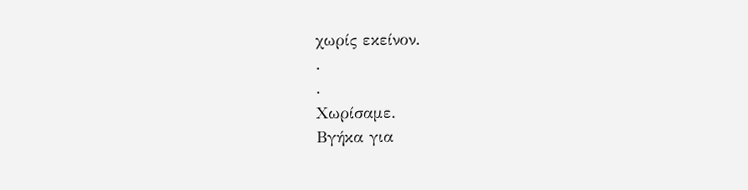χωρίς εκείνον.
.
.
Χωρίσαμε.
Βγήκα για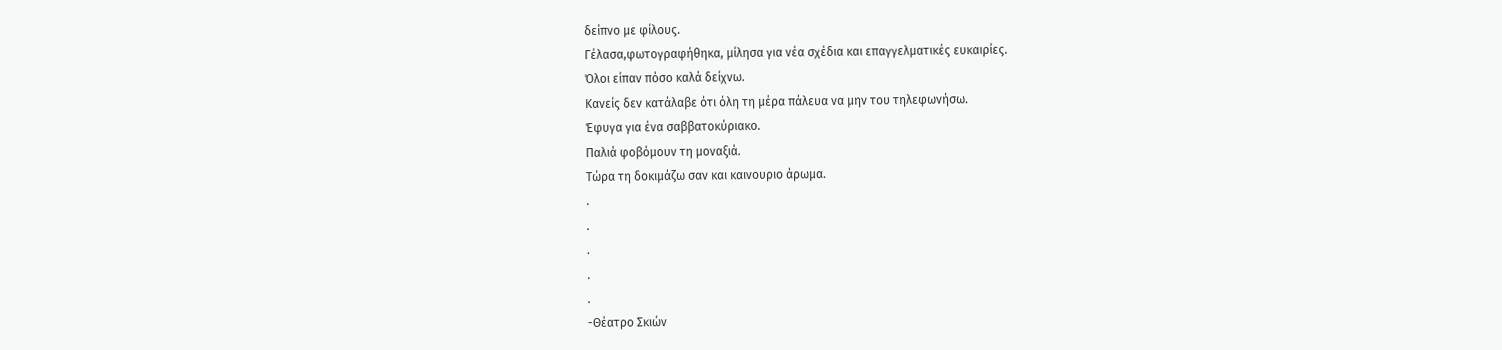δείπνο με φίλους.
Γέλασα,φωτογραφήθηκα, μίλησα για νέα σχέδια και επαγγελματικές ευκαιρίες.
Όλοι είπαν πόσο καλά δείχνω.
Κανείς δεν κατάλαβε ότι όλη τη μέρα πάλευα να μην του τηλεφωνήσω.
Έφυγα για ένα σαββατοκύριακο.
Παλιά φοβόμουν τη μοναξιά.
Τώρα τη δοκιμάζω σαν και καινουριο άρωμα.
.
.
.
.
.
-Θέατρο Σκιών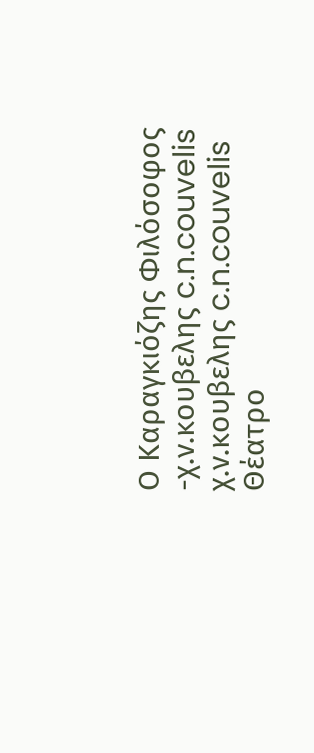Ο Καραγκιόζης Φιλόσοφος
-χ.ν.κουβελης c.n.couvelis
χ.ν.κουβελης c.n.couvelis
Θέατρο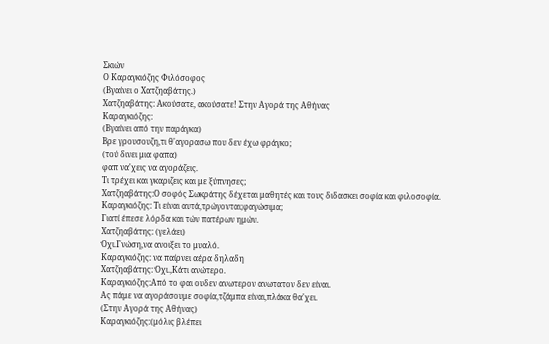Σκιών
Ο Καραγκιόζης Φιλόσοφος
(Βγαίνει ο Χατζηαβάτης.)
Χατζηαβάτης: Ακούσατε, ακούσατε! Στην Αγορά της Αθήνας
Καραγκιόζης:
(Βγαίνει από την παράγκα)
Βρε γρουσουζη,τι θ'αγορασω που δεν έχω φράγκο;
(τού δινει μια φαπα)
φαπ να'χεις να αγοράζεις.
Τι τρέχει και γκαριζεις και με ξύπνησες;
Χατζηαβάτης:Ο σοφός Σωκράτης δέχεται μαθητές και τους διδασκει σοφία και φιλοσοφία.
Καραγκιόζης: Τι είναι αυτά,τρώγονται;φαγώσιμα;
Γιατί έπεσε λόρδα και τών πατέρων ημών.
Χατζηαβάτης: (γελάει)
Όχι.Γνώση,να ανοιξει το μυαλό.
Καραγκιόζης: να παίρνει αέρα δηλαδη
Χατζηαβάτης: Όχι.,Κάτι ανώτερο.
Καραγκιόζης:Από το φαι ουδεν ανωτερον ανωτατον δεν είναι.
Ας πάμε να αγοράσουμε σοφία,τζάμπα είναι,πλάκα θα'χει.
(Στην Αγορά της Αθήνας)
Καραγκιόζης:(μόλις βλέπει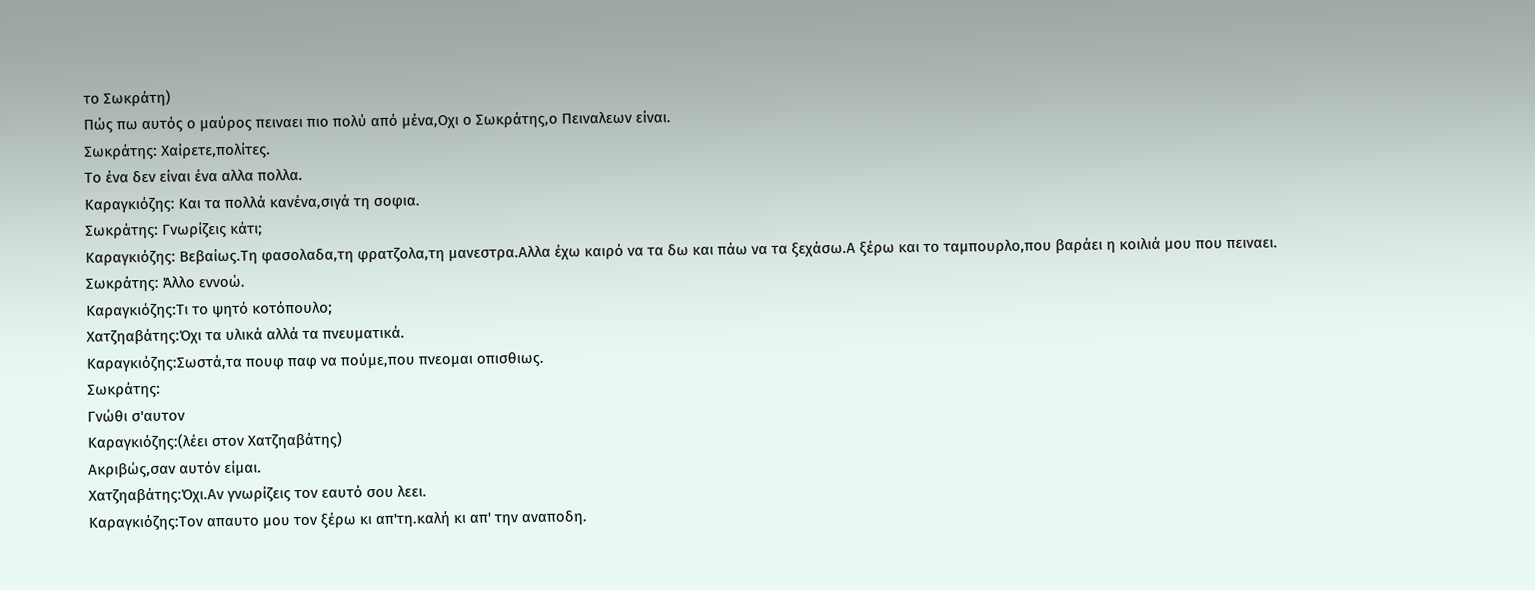το Σωκράτη)
Πώς πω αυτός ο μαύρος πειναει πιο πολύ από μένα,Οχι ο Σωκράτης,ο Πειναλεων είναι.
Σωκράτης: Χαίρετε,πολίτες.
Το ένα δεν είναι ένα αλλα πολλα.
Καραγκιόζης: Και τα πολλά κανένα,σιγά τη σοφια.
Σωκράτης: Γνωρίζεις κάτι;
Καραγκιόζης: Βεβαίως.Τη φασολαδα,τη φρατζολα,τη μανεστρα.Αλλα έχω καιρό να τα δω και πάω να τα ξεχάσω.Α ξέρω και το ταμπουρλο,που βαράει η κοιλιά μου που πειναει.
Σωκράτης: Άλλο εννοώ.
Καραγκιόζης:Τι το ψητό κοτόπουλο;
Χατζηαβάτης:Όχι τα υλικά αλλά τα πνευματικά.
Καραγκιόζης:Σωστά,τα πουφ παφ να πούμε,που πνεομαι οπισθιως.
Σωκράτης:
Γνώθι σ'αυτον
Καραγκιόζης:(λέει στον Χατζηαβάτης)
Ακριβώς,σαν αυτόν είμαι.
Χατζηαβάτης:Όχι.Αν γνωρίζεις τον εαυτό σου λεει.
Καραγκιόζης:Τον απαυτο μου τον ξέρω κι απ'τη.καλή κι απ' την αναποδη.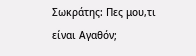Σωκράτης: Πες μου,τι είναι Αγαθόν;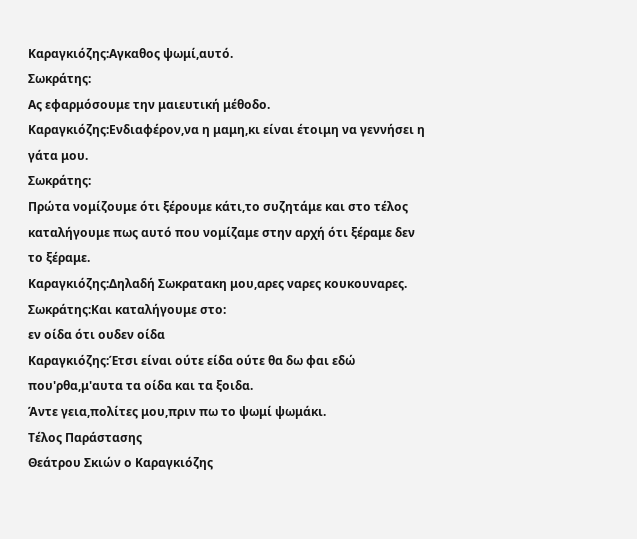Καραγκιόζης:Αγκαθος ψωμί,αυτό.
Σωκράτης:
Ας εφαρμόσουμε την μαιευτική μέθοδο.
Καραγκιόζης:Ενδιαφέρον,να η μαμη,κι είναι έτοιμη να γεννήσει η γάτα μου.
Σωκράτης:
Πρώτα νομίζουμε ότι ξέρουμε κάτι,το συζητάμε και στο τέλος καταλήγουμε πως αυτό που νομίζαμε στην αρχή ότι ξέραμε δεν το ξέραμε.
Καραγκιόζης:Δηλαδή Σωκρατακη μου,αρες ναρες κουκουναρες.
Σωκράτης:Και καταλήγουμε στο:
εν οίδα ότι ουδεν οίδα
Καραγκιόζης:Έτσι είναι ούτε είδα ούτε θα δω φαι εδώ που'ρθα,μ'αυτα τα οίδα και τα ξοιδα.
Άντε γεια,πολίτες μου,πριν πω το ψωμί ψωμάκι.
Τέλος Παράστασης
Θεάτρου Σκιών ο Καραγκιόζης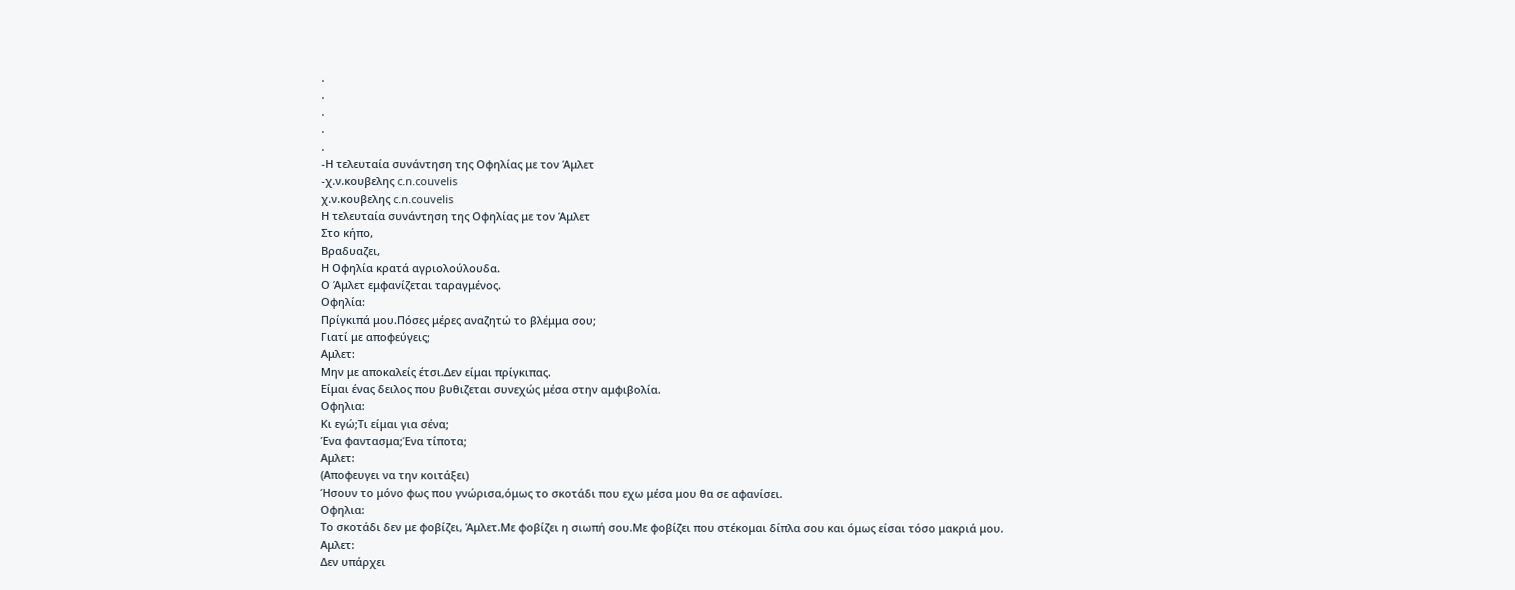.
.
.
.
.
-Η τελευταία συνάντηση της Οφηλίας με τον Άμλετ
-χ.ν.κουβελης c.n.couvelis
χ.ν.κουβελης c.n.couvelis
Η τελευταία συνάντηση της Οφηλίας με τον Άμλετ
Στο κήπο,
Βραδυαζει,
Η Οφηλία κρατά αγριολούλουδα.
Ο Άμλετ εμφανίζεται ταραγμένος.
Οφηλία:
Πρίγκιπά μου.Πόσες μέρες αναζητώ το βλέμμα σου;
Γιατί με αποφεύγεις;
Αμλετ:
Μην με αποκαλείς έτσι.Δεν είμαι πρίγκιπας.
Είμαι ένας δειλος που βυθιζεται συνεχώς μέσα στην αμφιβολία.
Οφηλια:
Κι εγώ;Τι είμαι για σένα;
Ένα φαντασμα;Ένα τίποτα;
Αμλετ:
(Αποφευγει να την κοιτάξει)
Ήσουν το μόνο φως που γνώρισα,όμως το σκοτάδι που εχω μέσα μου θα σε αφανίσει.
Οφηλια:
Το σκοτάδι δεν με φοβίζει, Άμλετ.Με φοβίζει η σιωπή σου.Με φοβίζει που στέκομαι δίπλα σου και όμως είσαι τόσο μακριά μου.
Αμλετ:
Δεν υπάρχει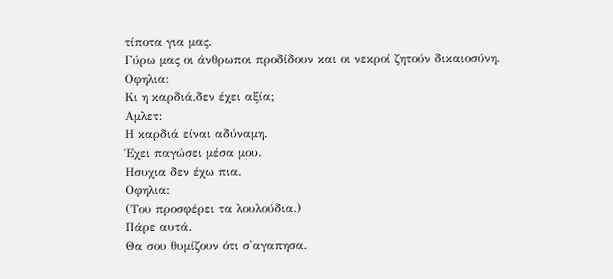τίποτα για μας.
Γύρω μας οι άνθρωποι προδίδουν και οι νεκροί ζητούν δικαιοσύνη.
Οφηλια:
Κι η καρδιά,δεν έχει αξία;
Αμλετ:
Η καρδιά είναι αδύναμη.
Έχει παγώσει μέσα μου.
Ησυχια δεν έχω πια.
Οφηλια:
(Του προσφέρει τα λουλούδια.)
Πάρε αυτά.
Θα σου θυμίζουν ότι σ'αγαπησα.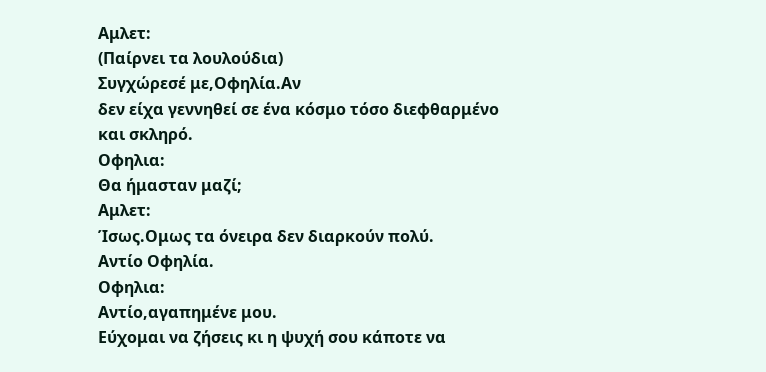Αμλετ:
(Παίρνει τα λουλούδια)
Συγχώρεσέ με,Οφηλία.Αν
δεν είχα γεννηθεί σε ένα κόσμο τόσο διεφθαρμένο
και σκληρό.
Οφηλια:
Θα ήμασταν μαζί;
Αμλετ:
Ίσως.Ομως τα όνειρα δεν διαρκούν πολύ.
Αντίο Οφηλία.
Οφηλια:
Αντίο,αγαπημένε μου.
Εύχομαι να ζήσεις κι η ψυχή σου κάποτε να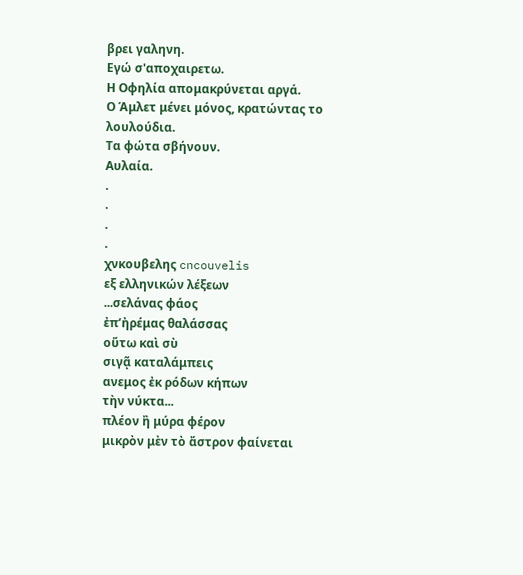βρει γαληνη.
Εγώ σ'αποχαιρετω.
Η Οφηλία απομακρύνεται αργά.
Ο Άμλετ μένει μόνος, κρατώντας το λουλούδια.
Τα φώτα σβήνουν.
Αυλαία.
.
.
.
.
χνκουβελης cncouvelis
εξ ελληνικών λέξεων
...σελάνας φάος
ἐπ’ἠρέμας θαλάσσας
οὕτω καὶ σὺ
σιγᾷ καταλάμπεις
ανεμος ἐκ ρόδων κήπων
τὴν νύκτα...
πλέον ἢ μύρα φέρον
μικρὸν μὲν τὸ ἄστρον φαίνεται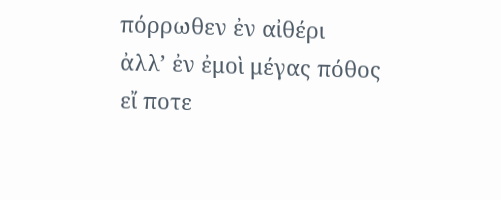πόρρωθεν ἐν αἰθέρι
ἀλλ’ ἐν ἐμοὶ μέγας πόθος
εἴ ποτε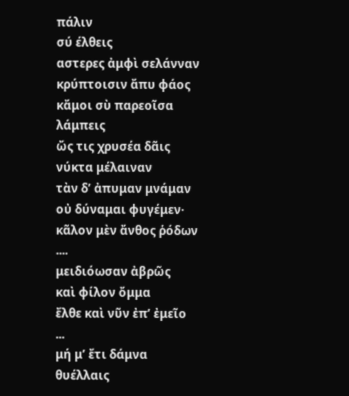πάλιν
σύ έλθεις
αστερες ἀμφὶ σελάνναν
κρύπτοισιν ἄπυ φάος
κἄμοι σὺ παρεοῖσα
λάμπεις
ὤς τις χρυσέα δᾶις
νύκτα μέλαιναν
τὰν δ’ ἀπυμαν μνάμαν
οὐ δύναμαι φυγέμεν·
κᾶλον μὲν ἄνθος ῥόδων
....
μειδιόωσαν ἀβρῶς
καὶ φίλον ὄμμα
ἔλθε καὶ νῦν ἐπ’ ἐμεῖο
...
μή μ’ ἔτι δάμνα θυέλλαις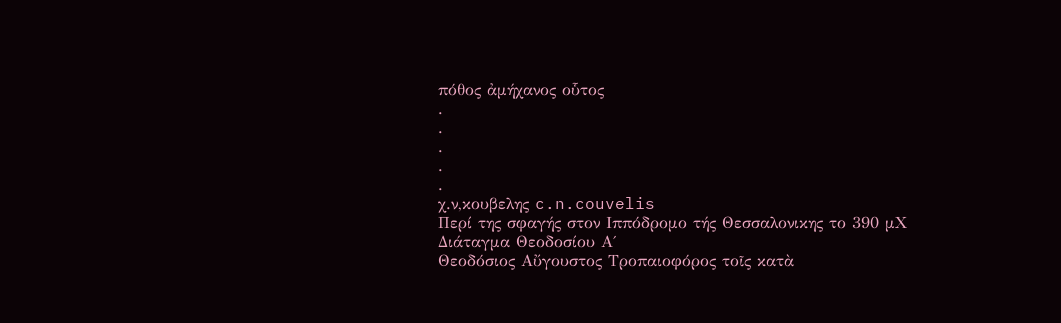πόθος ἀμήχανος οὗτος
.
.
.
.
.
χ.ν,κουβελης c.n.couvelis
Περί της σφαγής στον Ιππόδρομο τής Θεσσαλονικης το 390 μΧ
Διάταγμα Θεοδοσίου Α΄
Θεοδόσιος Αὔγουστος Τροπαιοφόρος τοῖς κατὰ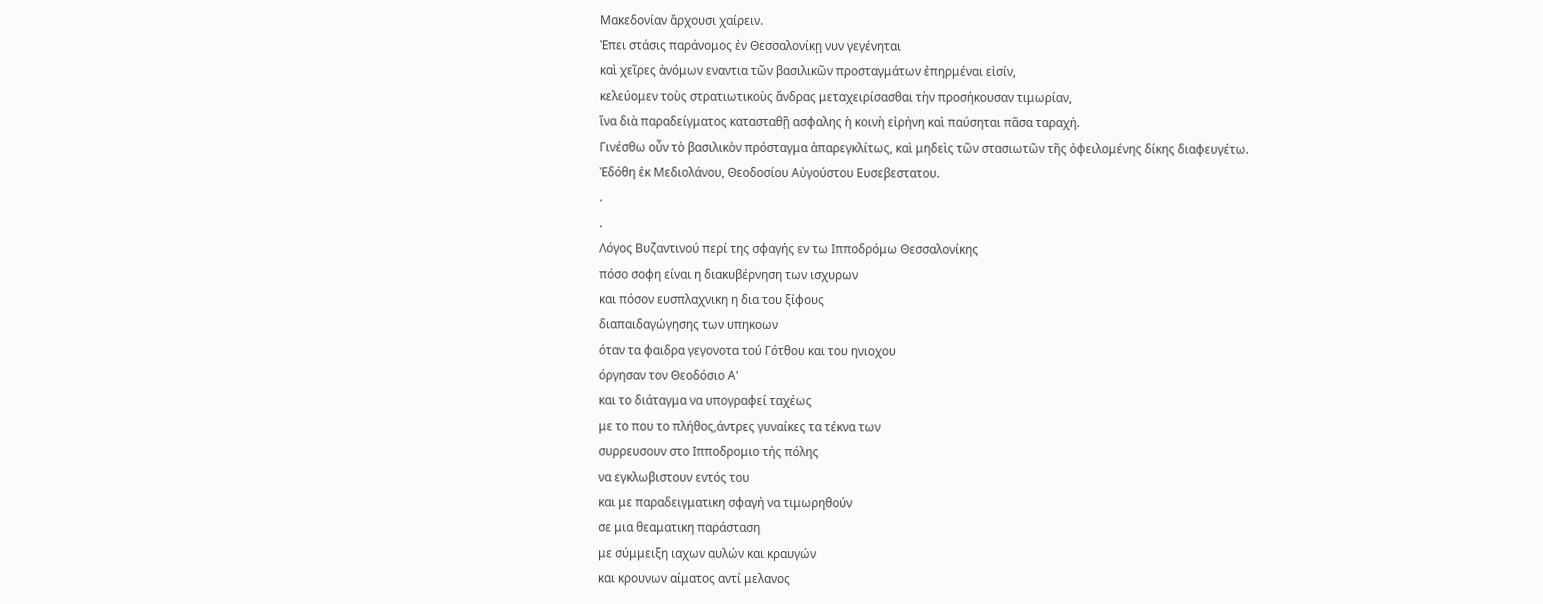Μακεδονίαν ἄρχουσι χαίρειν.
Ἐπει στάσις παράνομος ἐν Θεσσαλονίκῃ νυν γεγένηται
καὶ χεῖρες ἀνόμων εναντια τῶν βασιλικῶν προσταγμάτων ἐπηρμέναι εἰσίν,
κελεύομεν τοὺς στρατιωτικοὺς ἄνδρας μεταχειρίσασθαι τὴν προσήκουσαν τιμωρίαν,
ἵνα διὰ παραδείγματος κατασταθῇ ασφαλης ἡ κοινὴ εἰρήνη καὶ παύσηται πᾶσα ταραχή.
Γινέσθω οὖν τὸ βασιλικὸν πρόσταγμα ἀπαρεγκλίτως, καὶ μηδεὶς τῶν στασιωτῶν τῆς ὀφειλομένης δίκης διαφευγέτω.
Ἐδόθη ἐκ Μεδιολάνου, Θεοδοσίου Αὐγούστου Ευσεβεστατου.
.
.
Λόγος Βυζαντινού περί της σφαγής εν τω Ιπποδρόμω Θεσσαλονίκης
πόσο σοφη είναι η διακυβέρνηση των ισχυρων
και πόσον ευσπλαχνικη η δια του ξίφους
διαπαιδαγώγησης των υπηκοων
όταν τα φαιδρα γεγονοτα τού Γότθου και του ηνιοχου
όργησαν τον Θεοδόσιο Α'
και το διάταγμα να υπογραφεί ταχέως
με το που το πλήθος,άντρες γυναίκες τα τέκνα των
συρρευσουν στο Ιπποδρομιο τής πόλης
να εγκλωβιστουν εντός του
και με παραδειγματικη σφαγή να τιμωρηθούν
σε μια θεαματικη παράσταση
με σύμμειξη ιαχων αυλών και κραυγών
και κρουνων αίματος αντί μελανος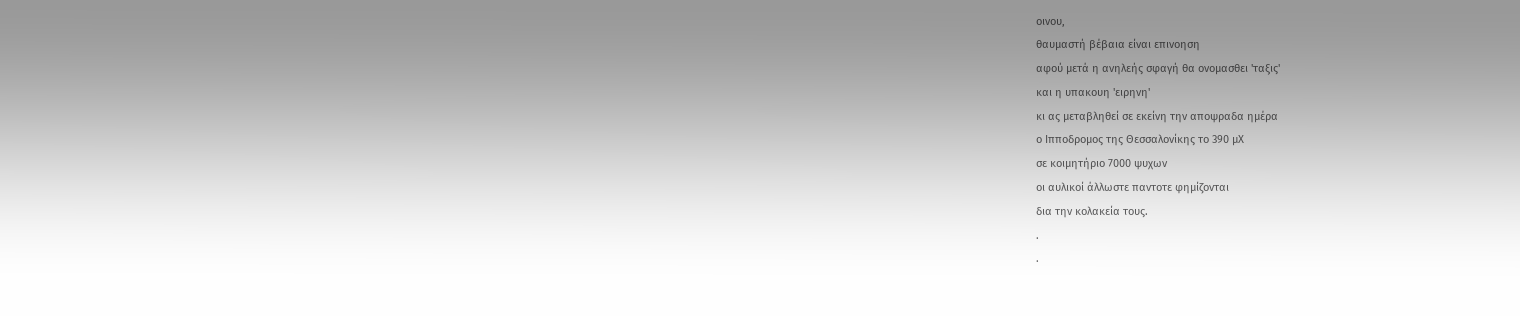οινου,
θαυμαστή βέβαια είναι επινοηση
αφού μετά η ανηλεής σφαγή θα ονομασθει 'ταξις'
και η υπακουη 'ειρηνη'
κι ας μεταβληθεί σε εκείνη την αποψραδα ημέρα
ο Ιπποδρομος της Θεσσαλονίκης το 390 μΧ
σε κοιμητήριο 7000 ψυχων
οι αυλικοί άλλωστε παντοτε φημίζονται
δια την κολακεία τους.
.
.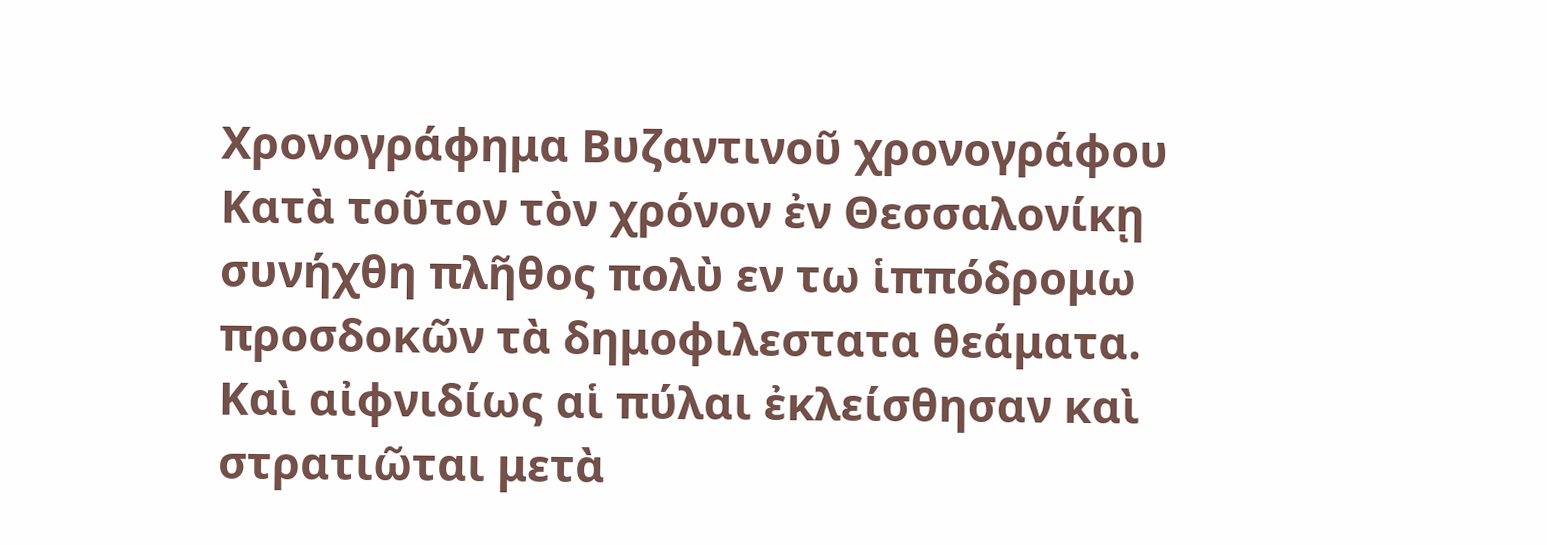Χρονογράφημα Βυζαντινοῦ χρονογράφου
Κατὰ τοῦτον τὸν χρόνον ἐν Θεσσαλονίκῃ συνήχθη πλῆθος πολὺ εν τω ἱππόδρομω προσδοκῶν τὰ δημοφιλεστατα θεάματα.
Καὶ αἰφνιδίως αἱ πύλαι ἐκλείσθησαν καὶ στρατιῶται μετὰ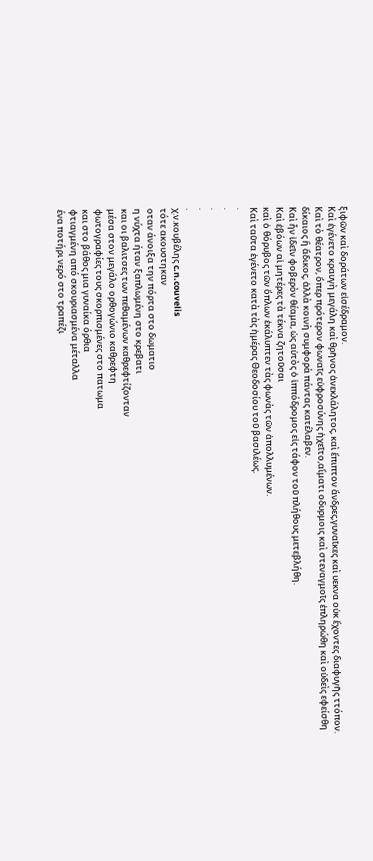ξιφῶν καὶ δοράτων εἰσέδραμον.
Καὶ ἐγένετο κραυγὴ μεγάλη καὶ θρῆνος ἀνεκλάλητος, καὶ ἔπιπτον ἄνδρες,γυναῖκες καὶ υεκνα οὐκ ἔχοντες διαφυγῆς ττόπον.
Καὶ τὸ θέατρον, ὅπερ πρότερον φωναῖς εὐφροσύνης ἠχεῖτο,αἵματι οδυρμοις καὶ στεναγμοῖς ἐπληρώθη καὶ οὐδεὶς εφείσθη δίκαιος ἢ ἄδικος, ἀλλὰ κοινὴ συμφορὰ πάντας κατέλαβεν.
Καὶ ἦν ἰδεῖν φοβερὸν θέαμα, ὡς αὐτὸς ὁ ἱππόδρομος εἰς τάφον τοῦ πλήθους μετεβλήθη.
Καὶ ἐβόων αἱ μητέρες τὰ τέκνα ζητοῦσαι
καὶ ὁ θόρυβος τῶν ὅπλων ἐκάλυπτεν τὰς φωνὰς τῶν ἀπολλυμένων.
Καὶ ταῦτα ἐγένετο κατὰ τὰς ἡμέρας Θεοδοσίου τοῦ βασιλέως.
.
.
.
.
.
χ.ν.κουβέλης c.n.couvelis
τότε ακουστηκαν
οταν άνοιξα την πόρτα στο δωματιο
η νύχτα ήταν ξαπλωμένη στο κρεβατι
και οι βαλιτσες των πεθαμένων καθρεφτίζονταν
μέσα στον μεγάλο ορθογώνιο καθρεφτη
φωτογραφίες τους σκορπισμένες στο πατωμα
και στο βάθος μια γυναίκα όρθια
φτιαγμένη από σκουριασμένα μέταλλα
ένα ποτήρι νερό στο τραπέζι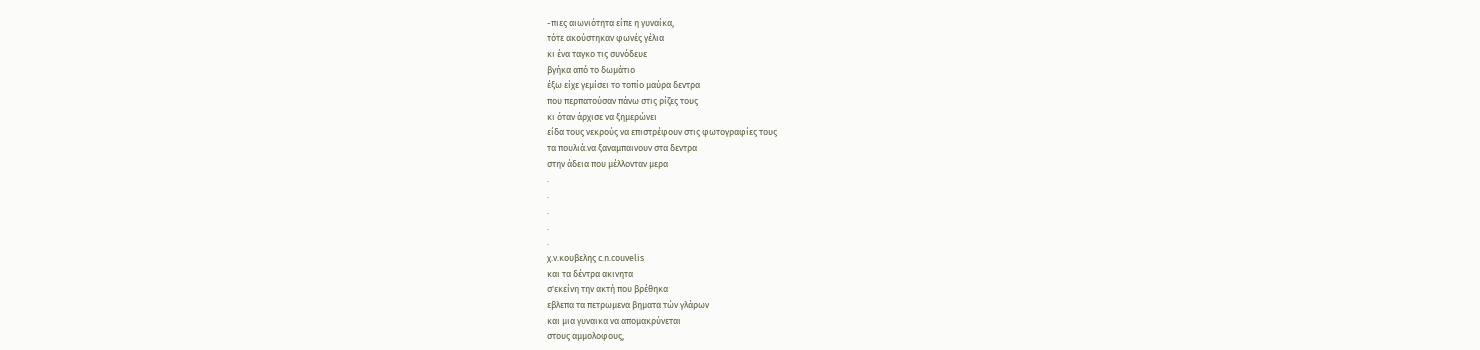-πιες αιωνιότητα είπε η γυναίκα,
τότε ακούστηκαν φωνές γέλια
κι ένα ταγκο τις συνόδευε
βγήκα από το δωμάτιο
έξω είχε γεμίσει το τοπίο μαύρα δεντρα
που περπατούσαν πάνω στις ρίζες τους
κι όταν άρχισε να ξημερώνει
είδα τους νεκρούς να επιστρέφουν στις φωτογραφίες τους
τα πουλιά.να ξαναμπαινουν στα δεντρα
στην άδεια που μέλλονταν μερα
.
.
.
.
.
χ.ν.κουβελης c.n.couvelis
και τα δέντρα ακινητα
σ'εκείνη την ακτή που βρέθηκα
εβλεπα τα πετρωμενα βηματα τών γλάρων
και μια γυναικα να απομακρύνεται
στους αμμολοφους,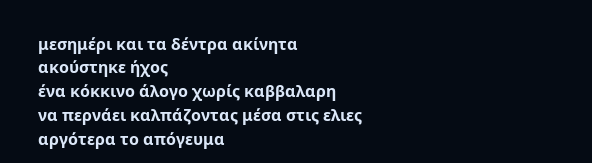μεσημέρι και τα δέντρα ακίνητα
ακούστηκε ήχος
ένα κόκκινο άλογο χωρίς καββαλαρη
να περνάει καλπάζοντας μέσα στις ελιες
αργότερα το απόγευμα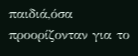παιδιά,όσα προορίζονταν για το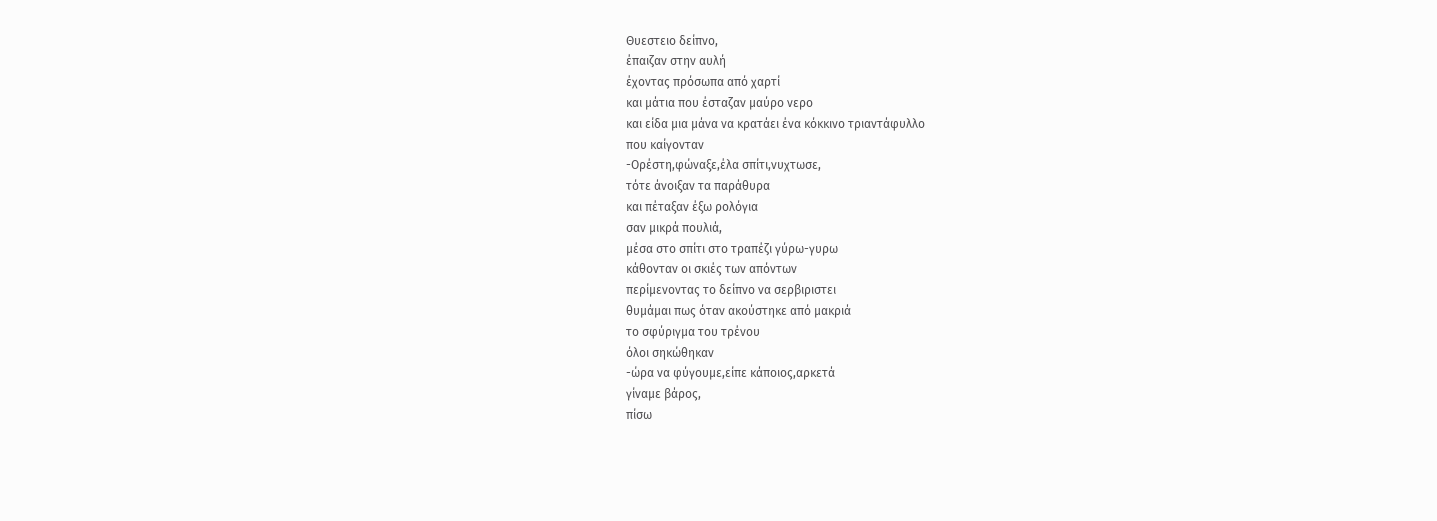Θυεστειο δείπνο,
έπαιζαν στην αυλή
έχοντας πρόσωπα από χαρτί
και μάτια που έσταζαν μαύρο νερο
και είδα μια μάνα να κρατάει ένα κόκκινο τριαντάφυλλο
που καίγονταν
-Ορέστη,φώναξε,έλα σπίτι,νυχτωσε,
τότε άνοιξαν τα παράθυρα
και πέταξαν έξω ρολόγια
σαν μικρά πουλιά,
μέσα στο σπίτι στο τραπέζι γύρω-γυρω
κάθονταν οι σκιές των απόντων
περίμενοντας το δείπνο να σερβιριστει
θυμάμαι πως όταν ακούστηκε από μακριά
το σφύριγμα του τρένου
όλοι σηκώθηκαν
-ώρα να φύγουμε,είπε κάποιος,αρκετά
γίναμε βάρος,
πίσω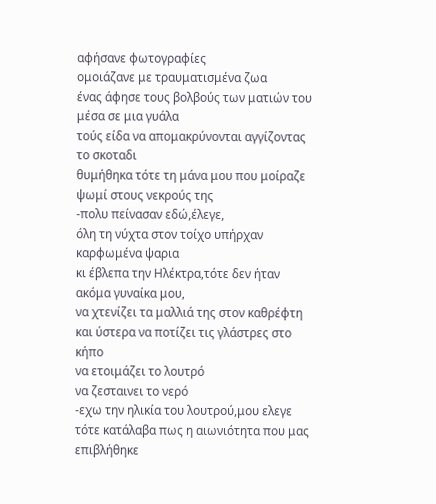αφήσανε φωτογραφίες
ομοιάζανε με τραυματισμένα ζωα
ένας άφησε τους βολβούς των ματιών του
μέσα σε μια γυάλα
τούς είδα να απομακρύνονται αγγίζοντας
το σκοταδι
θυμήθηκα τότε τη μάνα μου που μοίραζε
ψωμί στους νεκρούς της
-πολυ πείνασαν εδώ,έλεγε,
όλη τη νύχτα στον τοίχο υπήρχαν καρφωμένα ψαρια
κι έβλεπα την Ηλέκτρα,τότε δεν ήταν ακόμα γυναίκα μου,
να χτενίζει τα μαλλιά της στον καθρέφτη
και ύστερα να ποτίζει τις γλάστρες στο κήπο
να ετοιμάζει το λουτρό
να ζεσταινει το νερό
-εχω την ηλικία του λουτρού,μου ελεγε
τότε κατάλαβα πως η αιωνιότητα που μας επιβλήθηκε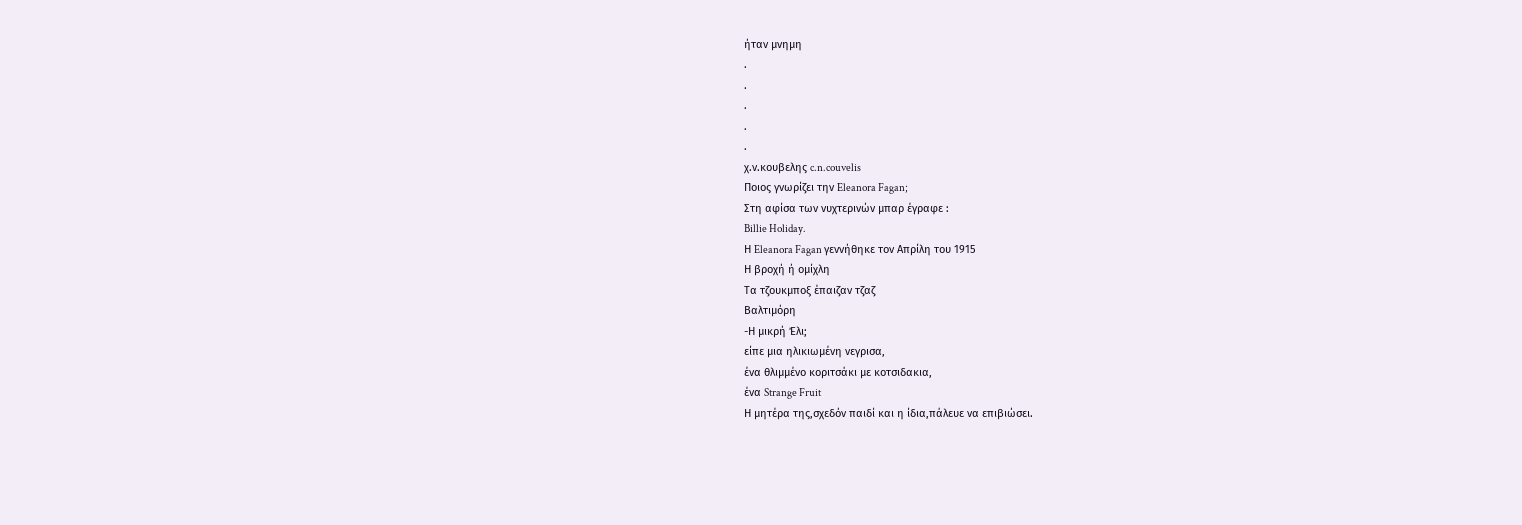ήταν μνημη
.
.
.
.
.
χ.ν.κουβελης c.n.couvelis
Ποιος γνωρίζει την Eleanora Fagan;
Στη αφίσα των νυχτερινών μπαρ έγραφε :
Billie Holiday.
Η Eleanora Fagan γεννήθηκε τον Απρίλη του 1915
Η βροχή ή ομίχλη
Τα τζουκμποξ έπαιζαν τζαζ
Βαλτιμόρη
-Η μικρή Έλι;
είπε μια ηλικιωμένη νεγρισα,
ένα θλιμμένο κοριτσάκι με κοτσιδακια,
ένα Strange Fruit
Η μητέρα της,σχεδόν παιδί και η ίδια,πάλευε να επιβιώσει.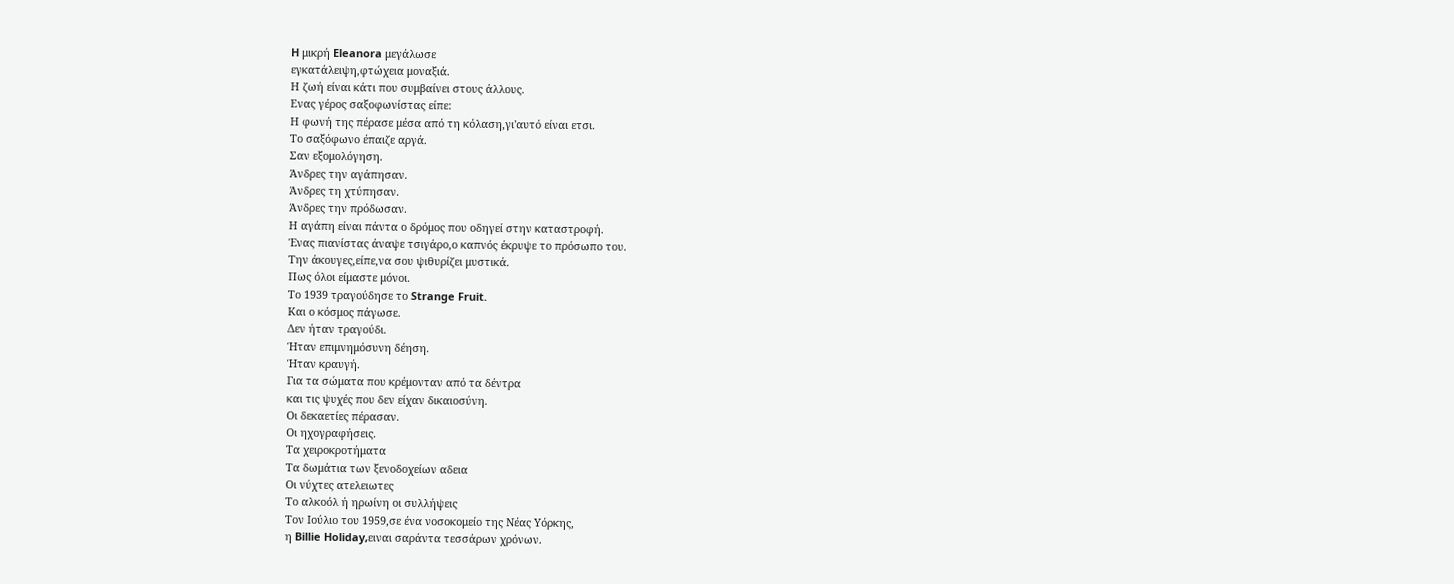H μικρή Eleanora μεγάλωσε
εγκατάλειψη,φτώχεια μοναξιά.
Η ζωή είναι κάτι που συμβαίνει στους άλλους.
Ενας γέρος σαξοφωνίστας είπε:
Η φωνή της πέρασε μέσα από τη κόλαση,γι'αυτό είναι ετσι.
Το σαξόφωνο έπαιζε αργά.
Σαν εξομολόγηση.
Άνδρες την αγάπησαν.
Άνδρες τη χτύπησαν.
Άνδρες την πρόδωσαν.
Η αγάπη είναι πάντα ο δρόμος που οδηγεί στην καταστροφή.
Ένας πιανίστας άναψε τσιγάρο,ο καπνός έκρυψε το πρόσωπο του.
Την άκουγες,είπε,να σου ψιθυρίζει μυστικά.
Πως όλοι είμαστε μόνοι.
Το 1939 τραγούδησε το Strange Fruit.
Και ο κόσμος πάγωσε.
Δεν ήταν τραγούδι.
Ήταν επιμνημόσυνη δέηση.
Ήταν κραυγή.
Για τα σώματα που κρέμονταν από τα δέντρα
και τις ψυχές που δεν είχαν δικαιοσύνη.
Οι δεκαετίες πέρασαν.
Οι ηχογραφήσεις.
Τα χειροκροτήματα
Τα δωμάτια των ξενοδοχείων αδεια
Οι νύχτες ατελειωτες
Το αλκοόλ ή ηρωίνη οι συλλήψεις
Τον Ιούλιο του 1959,σε ένα νοσοκομείο της Νέας Υόρκης,
η Billie Holiday,ειναι σαράντα τεσσάρων χρόνων.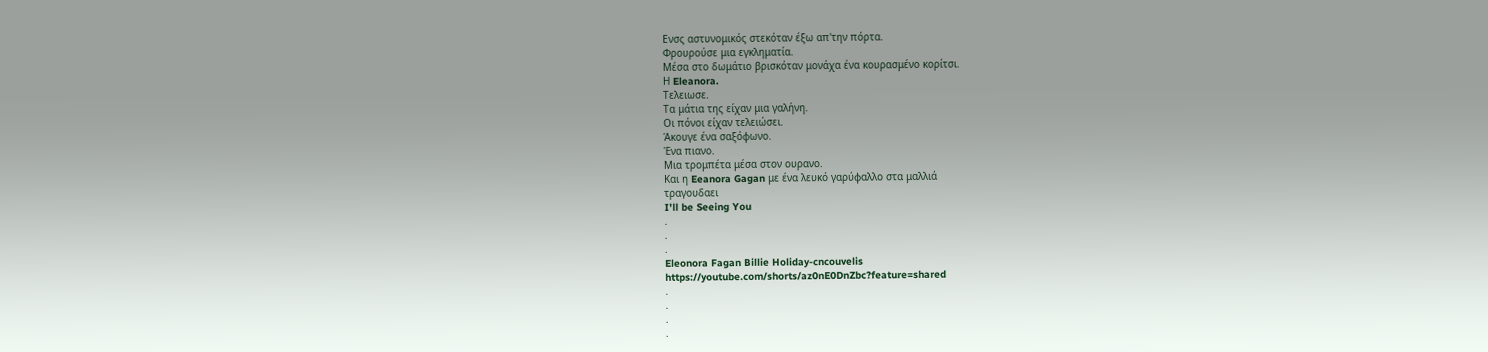Ενσς αστυνομικός στεκόταν έξω απ'την πόρτα.
Φρουρούσε μια εγκληματία.
Μέσα στο δωμάτιο βρισκόταν μονάχα ένα κουρασμένο κορίτσι.
Η Eleanora.
Τελειωσε.
Τα μάτια της είχαν μια γαλήνη.
Οι πόνοι είχαν τελειώσει.
Άκουγε ένα σαξόφωνο.
Ένα πιανο.
Μια τρομπέτα μέσα στον ουρανο.
Και η Eeanora Gagan με ένα λευκό γαρύφαλλο στα μαλλιά
τραγουδαει
I'll be Seeing You
.
.
.
Eleonora Fagan Billie Holiday-cncouvelis
https://youtube.com/shorts/az0nE0DnZbc?feature=shared
.
.
.
.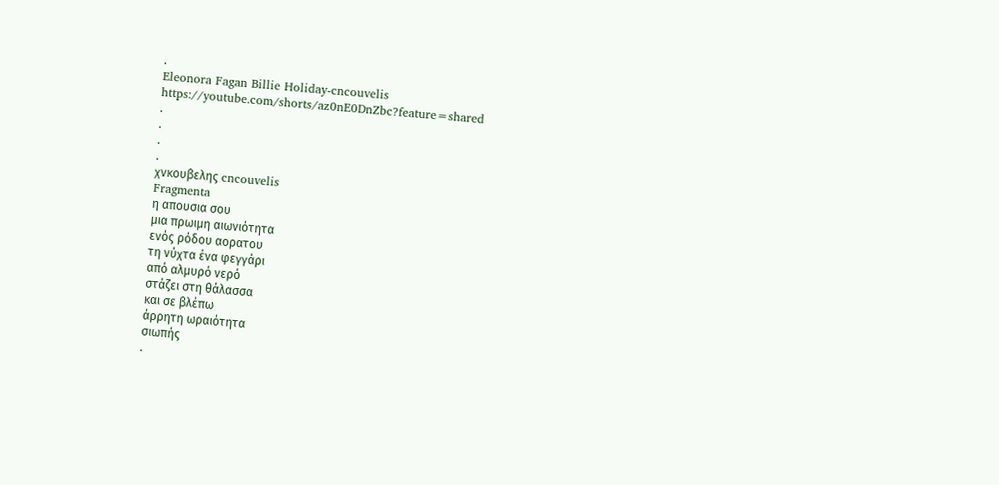.
Eleonora Fagan Billie Holiday-cncouvelis
https://youtube.com/shorts/az0nE0DnZbc?feature=shared
.
.
.
.
χνκουβελης cncouvelis
Fragmenta
η απουσια σου
μια πρωιμη αιωνιότητα
ενός ρόδου αορατου
τη νύχτα ένα φεγγάρι
από αλμυρό νερό
στάζει στη θάλασσα
και σε βλέπω
άρρητη ωραιότητα
σιωπής
.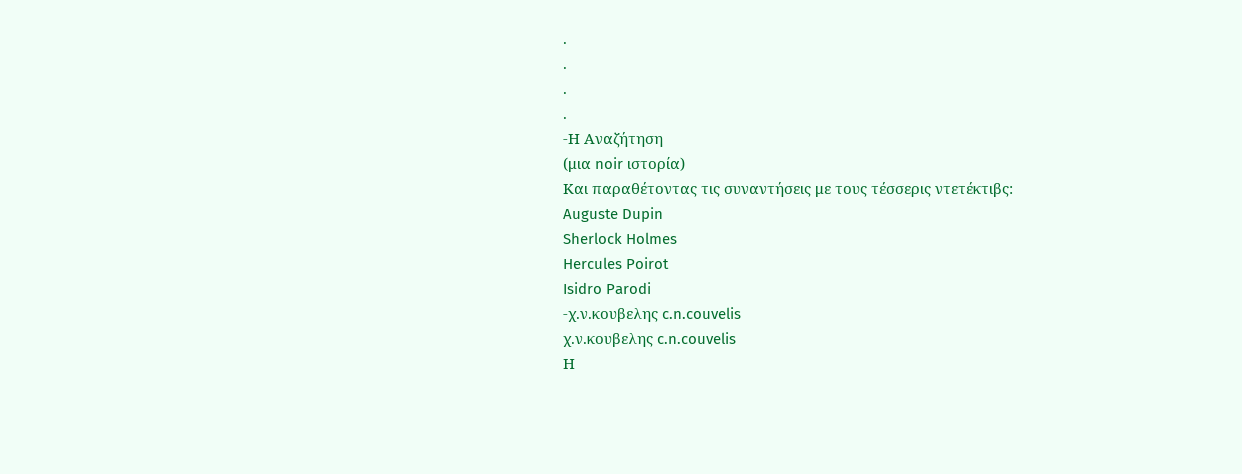.
.
.
.
-Η Αναζήτηση
(μια noir ιστορία)
Και παραθέτοντας τις συναντήσεις με τους τέσσερις ντετέκτιβς:
Auguste Dupin
Sherlock Holmes
Hercules Poirot
Isidro Parodi
-χ.ν.κουβελης c.n.couvelis
χ.ν.κουβελης c.n.couvelis
Η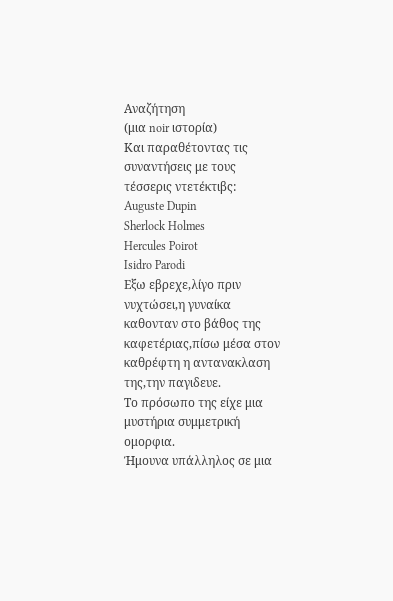Αναζήτηση
(μια noir ιστορία)
Και παραθέτοντας τις συναντήσεις με τους τέσσερις ντετέκτιβς:
Auguste Dupin
Sherlock Holmes
Hercules Poirot
Isidro Parodi
Εξω εβρεχε,λίγο πριν νυχτώσει,η γυναίκα καθονταν στο βάθος της καφετέριας,πίσω μέσα στον καθρέφτη η αντανακλαση της,την παγιδευε.
Το πρόσωπο της είχε μια μυστήρια συμμετρική ομορφια.
Ήμουνα υπάλληλος σε μια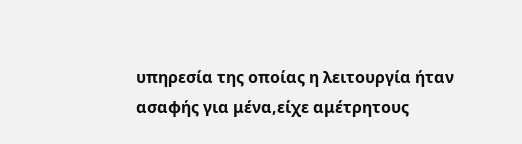υπηρεσία της οποίας η λειτουργία ήταν ασαφής για μένα,είχε αμέτρητους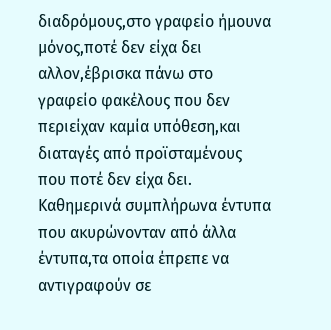διαδρόμους,στο γραφείο ήμουνα μόνος,ποτέ δεν είχα δει αλλον,έβρισκα πάνω στο γραφείο φακέλους που δεν περιείχαν καμία υπόθεση,και διαταγές από προϊσταμένους που ποτέ δεν είχα δει.
Καθημερινά συμπλήρωνα έντυπα που ακυρώνονταν από άλλα έντυπα,τα οποία έπρεπε να αντιγραφούν σε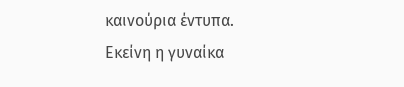καινούρια έντυπα.
Εκείνη η γυναίκα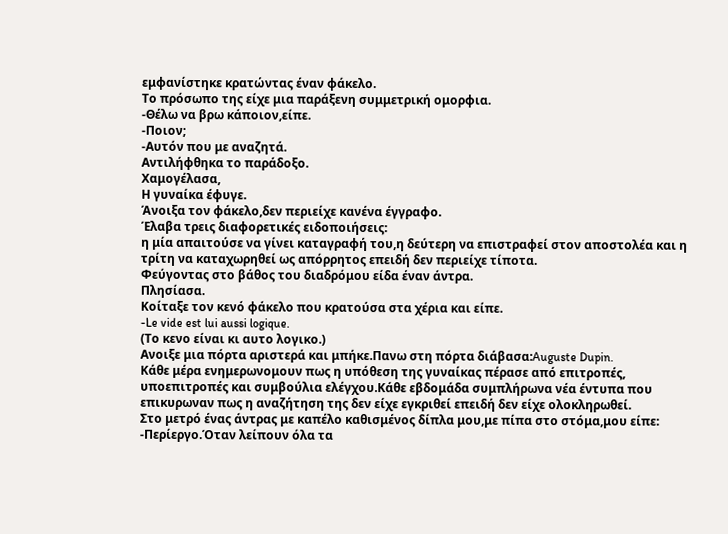εμφανίστηκε κρατώντας έναν φάκελο.
Το πρόσωπο της είχε μια παράξενη συμμετρική ομορφια.
-Θέλω να βρω κάποιον,είπε.
-Ποιον;
-Αυτόν που με αναζητά.
Αντιλήφθηκα το παράδοξο.
Χαμογέλασα,
Η γυναίκα έφυγε.
Άνοιξα τον φάκελο,δεν περιείχε κανένα έγγραφο.
Έλαβα τρεις διαφορετικές ειδοποιήσεις:
η μία απαιτούσε να γίνει καταγραφή του,η δεύτερη να επιστραφεί στον αποστολέα και η τρίτη να καταχωρηθεί ως απόρρητος επειδή δεν περιείχε τίποτα.
Φεύγοντας στο βάθος του διαδρόμου είδα έναν άντρα.
Πλησίασα.
Κοίταξε τον κενό φάκελο που κρατούσα στα χέρια και είπε.
-Le vide est lui aussi logique.
(Το κενο είναι κι αυτο λογικο.)
Ανοιξε μια πόρτα αριστερά και μπήκε.Πανω στη πόρτα διάβασα:Auguste Dupin.
Κάθε μέρα ενημερωνομουν πως η υπόθεση της γυναίκας πέρασε από επιτροπές, υποεπιτροπές και συμβούλια ελέγχου.Κάθε εβδομάδα συμπλήρωνα νέα έντυπα που επικυρωναν πως η αναζήτηση της δεν είχε εγκριθεί επειδή δεν είχε ολοκληρωθεί.
Στο μετρό ένας άντρας με καπέλο καθισμένος δίπλα μου,με πίπα στο στόμα,μου είπε:
-Περίεργο.Όταν λείπουν όλα τα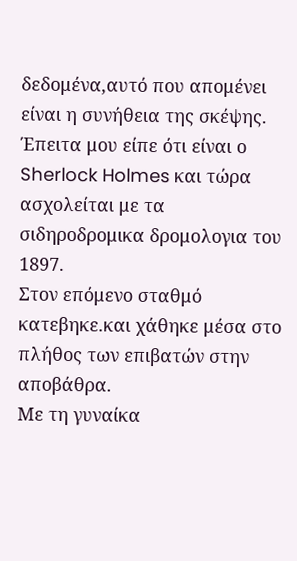δεδομένα,αυτό που απομένει είναι η συνήθεια της σκέψης.
Έπειτα μου είπε ότι είναι ο Sherlock Holmes και τώρα ασχολείται με τα σιδηροδρομικα δρομολογια του 1897.
Στον επόμενο σταθμό κατεβηκε.και χάθηκε μέσα στο πλήθος των επιβατών στην αποβάθρα.
Με τη γυναίκα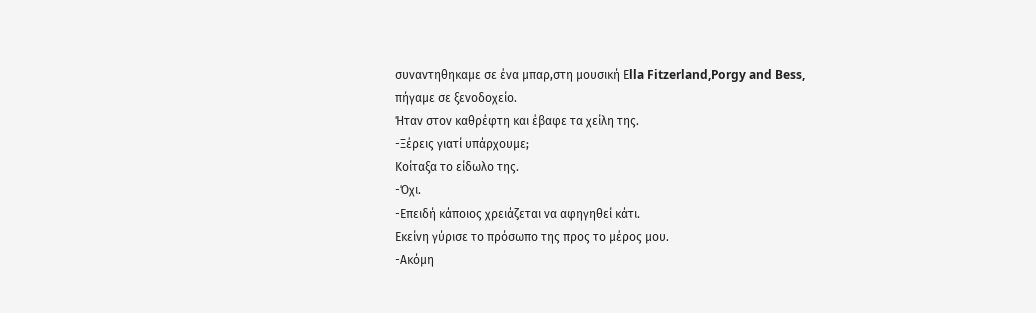συναντηθηκαμε σε ένα μπαρ,στη μουσική Εlla Fitzerland,Porgy and Bess,
πήγαμε σε ξενοδοχείο.
Ήταν στον καθρέφτη και έβαφε τα χείλη της.
-Ξέρεις γιατί υπάρχουμε;
Κοίταξα το είδωλο της.
-Όχι.
-Επειδή κάποιος χρειάζεται να αφηγηθεί κάτι.
Εκείνη γύρισε το πρόσωπο της προς το μέρος μου.
-Ακόμη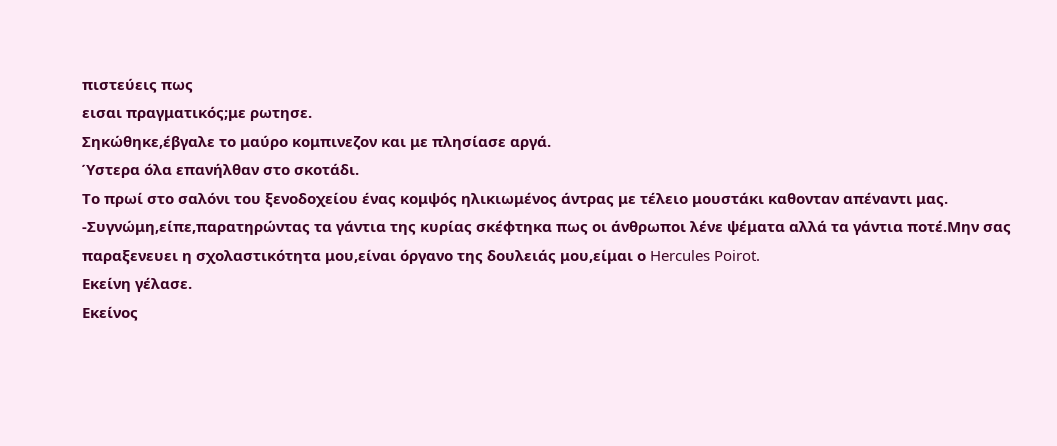πιστεύεις πως
εισαι πραγματικός;με ρωτησε.
Σηκώθηκε,έβγαλε το μαύρο κομπινεζον και με πλησίασε αργά.
Ύστερα όλα επανήλθαν στο σκοτάδι.
Το πρωί στο σαλόνι του ξενοδοχείου ένας κομψός ηλικιωμένος άντρας με τέλειο μουστάκι καθονταν απέναντι μας.
-Συγνώμη,είπε,παρατηρώντας τα γάντια της κυρίας σκέφτηκα πως οι άνθρωποι λένε ψέματα αλλά τα γάντια ποτέ.Μην σας παραξενευει η σχολαστικότητα μου,είναι όργανο της δουλειάς μου,είμαι ο Hercules Poirot.
Εκείνη γέλασε.
Εκείνος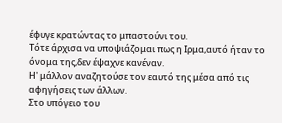έφυγε κρατώντας το μπαστούνι του.
Τότε άρχισα να υποψιάζομαι πως η Ιρμα,αυτό ήταν το όνομα της,δεν έψαχνε κανέναν.
Η' μάλλον αναζητούσε τον εαυτό της μέσα από τις αφηγήσεις των άλλων.
Στο υπόγειο του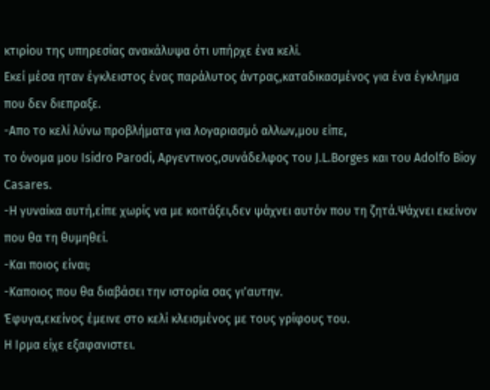κτιρίου της υπηρεσίας ανακάλυψα ότι υπήρχε ένα κελί.
Εκεί μέσα ηταν έγκλειστος ένας παράλυτος άντρας,καταδικασμένος για ένα έγκλημα που δεν διεπραξε.
-Απο το κελί λύνω προβλήματα για λογαριασμό αλλων,μου είπε,
το όνομα μου Isidro Parodi, Αργεντινος,συνάδελφος του J.L.Borges και του Adolfo Bioy Casares.
-Η γυναίκα αυτή,είπε χωρίς να με κοιτάξει,δεν ψάχνει αυτόν που τη ζητά.Ψάχνει εκείνον που θα τη θυμηθεί.
-Και ποιος είναι;
-Καποιος που θα διαβάσει την ιστορία σας γι'αυτην.
Έφυγα,εκείνος έμεινε στο κελί κλεισμένος με τους γρίφους του.
Η Ιρμα είχε εξαφανιστει.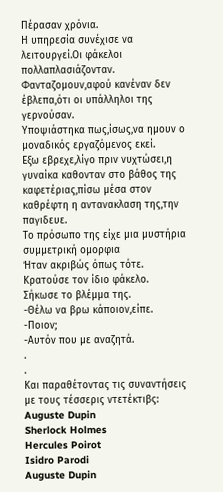Πέρασαν χρόνια.
Η υπηρεσία συνέχισε να λειτουργεί.Οι φάκελοι πολλαπλασιάζονταν.
Φανταζομουν,αφού κανέναν δεν έβλεπα,ότι οι υπάλληλοι της γερνούσαν.
Υποψιάστηκα πως,ίσως,να ημουν ο μοναδικός εργαζόμενος εκεί.
Εξω εβρεχε,λίγο πριν νυχτώσει,η γυναίκα καθονταν στο βάθος της καφετέριας,πίσω μέσα στον καθρέφτη η αντανακλαση της,την παγιδευε.
Το πρόσωπο της είχε μια μυστήρια συμμετρική ομορφια
Ήταν ακριβώς όπως τότε.
Κρατούσε τον ίδιο φάκελο.
Σήκωσε το βλέμμα της.
-Θέλω να βρω κάποιον,είπε.
-Ποιον;
-Αυτόν που με αναζητά.
.
.
Και παραθέτοντας τις συναντήσεις με τους τέσσερις ντετέκτιβς:
Auguste Dupin
Sherlock Holmes
Hercules Poirot
Isidro Parodi
Auguste Dupin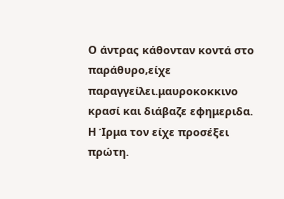Ο άντρας κάθονταν κοντά στο παράθυρο,είχε παραγγείλει.μαυροκοκκινο κρασί και διάβαζε εφημεριδα.
Η Ίρμα τον είχε προσέξει πρώτη.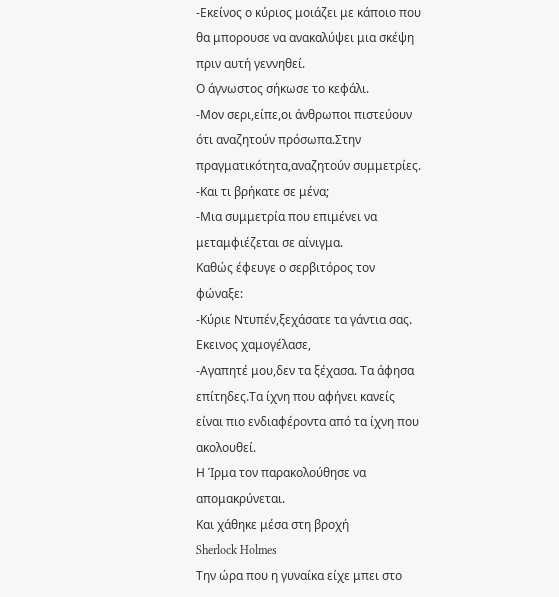-Εκείνος ο κύριος μοιάζει με κάποιο που θα μπορουσε να ανακαλύψει μια σκέψη πριν αυτή γεννηθεί.
Ο άγνωστος σήκωσε το κεφάλι.
-Μον σερι,είπε,οι άνθρωποι πιστεύουν ότι αναζητούν πρόσωπα.Στην πραγματικότητα,αναζητούν συμμετρίες.
-Και τι βρήκατε σε μένα;
-Μια συμμετρία που επιμένει να μεταμφιέζεται σε αίνιγμα.
Καθώς έφευγε ο σερβιτόρος τον φώναξε:
-Κύριε Ντυπέν,ξεχάσατε τα γάντια σας.
Εκεινος χαμογέλασε,
-Αγαπητέ μου,δεν τα ξέχασα. Τα άφησα επίτηδες.Τα ίχνη που αφήνει κανείς είναι πιο ενδιαφέροντα από τα ίχνη που ακολουθεί.
Η Ίρμα τον παρακολούθησε να απομακρύνεται.
Και χάθηκε μέσα στη βροχή
Sherlock Holmes
Την ώρα που η γυναίκα είχε μπει στο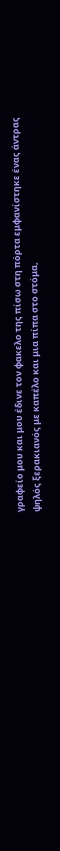γραφείο μου και μου έδινε τον φακελο της πίσω στη πόρτα εμφανίστηκε ένας άντρας ψηλός ξερακιανός με καπέλο και μια πίπα στο στόμα,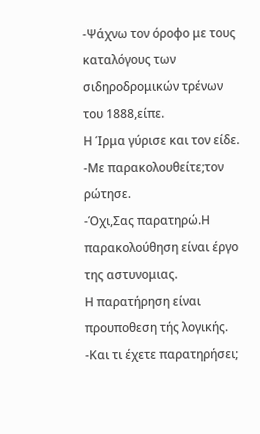-Ψάχνω τον όροφο με τους καταλόγους των σιδηροδρομικών τρένων του 1888,είπε.
Η Ίρμα γύρισε και τον είδε.
-Με παρακολουθείτε;τον ρώτησε.
-Όχι,Σας παρατηρώ.Η παρακολούθηση είναι έργο της αστυνομιας.
Η παρατήρηση είναι προυποθεση τής λογικής.
-Και τι έχετε παρατηρήσει;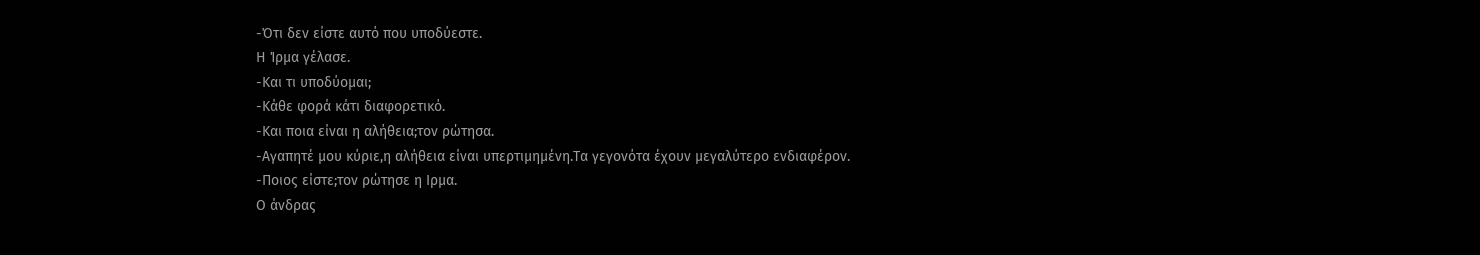-Ότι δεν είστε αυτό που υποδύεστε.
Η Ίρμα γέλασε.
-Και τι υποδύομαι;
-Κάθε φορά κάτι διαφορετικό.
-Και ποια είναι η αλήθεια;τον ρώτησα.
-Αγαπητέ μου κύριε,η αλήθεια είναι υπερτιμημένη.Τα γεγονότα έχουν μεγαλύτερο ενδιαφέρον.
-Ποιος είστε;τον ρώτησε η Ιρμα.
Ο άνδρας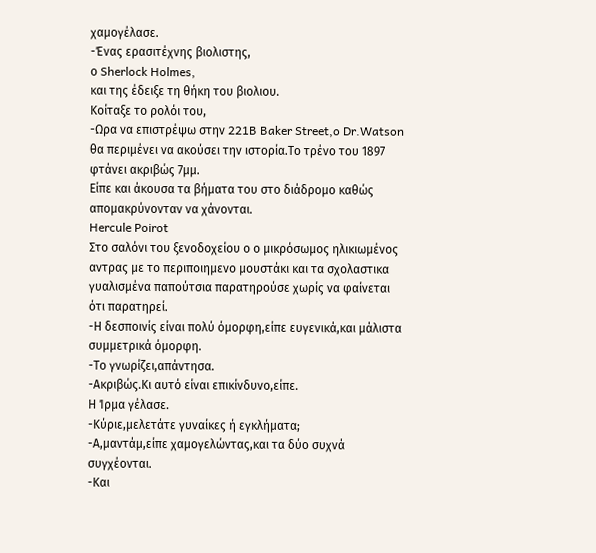χαμογέλασε.
-Ένας ερασιτέχνης βιολιστης,
ο Sherlock Holmes,
και της έδειξε τη θήκη του βιολιου.
Κοίταξε το ρολόι του,
-Ωρα να επιστρέψω στην 221B Baker Street,o Dr.Watson θα περιμένει να ακούσει την ιστορία.Το τρένο του 1897 φτάνει ακριβώς 7μμ.
Είπε και άκουσα τα βήματα του στο διάδρομο καθώς απομακρύνονταν να χάνονται.
Hercule Poirot
Στο σαλόνι του ξενοδοχείου ο ο μικρόσωμος ηλικιωμένος αντρας με το περιποιημενο μουστάκι και τα σχολαστικα γυαλισμένα παπούτσια παρατηρούσε χωρίς να φαίνεται ότι παρατηρεί.
-Η δεσποινίς είναι πολύ όμορφη,είπε ευγενικά,και μάλιστα συμμετρικά όμορφη.
-Το γνωρίζει,απάντησα.
-Ακριβώς.Κι αυτό είναι επικίνδυνο,είπε.
Η Ίρμα γέλασε.
-Κύριε,μελετάτε γυναίκες ή εγκλήματα;
-Α,μαντάμ,είπε χαμογελώντας,και τα δύο συχνά συγχέονται.
-Και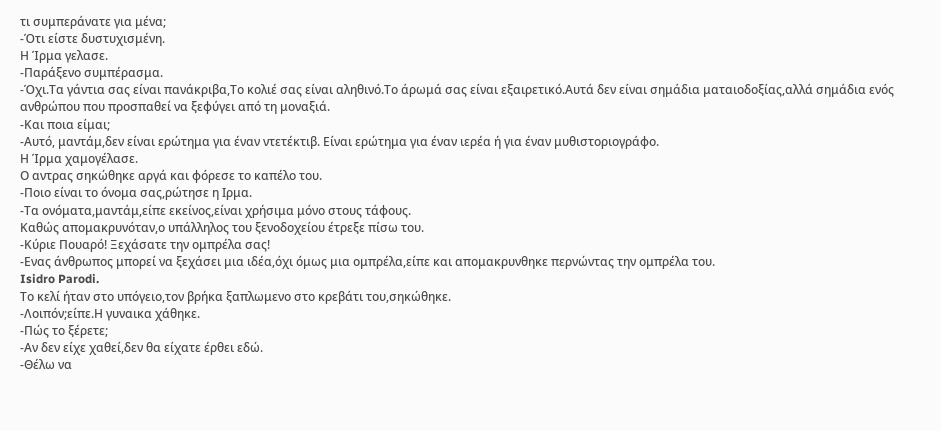τι συμπεράνατε για μένα;
-Ότι είστε δυστυχισμένη.
Η Ίρμα γελασε.
-Παράξενο συμπέρασμα.
-Όχι.Τα γάντια σας είναι πανάκριβα,Το κολιέ σας είναι αληθινό.Το άρωμά σας είναι εξαιρετικό.Αυτά δεν είναι σημάδια ματαιοδοξίας,αλλά σημάδια ενός ανθρώπου που προσπαθεί να ξεφύγει από τη μοναξιά.
-Και ποια είμαι;
-Αυτό, μαντάμ,δεν είναι ερώτημα για έναν ντετέκτιβ. Είναι ερώτημα για έναν ιερέα ή για έναν μυθιστοριογράφο.
Η Ίρμα χαμογέλασε.
Ο αντρας σηκώθηκε αργά και φόρεσε το καπέλο του.
-Ποιο είναι το όνομα σας,ρώτησε η Ιρμα.
-Τα ονόματα,μαντάμ,είπε εκείνος,είναι χρήσιμα μόνο στους τάφους.
Καθώς απομακρυνόταν,ο υπάλληλος του ξενοδοχείου έτρεξε πίσω του.
-Κύριε Πουαρό! Ξεχάσατε την ομπρέλα σας!
-Ενας άνθρωπος μπορεί να ξεχάσει μια ιδέα,όχι όμως μια ομπρέλα,είπε και απομακρυνθηκε περνώντας την ομπρέλα του.
Isidro Parodi.
Το κελί ήταν στο υπόγειο,τον βρήκα ξαπλωμενο στο κρεβάτι του,σηκώθηκε.
-Λοιπόν;είπε.Η γυναικα χάθηκε.
-Πώς το ξέρετε;
-Αν δεν είχε χαθεί,δεν θα είχατε έρθει εδώ.
-Θέλω να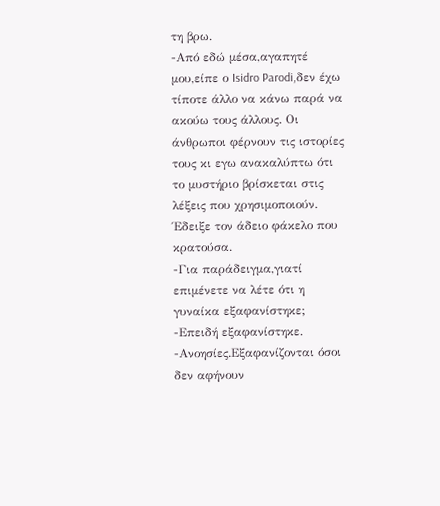τη βρω.
-Από εδώ μέσα,αγαπητέ μου,είπε ο Isidro Parodi,δεν έχω τίποτε άλλο να κάνω παρά να ακούω τους άλλους. Οι άνθρωποι φέρνουν τις ιστορίες τους κι εγω ανακαλύπτω ότι το μυστήριο βρίσκεται στις λέξεις που χρησιμοποιούν.
Έδειξε τον άδειο φάκελο που κρατούσα.
-Για παράδειγμα,γιατί επιμένετε να λέτε ότι η γυναίκα εξαφανίστηκε;
-Επειδή εξαφανίστηκε.
-Ανοησίες.Εξαφανίζονται όσοι δεν αφήνουν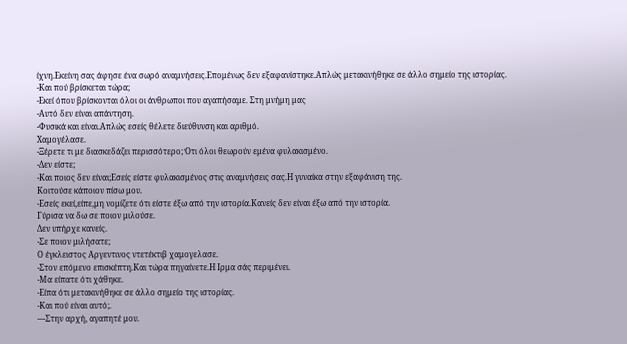ίχνη.Εκείνη σας άφησε ένα σωρό αναμνήσεις.Επομένως δεν εξαφανίστηκε.Απλώς μετακινήθηκε σε άλλο σημείο της ιστορίας.
-Και πού βρίσκεται τώρα;
-Εκεί όπου βρίσκονται όλοι οι άνθρωποι που αγαπήσαμε. Στη μνήμη μας
-Αυτό δεν είναι απάντηση.
-Φυσικά και είναι.Απλώς εσείς θέλετε διεύθυνση και αριθμό.
Χαμογέλασε.
-Ξέρετε τι με διασκεδάζει περισσότερο; Ότι όλοι θεωρούν εμένα φυλακισμένο.
-Δεν είστε;
-Και ποιος δεν είναι;Εσείς είστε φυλακισμένος στις αναμνήσεις σας.Η γυναίκα στην εξαφάνιση της.
Κοιτούσε κάποιον πίσω μου.
-Εσείς εκεί,είπε,μη νομίζετε ότι είστε έξω από την ιστορία.Κανείς δεν είναι έξω από την ιστορία.
Γύρισα να δω σε ποιον μιλούσε.
Δεν υπήρχε κανείς.
-Σε ποιον μιλήσατε;
Ο έγκλειστος Αργεντινος ντετέκτιβ χαμογελασε.
-Στον επόμενο επισκέπτη.Και τώρα πηγαίνετε.Η Ιρμα σάς περιμένει.
-Μα είπατε ότι χάθηκε.
-Είπα ότι μετακινήθηκε σε άλλο σημείο της ιστορίας.
-Και πού είναι αυτό;.
—Στην αρχή, αγαπητέ μου.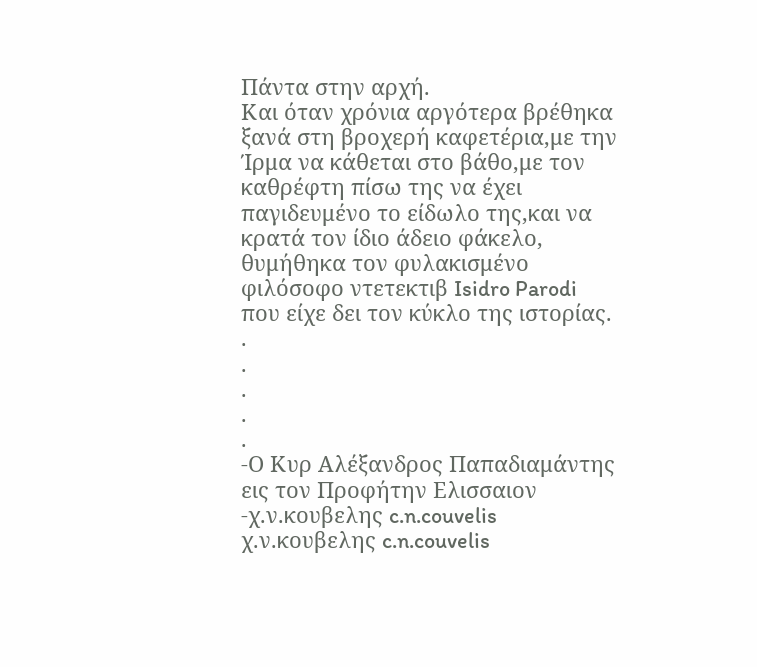Πάντα στην αρχή.
Και όταν χρόνια αργότερα βρέθηκα ξανά στη βροχερή καφετέρια,με την Ίρμα να κάθεται στο βάθο,με τον καθρέφτη πίσω της να έχει παγιδευμένο το είδωλο της,και να κρατά τον ίδιο άδειο φάκελο,
θυμήθηκα τον φυλακισμένο φιλόσοφο ντετεκτιβ Isidro Parodi που είχε δει τον κύκλο της ιστορίας.
.
.
.
.
.
-Ο Κυρ Αλέξανδρος Παπαδιαμάντης εις τον Προφήτην Ελισσαιον
-χ.ν.κουβελης c.n.couvelis
χ.ν.κουβελης c.n.couvelis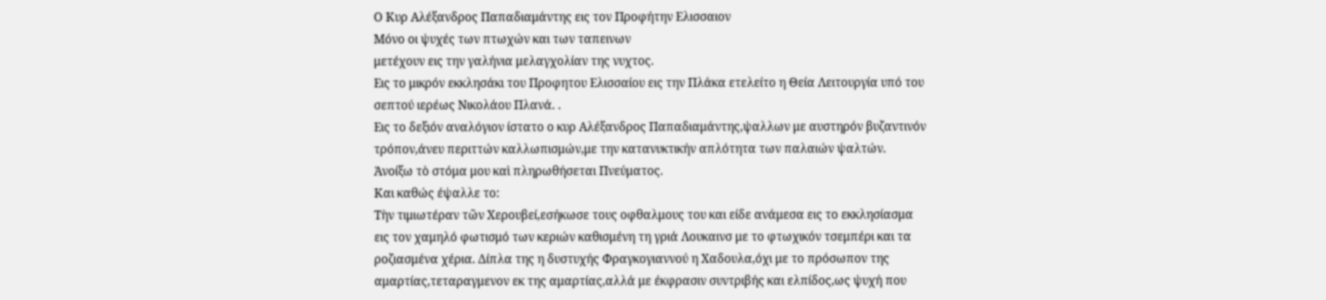Ο Κυρ Αλέξανδρος Παπαδιαμάντης εις τον Προφήτην Ελισσαιον
Μόνο οι ψυχές των πτωχών και των ταπεινων
μετέχουν εις την γαλήνια μελαγχολίαν της νυχτος.
Εις το μικρόν εκκλησάκι του Προφητου Ελισσαίου εις την Πλάκα ετελείτο η Θεία Λειτουργία υπό του σεπτού ιερέως Νικολάου Πλανά. .
Εις το δεξιόν αναλόγιον ίστατο ο κυρ Αλέξανδρος Παπαδιαμάντης,ψαλλων με αυστηρόν βυζαντινόν τρόπον,άνευ περιττών καλλωπισμών,με την κατανυκτικήν απλότητα των παλαιών ψαλτών.
Ἀνοίξω τὸ στόμα μου καὶ πληρωθήσεται Πνεύματος.
Και καθώς έψαλλε το:
Τὴν τιμιωτέραν τῶν Χερουβεί,εσήκωσε τους οφθαλμους του και είδε ανάμεσα εις το εκκλησίασμα
εις τον χαμηλό φωτισμό των κεριών καθισμένη τη γριά Λουκαινσ με το φτωχικόν τσεμπέρι και τα ροζιασμένα χέρια. Δίπλα της η δυστυχής Φραγκογιαννού η Χαδουλα,όχι με το πρόσωπον της αμαρτίας,τεταραγμενον εκ της αμαρτίας,αλλά με έκφρασιν συντριβής και ελπίδος,ως ψυχή που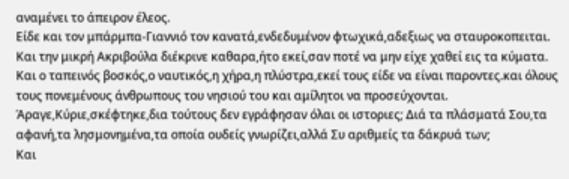αναμένει το άπειρον έλεος.
Είδε και τον μπάρμπα-Γιαννιό τον κανατά,ενδεδυμένον φτωχικά,αδεξιως να σταυροκοπειται.
Και την μικρή Ακριβούλα διέκρινε καθαρα,ήτο εκεί,σαν ποτέ να μην είχε χαθεί εις τα κύματα.
Και ο ταπεινός βοσκός,ο ναυτικός,η χήρα,η πλύστρα,εκεί τους είδε να είναι παροντες.και όλους τους πονεμένους άνθρωπους του νησιού του και αμίλητοι να προσεύχονται.
Άραγε,Κύριε,σκέφτηκε,δια τούτους δεν εγράφησαν όλαι οι ιστοριες; Διά τα πλάσματά Σου,τα αφανή,τα λησμονημένα,τα οποία ουδείς γνωρίζει,αλλά Συ αριθμείς τα δάκρυά των;
Και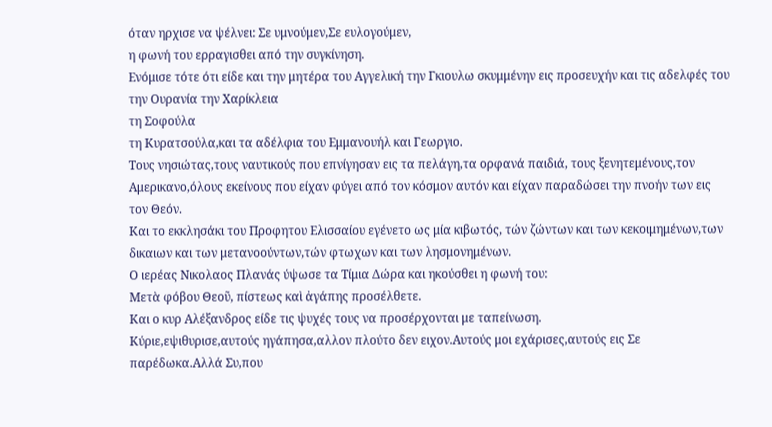όταν ηρχισε να ψέλνει: Σε υμνούμεν,Σε ευλογούμεν,
η φωνή του ερραγισθει από την συγκίνηση.
Ενόμισε τότε ότι είδε και την μητέρα του Αγγελική την Γκιουλω σκυμμένην εις προσευχήν και τις αδελφές του την Ουρανία την Χαρίκλεια
τη Σοφούλα
τη Κυρατσούλα,και τα αδέλφια του Εμμανουήλ και Γεωργιο.
Τους νησιώτας,τους ναυτικούς που επνίγησαν εις τα πελάγη,τα ορφανά παιδιά, τους ξενητεμένους,τον Αμερικανο,όλους εκείνους που είχαν φύγει από τον κόσμον αυτόν και είχαν παραδώσει την πνοήν των εις τον Θεόν.
Και το εκκλησάκι του Προφητου Ελισσαίου εγένετο ως μία κιβωτός, τών ζώντων και των κεκοιμημένων,των δικαιων και των μετανοούντων,τών φτωχων και των λησμονημένων.
Ο ιερέας Νικολαος Πλανάς ύψωσε τα Τίμια Δώρα και ηκούσθει η φωνή του:
Μετὰ φόβου Θεοῦ, πίστεως καὶ ἀγάπης προσέλθετε.
Και ο κυρ Αλέξανδρος είδε τις ψυχές τους να προσέρχονται με ταπείνωση.
Κύριε,εψιθυρισε,αυτούς ηγάπησα,αλλον πλούτο δεν ειχον.Αυτούς μοι εχάρισες,αυτούς εις Σε παρέδωκα.Αλλά Συ,που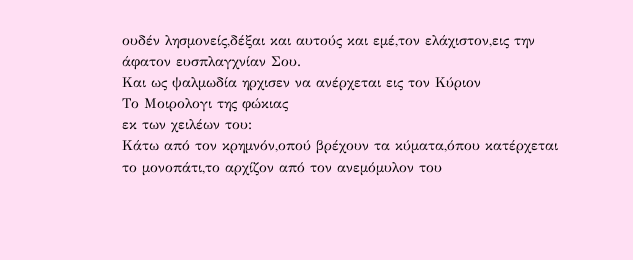ουδέν λησμονείς,δέξαι και αυτούς και εμέ,τον ελάχιστον,εις την άφατον ευσπλαγχνίαν Σου.
Και ως ψαλμωδία ηρχισεν να ανέρχεται εις τον Κύριον
Το Μοιρολογι της φώκιας
εκ των χειλέων του:
Κάτω από τον κρημνόν,οπού βρέχουν τα κύματα,όπου κατέρχεται το μονοπάτι,το αρχίζον από τον ανεμόμυλον του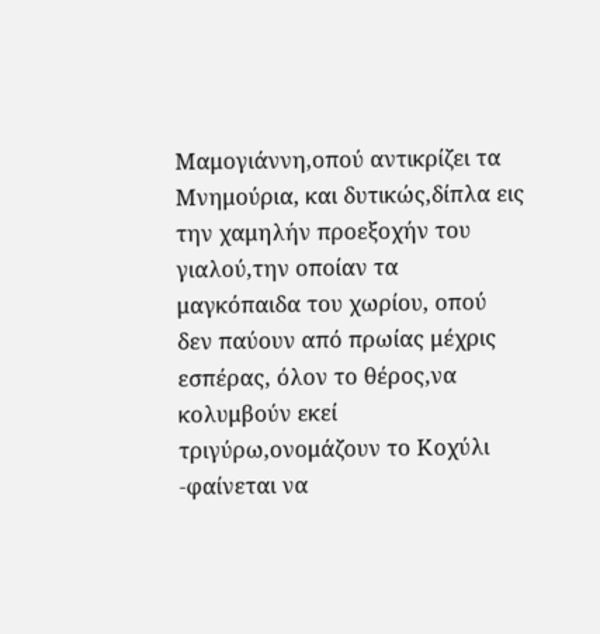Μαμογιάννη,οπού αντικρίζει τα Μνημούρια, και δυτικώς,δίπλα εις την χαμηλήν προεξοχήν του γιαλού,την οποίαν τα μαγκόπαιδα του χωρίου, οπού δεν παύουν από πρωίας μέχρις εσπέρας, όλον το θέρος,να κολυμβούν εκεί τριγύρω,ονομάζουν το Κοχύλι -φαίνεται να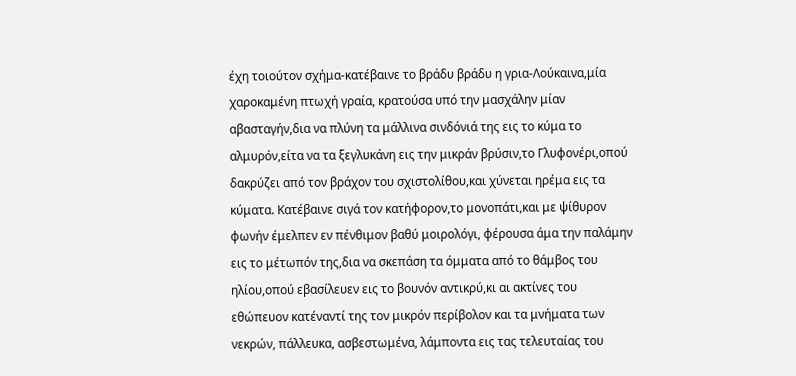έχη τοιούτον σχήμα-κατέβαινε το βράδυ βράδυ η γρια-Λούκαινα,μία χαροκαμένη πτωχή γραία, κρατούσα υπό την μασχάλην μίαν αβασταγήν,δια να πλύνη τα μάλλινα σινδόνιά της εις το κύμα το αλμυρόν,είτα να τα ξεγλυκάνη εις την μικράν βρύσιν,το Γλυφονέρι,οπού δακρύζει από τον βράχον του σχιστολίθου,και χύνεται ηρέμα εις τα κύματα. Κατέβαινε σιγά τον κατήφορον,το μονοπάτι,και με ψίθυρον φωνήν έμελπεν εν πένθιμον βαθύ μοιρολόγι, φέρουσα άμα την παλάμην εις το μέτωπόν της,δια να σκεπάση τα όμματα από το θάμβος του ηλίου,οπού εβασίλευεν εις το βουνόν αντικρύ,κι αι ακτίνες του εθώπευον κατέναντί της τον μικρόν περίβολον και τα μνήματα των νεκρών, πάλλευκα, ασβεστωμένα, λάμποντα εις τας τελευταίας του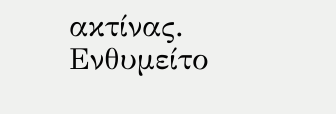ακτίνας.
Ενθυμείτο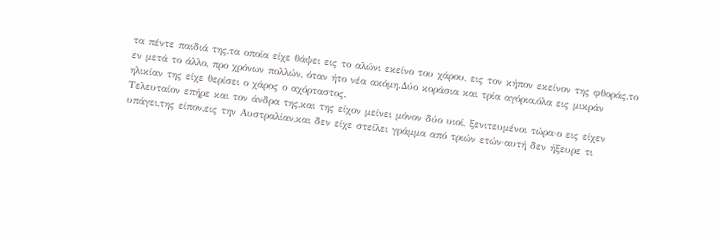τα πέντε παιδιά της,τα οποία είχε θάψει εις το αλώνι εκείνο του χάρου, εις τον κήπον εκείνον της φθοράς,το εν μετά το άλλο, προ χρόνων πολλών, όταν ήτο νέα ακόμη.Δύο κοράσια και τρία αγόρια,όλα εις μικράν ηλικίαν της είχε θερίσει ο χάρος ο αχόρταστος.
Τελευταίον επήρε και τον άνδρα της,και της είχον μείνει μόνον δύο υιοί, ξενιτευμένοι τώρα·ο εις είχεν υπάγει,της είπον,εις την Αυστραλίαν,και δεν είχε στείλει γράμμα από τριών ετών·αυτή δεν ήξευρε τι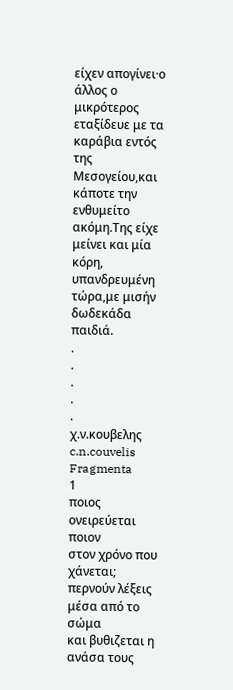είχεν απογίνει·ο άλλος ο μικρότερος εταξίδευε με τα καράβια εντός της Μεσογείου,και κάποτε την ενθυμείτο ακόμη.Της είχε μείνει και μία κόρη, υπανδρευμένη τώρα,με μισήν δωδεκάδα παιδιά.
.
.
.
.
.
χ.ν.κουβελης c.n.couvelis
Fragmenta
1
ποιος ονειρεύεται ποιον
στον χρόνο που χάνεται;
περνούν λέξεις μέσα από το σώμα
και βυθιζεται η ανάσα τους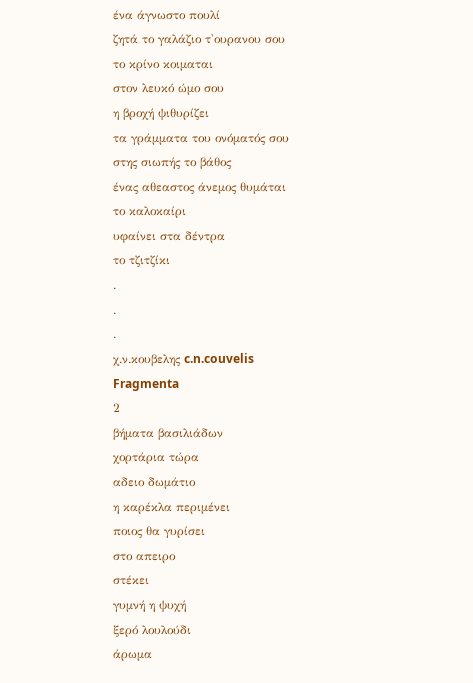ένα άγνωστο πουλί
ζητά το γαλάζιο τ'ουρανου σου
το κρίνο κοιμαται
στον λευκό ώμο σου
η βροχή ψιθυρίζει
τα γράμματα του ονόματός σου
στης σιωπής το βάθος
ένας αθεαστος άνεμος θυμάται
το καλοκαίρι
υφαίνει στα δέντρα
το τζιτζίκι
.
.
.
χ.ν.κουβελης c.n.couvelis
Fragmenta
2
βήματα βασιλιάδων
χορτάρια τώρα
αδειο δωμάτιο
η καρέκλα περιμένει
ποιος θα γυρίσει
στο απειρο
στέκει
γυμνή η ψυχή
ξερό λουλούδι
άρωμα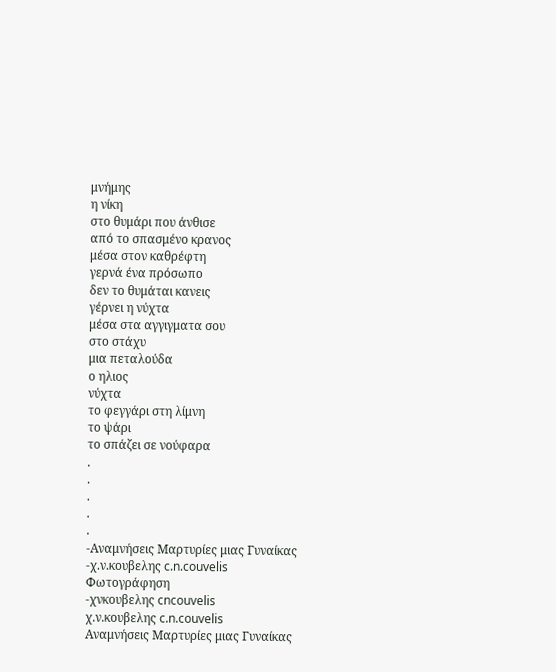μνήμης
η νίκη
στο θυμάρι που άνθισε
από το σπασμένο κρανος
μέσα στον καθρέφτη
γερνά ένα πρόσωπο
δεν το θυμάται κανεις
γέρνει η νύχτα
μέσα στα αγγιγματα σου
στο στάχυ
μια πεταλούδα
ο ηλιος
νύχτα
το φεγγάρι στη λίμνη
το ψάρι
το σπάζει σε νούφαρα
.
.
.
.
.
-Αναμνήσεις Μαρτυρίες μιας Γυναίκας
-χ.ν.κουβελης c.n.couvelis
Φωτογράφηση
-χνκουβελης cncouvelis
χ.ν.κουβελης c.n.couvelis
Αναμνήσεις Μαρτυρίες μιας Γυναίκας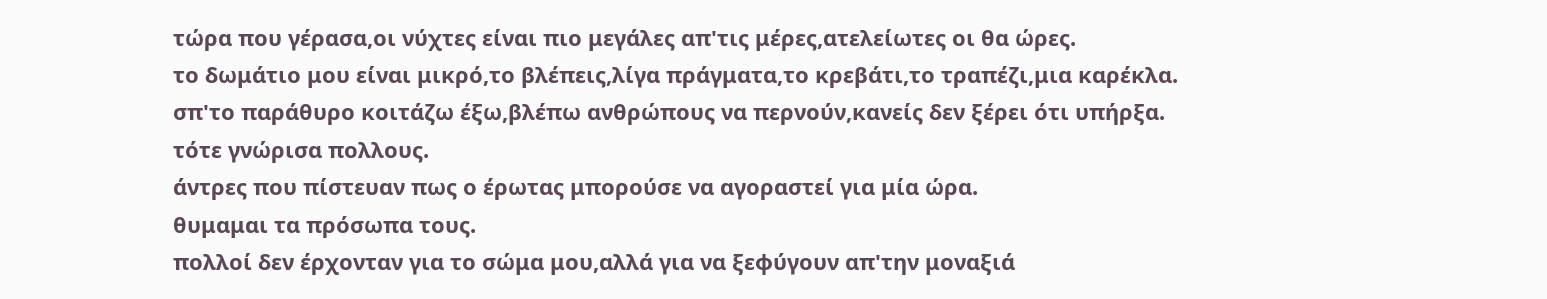τώρα που γέρασα,οι νύχτες είναι πιο μεγάλες απ'τις μέρες,ατελείωτες οι θα ώρες.
το δωμάτιο μου είναι μικρό,το βλέπεις,λίγα πράγματα,το κρεβάτι,το τραπέζι,μια καρέκλα.
σπ'το παράθυρο κοιτάζω έξω,βλέπω ανθρώπους να περνούν,κανείς δεν ξέρει ότι υπήρξα.
τότε γνώρισα πολλους.
άντρες που πίστευαν πως ο έρωτας μπορούσε να αγοραστεί για μία ώρα.
θυμαμαι τα πρόσωπα τους.
πολλοί δεν έρχονταν για το σώμα μου,αλλά για να ξεφύγουν απ'την μοναξιά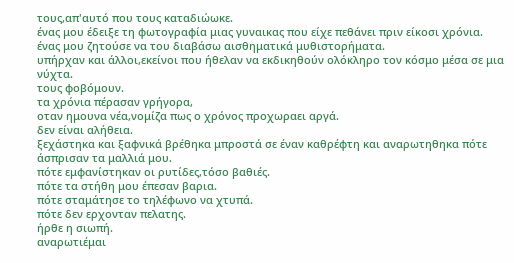τους,απ'αυτό που τους καταδιώωκε.
ένας μου έδειξε τη φωτογραφία μιας γυναικας που είχε πεθάνει πριν είκοσι χρόνια.
ένας μου ζητούσε να του διαβάσω αισθηματικά μυθιστορήματα.
υπήρχαν και άλλοι,εκείνοι που ήθελαν να εκδικηθούν ολόκληρο τον κόσμο μέσα σε μια νύχτα.
τους φοβόμουν.
τα χρόνια πέρασαν γρήγορα,
οταν ημουνα νέα,νομίζα πως ο χρόνος προχωραει αργά.
δεν είναι αλήθεια.
ξεχάστηκα και ξαφνικά βρέθηκα μπροστά σε έναν καθρέφτη και αναρωτηθηκα πότε άσπρισαν τα μαλλιά μου.
πότε εμφανίστηκαν οι ρυτίδες,τόσο βαθιές.
πότε τα στήθη μου έπεσαν βαρια.
πότε σταμάτησε το τηλέφωνο να χτυπά.
πότε δεν ερχονταν πελατης.
ήρθε η σιωπή.
αναρωτιέμαι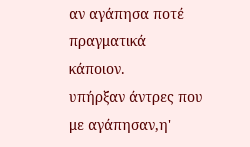αν αγάπησα ποτέ πραγματικά κάποιον.
υπήρξαν άντρες που με αγάπησαν,η'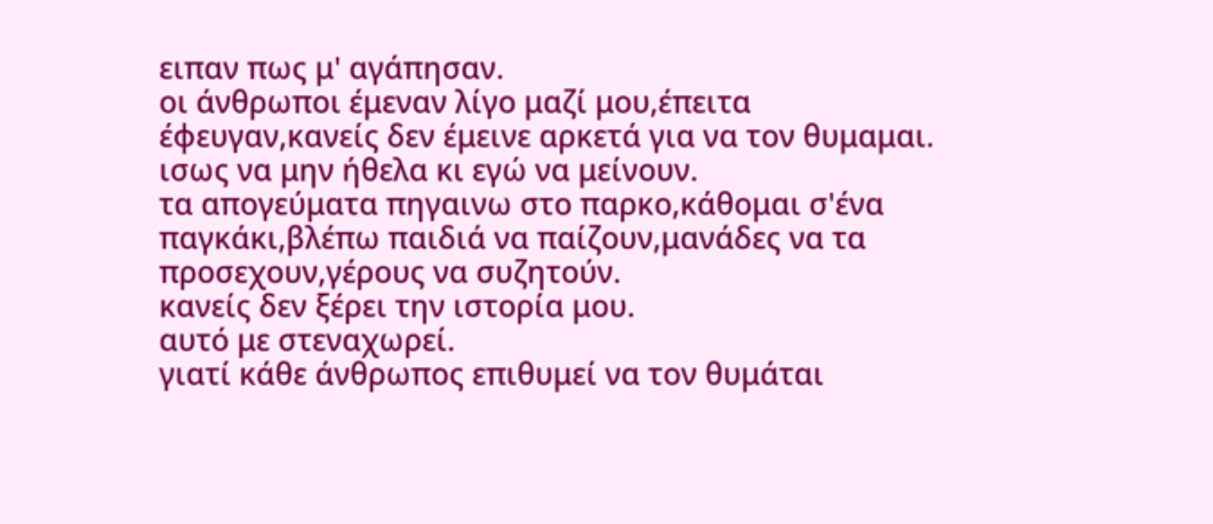ειπαν πως μ' αγάπησαν.
οι άνθρωποι έμεναν λίγο μαζί μου,έπειτα έφευγαν,κανείς δεν έμεινε αρκετά για να τον θυμαμαι.
ισως να μην ήθελα κι εγώ να μείνουν.
τα απογεύματα πηγαινω στο παρκο,κάθομαι σ'ένα παγκάκι,βλέπω παιδιά να παίζουν,μανάδες να τα προσεχουν,γέρους να συζητούν.
κανείς δεν ξέρει την ιστορία μου.
αυτό με στεναχωρεί.
γιατί κάθε άνθρωπος επιθυμεί να τον θυμάται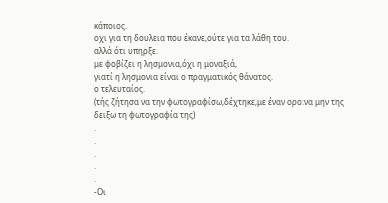κάποιος.
οχι για τη δουλεια που έκανε,ούτε για τα λάθη του.
αλλά ότι υπηρξε.
με φοβίζει η λησμονια,όχι η μοναξιά,
γιατί η λησμονια είναι ο πραγματικός θάνατος.
ο τελευταίος.
(τής ζήτησα να την φωτογραφίσω,δέχτηκε,με έναν ορο:να μην της δειξω τη φωτογραφία της)
.
.
.
.
.
-Οι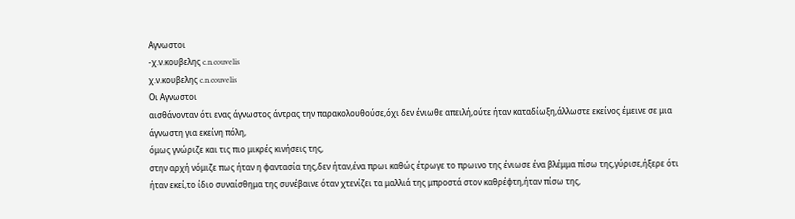Αγνωστοι
-χ.ν.κουβελης c.n.couvelis
χ.ν.κουβελης c.n.couvelis
Οι Αγνωστοι
αισθάνονταν ότι ενας άγνωστος άντρας την παρακολουθούσε,όχι δεν ένιωθε απειλή,ούτε ήταν καταδίωξη,άλλωστε εκείνος έμεινε σε μια άγνωστη για εκείνη πόλη,
όμως γνώριζε και τις πιο μικρές κινήσεις της,
στην αρχή νόμιζε πως ήταν η φαντασία της,δεν ήταν,ένα πρωι καθώς έτρωγε το πρωινο της ένιωσε ένα βλέμμα πίσω της,γύρισε,ήξερε ότι ήταν εκεί,το ίδιο συναίσθημα της συνέβαινε όταν χτενίζει τα μαλλιά της μπροστά στον καθρέφτη,ήταν πίσω της,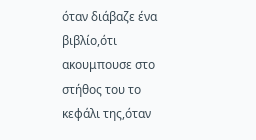όταν διάβαζε ένα βιβλίο,ότι ακουμπουσε στο στήθος του το κεφάλι της,όταν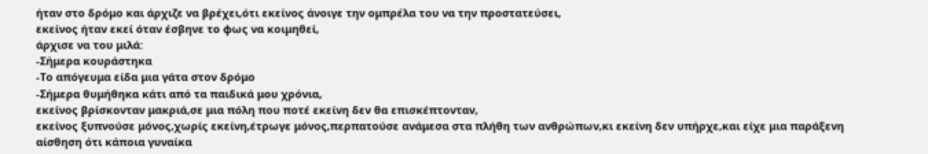ήταν στο δρόμο και άρχιζε να βρέχει,ότι εκείνος άνοιγε την ομπρέλα του να την προστατεύσει,
εκείνος ήταν εκεί όταν έσβηνε το φως να κοιμηθεί,
άρχισε να του μιλά:
-Σήμερα κουράστηκα
-Το απόγευμα είδα μια γάτα στον δρόμο
-Σήμερα θυμήθηκα κάτι από τα παιδικά μου χρόνια,
εκείνος βρίσκονταν μακριά,σε μια πόλη που ποτέ εκείνη δεν θα επισκέπτονταν,
εκείνος ξυπνούσε μόνος,χωρίς εκείνη,έτρωγε μόνος,περπατούσε ανάμεσα στα πλήθη των ανθρώπων,κι εκείνη δεν υπήρχε,και είχε μια παράξενη αίσθηση ότι κάποια γυναίκα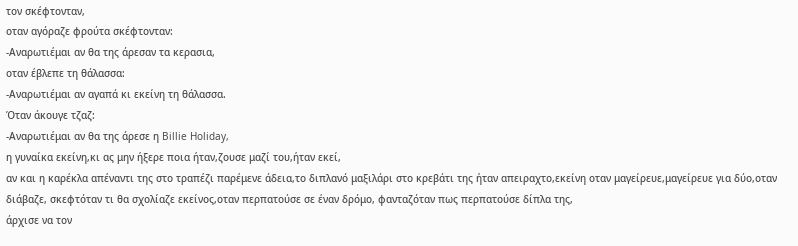τον σκέφτονταν,
οταν αγόραζε φρούτα σκέφτονταν:
-Αναρωτιέμαι αν θα της άρεσαν τα κερασια,
οταν έβλεπε τη θάλασσα:
-Αναρωτιέμαι αν αγαπά κι εκείνη τη θάλασσα.
Όταν άκουγε τζαζ:
-Αναρωτιέμαι αν θα της άρεσε η Billie Holiday,
η γυναίκα εκείνη,κι ας μην ήξερε ποια ήταν,ζουσε μαζί του,ήταν εκεί,
αν και η καρέκλα απέναντι της στο τραπέζι παρέμενε άδεια,το διπλανό μαξιλάρι στο κρεβάτι της ήταν απειραχτο,εκείνη οταν μαγείρευε,μαγείρευε για δύο,οταν διάβαζε, σκεφτόταν τι θα σχολίαζε εκείνος,οταν περπατούσε σε έναν δρόμο, φανταζόταν πως περπατούσε δίπλα της,
άρχισε να τον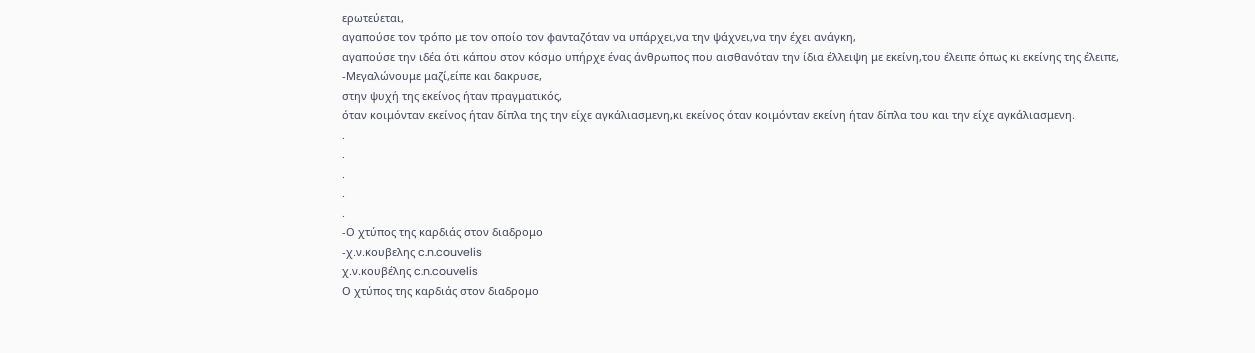ερωτεύεται,
αγαπούσε τον τρόπο με τον οποίο τον φανταζόταν να υπάρχει,να την ψάχνει,να την έχει ανάγκη,
αγαπούσε την ιδέα ότι κάπου στον κόσμο υπήρχε ένας άνθρωπος που αισθανόταν την ίδια έλλειψη με εκείνη,του έλειπε όπως κι εκείνης της έλειπε,
-Μεγαλώνουμε μαζί,είπε και δακρυσε,
στην ψυχή της εκείνος ήταν πραγματικός,
όταν κοιμόνταν εκείνος ήταν δίπλα της την είχε αγκάλιασμενη,κι εκείνος όταν κοιμόνταν εκείνη ήταν δίπλα του και την είχε αγκάλιασμενη.
.
.
.
.
.
-Ο χτύπος της καρδιάς στον διαδρομο
-χ.ν.κουβελης c.n.couvelis
χ.ν.κουβέλης c.n.couvelis
Ο χτύπος της καρδιάς στον διαδρομο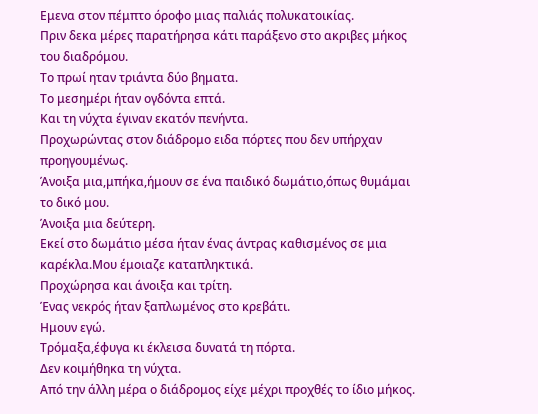Εμενα στον πέμπτο όροφο μιας παλιάς πολυκατοικίας.
Πριν δεκα μέρες παρατήρησα κάτι παράξενο στο ακριβες μήκος του διαδρόμου.
Το πρωί ηταν τριάντα δύο βηματα.
Το μεσημέρι ήταν ογδόντα επτά.
Και τη νύχτα έγιναν εκατόν πενήντα.
Προχωρώντας στον διάδρομο ειδα πόρτες που δεν υπήρχαν προηγουμένως.
Άνοιξα μια,μπήκα,ήμουν σε ένα παιδικό δωμάτιο,όπως θυμάμαι το δικό μου.
Άνοιξα μια δεύτερη.
Εκεί στο δωμάτιο μέσα ήταν ένας άντρας καθισμένος σε μια καρέκλα.Μου έμοιαζε καταπληκτικά.
Προχώρησα και άνοιξα και τρίτη.
Ένας νεκρός ήταν ξαπλωμένος στο κρεβάτι.
Ημουν εγώ.
Τρόμαξα,έφυγα κι έκλεισα δυνατά τη πόρτα.
Δεν κοιμήθηκα τη νύχτα.
Από την άλλη μέρα ο διάδρομος είχε μέχρι προχθές το ίδιο μήκος.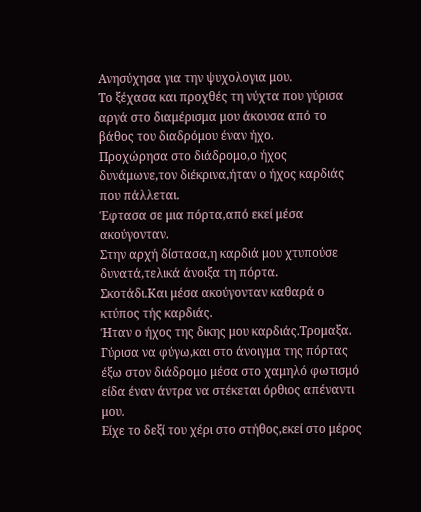Ανησύχησα για την ψυχολογια μου.
Το ξέχασα και προχθές τη νύχτα που γύρισα αργά στο διαμέρισμα μου άκουσα από το βάθος του διαδρόμου έναν ήχο.
Προχώρησα στο διάδρομο,ο ήχος δυνάμωνε,τον διέκρινα,ήταν ο ήχος καρδιάς που πάλλεται.
Έφτασα σε μια πόρτα,από εκεί μέσα ακούγονταν.
Στην αρχή δίστασα,η καρδιά μου χτυπούσε δυνατά,τελικά άνοιξα τη πόρτα.
Σκοτάδι.Και μέσα ακούγονταν καθαρά ο κτύπος τής καρδιάς.
Ήταν ο ήχος της δικης μου καρδιάς.Τρομαξα.
Γύρισα να φύγω,και στο άνοιγμα της πόρτας έξω στον διάδρομο μέσα στο χαμηλό φωτισμό είδα έναν άντρα να στέκεται όρθιος απέναντι μου.
Είχε το δεξί του χέρι στο στήθος,εκεί στο μέρος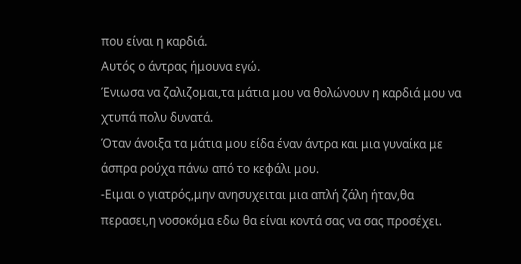που είναι η καρδιά.
Αυτός ο άντρας ήμουνα εγώ.
Ένιωσα να ζαλιζομαι,τα μάτια μου να θολώνουν η καρδιά μου να χτυπά πολυ δυνατά.
Όταν άνοιξα τα μάτια μου είδα έναν άντρα και μια γυναίκα με άσπρα ρούχα πάνω από το κεφάλι μου.
-Ειμαι ο γιατρός,μην ανησυχειται μια απλή ζάλη ήταν,θα περασει,η νοσοκόμα εδω θα είναι κοντά σας να σας προσέχει.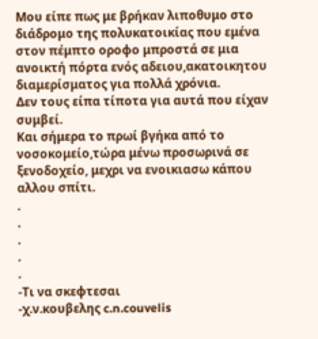Μου είπε πως με βρήκαν λιποθυμο στο διάδρομο της πολυκατοικίας που εμένα στον πέμπτο οροφο μπροστά σε μια ανοικτή πόρτα ενός αδειου,ακατοικητου διαμερίσματος για πολλά χρόνια.
Δεν τους είπα τίποτα για αυτά που είχαν συμβεί.
Και σήμερα το πρωί βγήκα από το νοσοκομείο,τώρα μένω προσωρινά σε ξενοδοχείο, μεχρι να ενοικιασω κάπου αλλου σπίτι.
.
.
.
.
.
-Τι να σκεφτεσαι
-χ.ν.κουβελης c.n.couvelis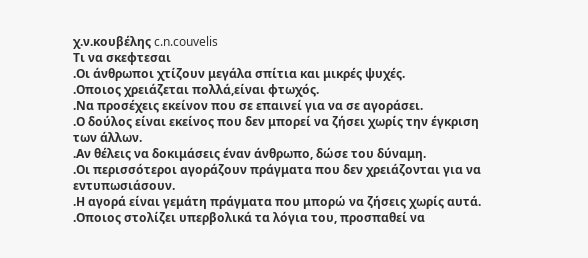χ.ν.κουβέλης c.n.couvelis
Τι να σκεφτεσαι
.Οι άνθρωποι χτίζουν μεγάλα σπίτια και μικρές ψυχές.
.Οποιος χρειάζεται πολλά,είναι φτωχός.
.Να προσέχεις εκείνον που σε επαινεί για να σε αγοράσει.
.Ο δούλος είναι εκείνος που δεν μπορεί να ζήσει χωρίς την έγκριση των άλλων.
.Αν θέλεις να δοκιμάσεις έναν άνθρωπο, δώσε του δύναμη.
.Οι περισσότεροι αγοράζουν πράγματα που δεν χρειάζονται για να εντυπωσιάσουν.
.Η αγορά είναι γεμάτη πράγματα που μπορώ να ζήσεις χωρίς αυτά.
.Οποιος στολίζει υπερβολικά τα λόγια του, προσπαθεί να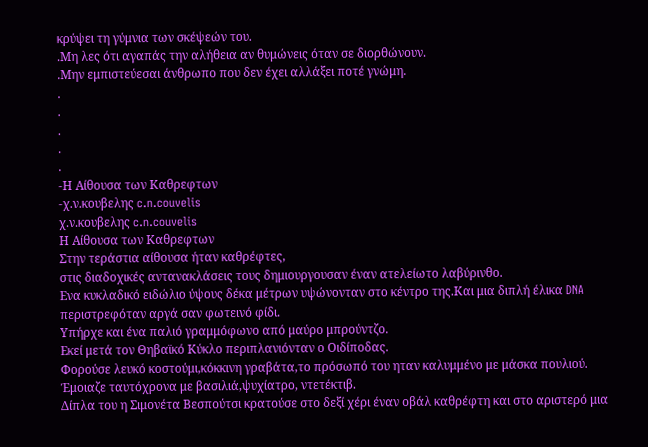κρύψει τη γύμνια των σκέψεών του.
.Μη λες ότι αγαπάς την αλήθεια αν θυμώνεις όταν σε διορθώνουν.
.Μην εμπιστεύεσαι άνθρωπο που δεν έχει αλλάξει ποτέ γνώμη.
.
.
.
.
.
-Η Αίθουσα των Καθρεφτων
-χ.ν.κουβελης c.n.couvelis
χ.ν.κουβελης c.n.couvelis
Η Αίθουσα των Καθρεφτων
Στην τεράστια αίθουσα ήταν καθρέφτες,
στις διαδοχικές αντανακλάσεις τους δημιουργουσαν έναν ατελείωτο λαβύρινθο.
Ενα κυκλαδικό ειδώλιο ύψους δέκα μέτρων υψώνονταν στο κέντρο της.Και μια διπλή έλικα DNA περιστρεφόταν αργά σαν φωτεινό φίδι.
Υπήρχε και ένα παλιό γραμμόφωνο από μαύρο μπρούντζο.
Εκεί μετά τον Θηβαϊκό Κύκλο περιπλανιόνταν ο Οιδίποδας.
Φορούσε λευκό κοστούμι,κόκκινη γραβάτα,το πρόσωπό του ηταν καλυμμένο με μάσκα πουλιού.
Έμοιαζε ταυτόχρονα με βασιλιά,ψυχίατρο, ντετέκτιβ.
Δίπλα του η Σιμονέτα Βεσπούτσι κρατούσε στο δεξί χέρι έναν οβάλ καθρέφτη και στο αριστερό μια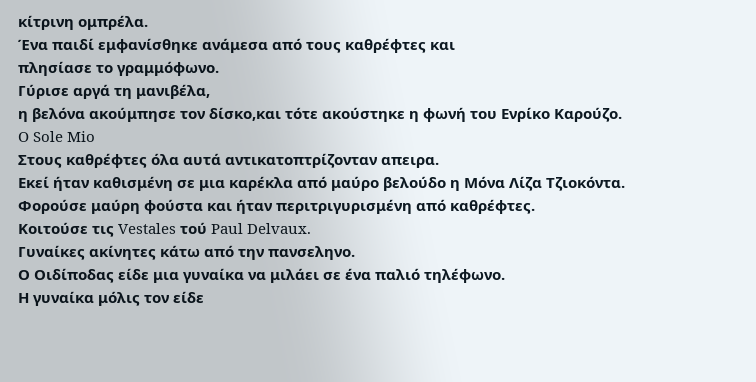κίτρινη ομπρέλα.
Ένα παιδί εμφανίσθηκε ανάμεσα από τους καθρέφτες και
πλησίασε το γραμμόφωνο.
Γύρισε αργά τη μανιβέλα,
η βελόνα ακούμπησε τον δίσκο,και τότε ακούστηκε η φωνή του Ενρίκο Καρούζο.
O Sole Mio
Στους καθρέφτες όλα αυτά αντικατοπτρίζονταν απειρα.
Εκεί ήταν καθισμένη σε μια καρέκλα από μαύρο βελούδο η Μόνα Λίζα Τζιοκόντα.
Φορούσε μαύρη φούστα και ήταν περιτριγυρισμένη από καθρέφτες.
Κοιτούσε τις Vestales τού Paul Delvaux.
Γυναίκες ακίνητες κάτω από την πανσεληνο.
Ο Οιδίποδας είδε μια γυναίκα να μιλάει σε ένα παλιό τηλέφωνο.
Η γυναίκα μόλις τον είδε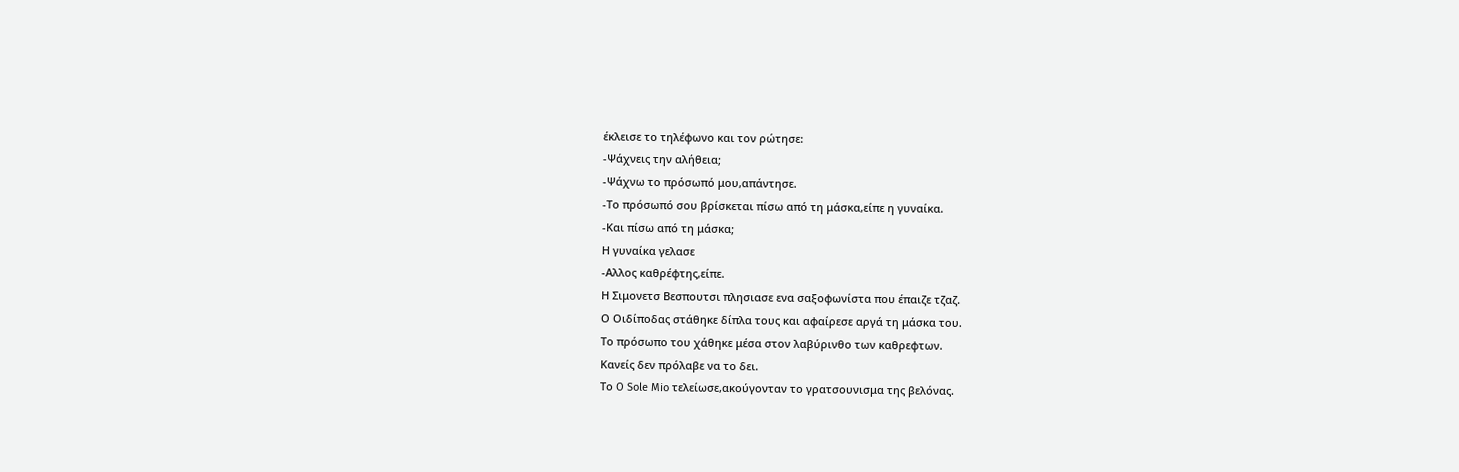έκλεισε το τηλέφωνο και τον ρώτησε:
-Ψάχνεις την αλήθεια;
-Ψάχνω το πρόσωπό μου,απάντησε.
-Το πρόσωπό σου βρίσκεται πίσω από τη μάσκα,είπε η γυναίκα.
-Και πίσω από τη μάσκα;
Η γυναίκα γελασε
-Αλλος καθρέφτης,είπε.
Η Σιμονετσ Βεσπουτσι πλησιασε ενα σαξοφωνίστα που έπαιζε τζαζ.
Ο Οιδίποδας στάθηκε δίπλα τους και αφαίρεσε αργά τη μάσκα του.
Το πρόσωπο του χάθηκε μέσα στον λαβύρινθο των καθρεφτων.
Κανείς δεν πρόλαβε να το δει.
Το O Sole Mio τελείωσε,ακούγονταν το γρατσουνισμα της βελόνας.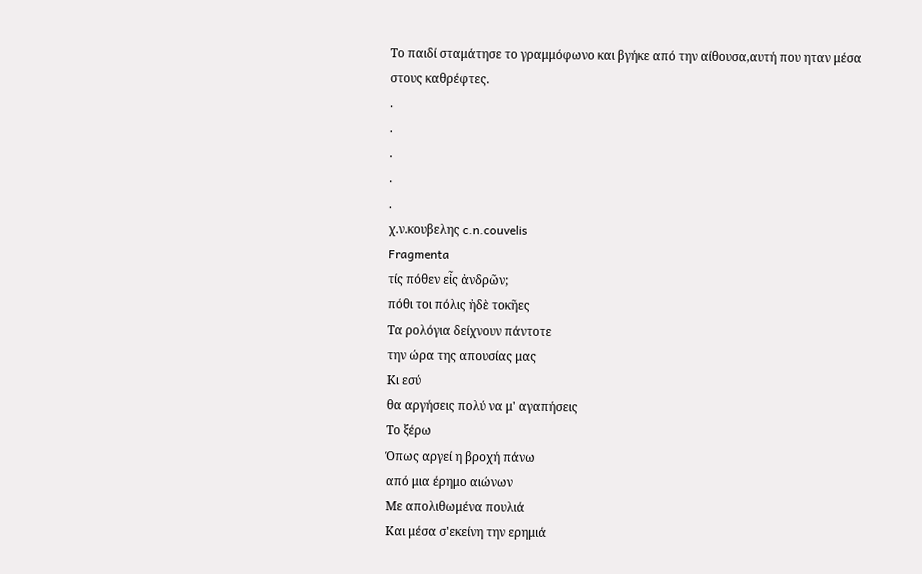Το παιδί σταμάτησε το γραμμόφωνο και βγήκε από την αίθουσα,αυτή που ηταν μέσα στους καθρέφτες.
.
.
.
.
.
χ.ν.κουβελης c.n.couvelis
Fragmenta
τίς πόθεν εἶς ἀνδρῶν;
πόθι τοι πόλις ἠδὲ τοκῆες
Τα ρολόγια δείχνουν πάντοτε
την ώρα της απουσίας μας
Κι εσύ
θα αργήσεις πολύ να μ' αγαπήσεις
Το ξέρω
Όπως αργεί η βροχή πάνω
από μια έρημο αιώνων
Με απολιθωμένα πουλιά
Και μέσα σ'εκείνη την ερημιά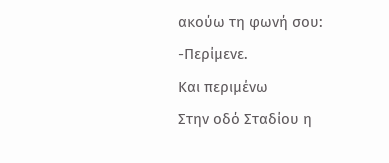ακούω τη φωνή σου:
-Περίμενε.
Και περιμένω
Στην οδό Σταδίου η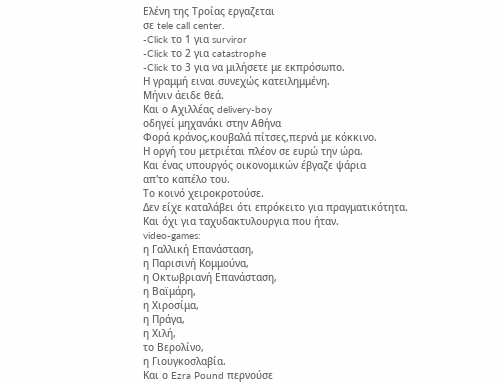Ελένη της Τροίας εργαζεται
σε tele call center.
-Click το 1 για surviror
-Click το 2 για catastrophe
-Click το 3 για να μιλήσετε με εκπρόσωπο.
Η γραμμή ειναι συνεχώς κατειλημμένη.
Μήνιν άειδε θεά.
Και ο Αχιλλέας delivery-boy
οδηγεί μηχανάκι στην Αθήνα
Φορά κράνος,κουβαλά πίτσες,περνά με κόκκινο.
Η οργή του μετριέται πλέον σε ευρώ την ώρα.
Και ένας υπουργός οικονομικών έβγαζε ψάρια
απ'το καπέλο του.
Το κοινό χειροκροτούσε.
Δεν είχε καταλάβει ότι επρόκειτο για πραγματικότητα.
Και όχι για ταχυδακτυλουργια που ήταν.
video-games:
η Γαλλική Επανάσταση,
η Παρισινή Κομμούνα,
η Οκτωβριανή Επανάσταση,
η Βαϊμάρη,
η Χιροσίμα,
η Πράγα,
η Χιλή,
το Βερολίνο,
η Γιουγκοσλαβία.
Και ο Ezra Pound περνούσε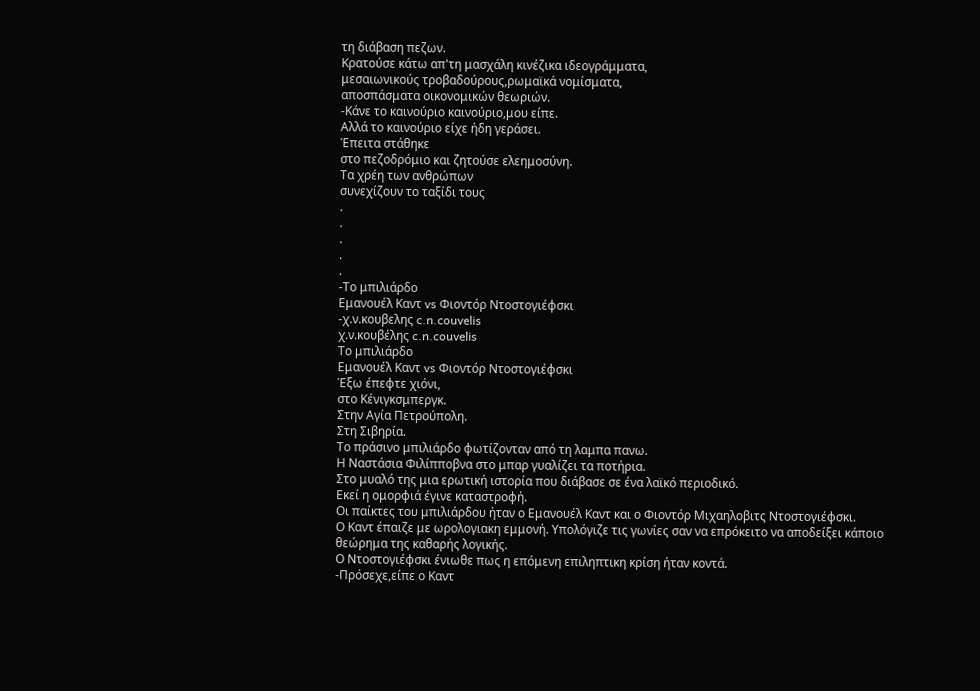τη διάβαση πεζων.
Κρατούσε κάτω απ'τη μασχάλη κινέζικα ιδεογράμματα,
μεσαιωνικούς τροβαδούρους,ρωμαϊκά νομίσματα,
αποσπάσματα οικονομικών θεωριών.
-Κάνε το καινούριο καινούριο,μου είπε.
Αλλά το καινούριο είχε ήδη γεράσει.
Έπειτα στάθηκε
στο πεζοδρόμιο και ζητούσε ελεημοσύνη.
Τα χρέη των ανθρώπων
συνεχίζουν το ταξίδι τους
.
.
.
.
.
-Το μπιλιάρδο
Εμανουέλ Καντ vs Φιοντόρ Ντοστογιέφσκι
-χ.ν.κουβελης c.n.couvelis
χ.ν.κουβέλης c.n.couvelis
Το μπιλιάρδο
Εμανουέλ Καντ vs Φιοντόρ Ντοστογιέφσκι
Έξω έπεφτε χιόνι,
στο Κένιγκσμπεργκ.
Στην Αγία Πετρούπολη.
Στη Σιβηρία.
Το πράσινο μπιλιάρδο φωτίζονταν από τη λαμπα πανω.
Η Ναστάσια Φιλίπποβνα στο μπαρ γυαλίζει τα ποτήρια.
Στο μυαλό της μια ερωτική ιστορία που διάβασε σε ένα λαϊκό περιοδικό.
Εκεί η ομορφιά έγινε καταστροφή.
Οι παίκτες του μπιλιάρδου ήταν ο Εμανουέλ Καντ και ο Φιοντόρ Μιχαηλοβιτς Ντοστογιέφσκι.
Ο Καντ έπαιζε με ωρολογιακη εμμονή. Υπολόγιζε τις γωνίες σαν να επρόκειτο να αποδείξει κάποιο θεώρημα της καθαρής λογικής.
Ο Ντοστογιέφσκι ένιωθε πως η επόμενη επιληπτικη κρίση ήταν κοντά.
-Πρόσεχε,είπε ο Καντ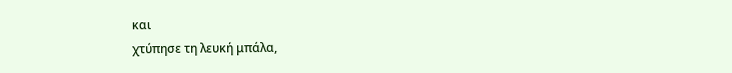και
χτύπησε τη λευκή μπάλα,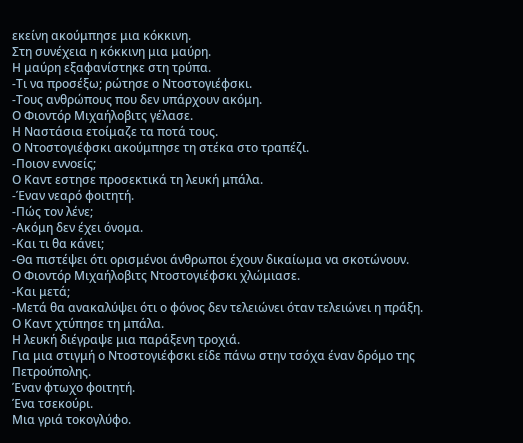εκείνη ακούμπησε μια κόκκινη.
Στη συνέχεια η κόκκινη μια μαύρη.
Η μαύρη εξαφανίστηκε στη τρύπα.
-Τι να προσέξω; ρώτησε ο Ντοστογιέφσκι.
-Τους ανθρώπους που δεν υπάρχουν ακόμη.
Ο Φιοντόρ Μιχαήλοβιτς γέλασε.
Η Ναστάσια ετοίμαζε τα ποτά τους.
Ο Ντοστογιέφσκι ακούμπησε τη στέκα στο τραπέζι.
-Ποιον εννοείς;
Ο Καντ εστησε προσεκτικά τη λευκή μπάλα.
-Έναν νεαρό φοιτητή.
-Πώς τον λένε;
-Ακόμη δεν έχει όνομα.
-Και τι θα κάνει;
-Θα πιστέψει ότι ορισμένοι άνθρωποι έχουν δικαίωμα να σκοτώνουν.
Ο Φιοντόρ Μιχαήλοβιτς Ντοστογιέφσκι χλώμιασε.
-Και μετά;
-Μετά θα ανακαλύψει ότι ο φόνος δεν τελειώνει όταν τελειώνει η πράξη.
Ο Καντ χτύπησε τη μπάλα.
Η λευκή διέγραψε μια παράξενη τροχιά.
Για μια στιγμή ο Ντοστογιέφσκι είδε πάνω στην τσόχα έναν δρόμο της Πετρούπολης.
Έναν φτωχο φοιτητή.
Ένα τσεκούρι.
Μια γριά τοκογλύφο.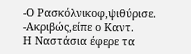-Ο Ρασκόλνικοφ,ψιθύρισε.
-Ακριβώς,είπε ο Καντ.
Η Ναστάσια έφερε τα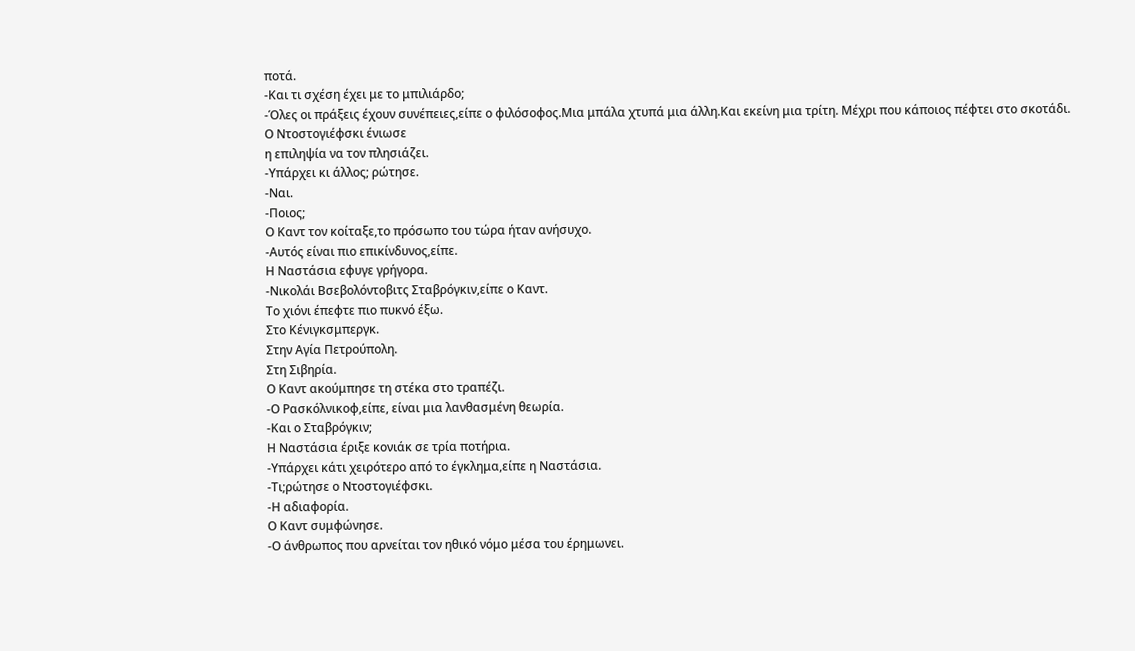ποτά.
-Και τι σχέση έχει με το μπιλιάρδο;
-Όλες οι πράξεις έχουν συνέπειες,είπε ο φιλόσοφος.Μια μπάλα χτυπά μια άλλη.Και εκείνη μια τρίτη. Μέχρι που κάποιος πέφτει στο σκοτάδι.
Ο Ντοστογιέφσκι ένιωσε
η επιληψία να τον πλησιάζει.
-Υπάρχει κι άλλος; ρώτησε.
-Ναι.
-Ποιος;
Ο Καντ τον κοίταξε,το πρόσωπο του τώρα ήταν ανήσυχο.
-Αυτός είναι πιο επικίνδυνος,είπε.
Η Ναστάσια εφυγε γρήγορα.
-Νικολάι Βσεβολόντοβιτς Σταβρόγκιν,είπε ο Καντ.
Το χιόνι έπεφτε πιο πυκνό έξω.
Στο Κένιγκσμπεργκ.
Στην Αγία Πετρούπολη.
Στη Σιβηρία.
Ο Καντ ακούμπησε τη στέκα στο τραπέζι.
-Ο Ρασκόλνικοφ,είπε, είναι μια λανθασμένη θεωρία.
-Και ο Σταβρόγκιν;
Η Ναστάσια έριξε κονιάκ σε τρία ποτήρια.
-Υπάρχει κάτι χειρότερο από το έγκλημα,είπε η Ναστάσια.
-Τι;ρώτησε ο Ντοστογιέφσκι.
-Η αδιαφορία.
Ο Καντ συμφώνησε.
-Ο άνθρωπος που αρνείται τον ηθικό νόμο μέσα του έρημωνει.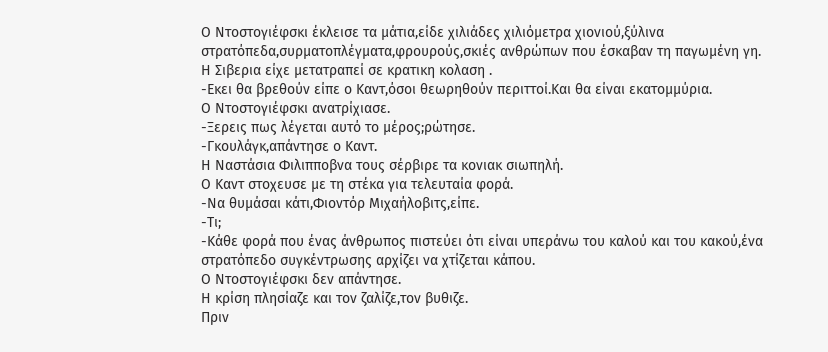Ο Ντοστογιέφσκι έκλεισε τα μάτια,είδε χιλιάδες χιλιόμετρα χιονιού,ξύλινα στρατόπεδα,συρματοπλέγματα,φρουρούς,σκιές ανθρώπων που έσκαβαν τη παγωμένη γη.
Η Σιβερια είχε μετατραπεί σε κρατικη κολαση .
-Εκει θα βρεθούν είπε ο Καντ,όσοι θεωρηθούν περιττοί.Και θα είναι εκατομμύρια.
Ο Ντοστογιέφσκι ανατρίχιασε.
-Ξερεις πως λέγεται αυτό το μέρος;ρώτησε.
-Γκουλάγκ,απάντησε ο Καντ.
Η Ναστάσια Φιλιπποβνα τους σέρβιρε τα κονιακ σιωπηλή.
Ο Καντ στοχευσε με τη στέκα για τελευταία φορά.
-Να θυμάσαι κάτι,Φιοντόρ Μιχαήλοβιτς,είπε.
-Τι;
-Κάθε φορά που ένας άνθρωπος πιστεύει ότι είναι υπεράνω του καλού και του κακού,ένα στρατόπεδο συγκέντρωσης αρχίζει να χτίζεται κάπου.
Ο Ντοστογιέφσκι δεν απάντησε.
Η κρίση πλησίαζε και τον ζαλίζε,τον βυθιζε.
Πριν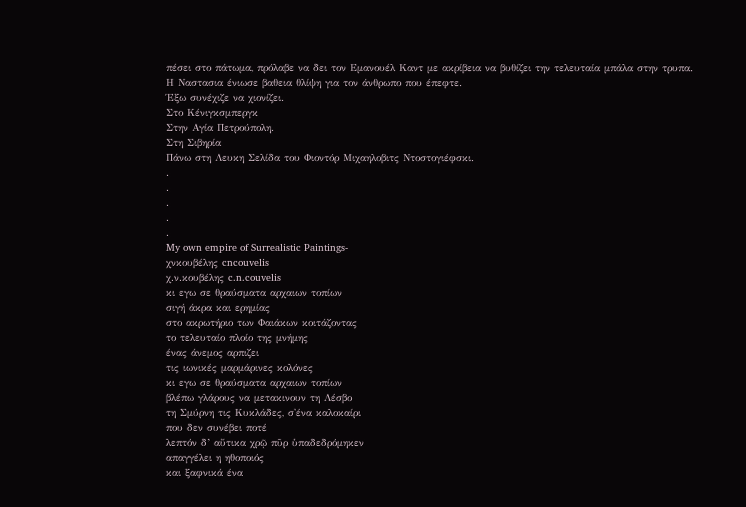πέσει στο πάτωμα, πρόλαβε να δει τον Εμανουέλ Καντ με ακρίβεια να βυθίζει την τελευταία μπάλα στην τρυπα.
Η Ναστασια ένιωσε βαθεια θλίψη για τον άνθρωπο που έπεφτε.
Έξω συνέχιζε να χιονίζει.
Στο Κένιγκσμπεργκ
Στην Αγία Πετρούπολη.
Στη Σιβηρία
Πάνω στη Λευκη Σελίδα του Φιοντόρ Μιχαηλοβιτς Ντοστογιέφσκι.
.
.
.
.
.
My own empire of Surrealistic Paintings-
χνκουβέλης cncouvelis
χ.ν.κουβέλης c.n.couvelis
κι εγω σε θραύσματα αρχαιων τοπίων
σιγή άκρα και ερημίας
στο ακρωτήριο των Φαιάκων κοιτάζοντας
το τελευταίο πλοίο της μνήμης
ένας άνεμος αρπιζει
τις ιωνικές μαρμάρινες κολόνες
κι εγω σε θραύσματα αρχαιων τοπίων
βλέπω γλάρους να μετακινουν τη Λέσβο
τη Σμύρνη τις Κυκλάδες, σ'ένα καλοκαίρι
που δεν συνέβει ποτέ
λεπτόν δ’ αὔτικα χρῷ πῦρ ὑπαδεδρόμηκεν
απαγγέλει η ηθοποιός
και ξαφνικά ένα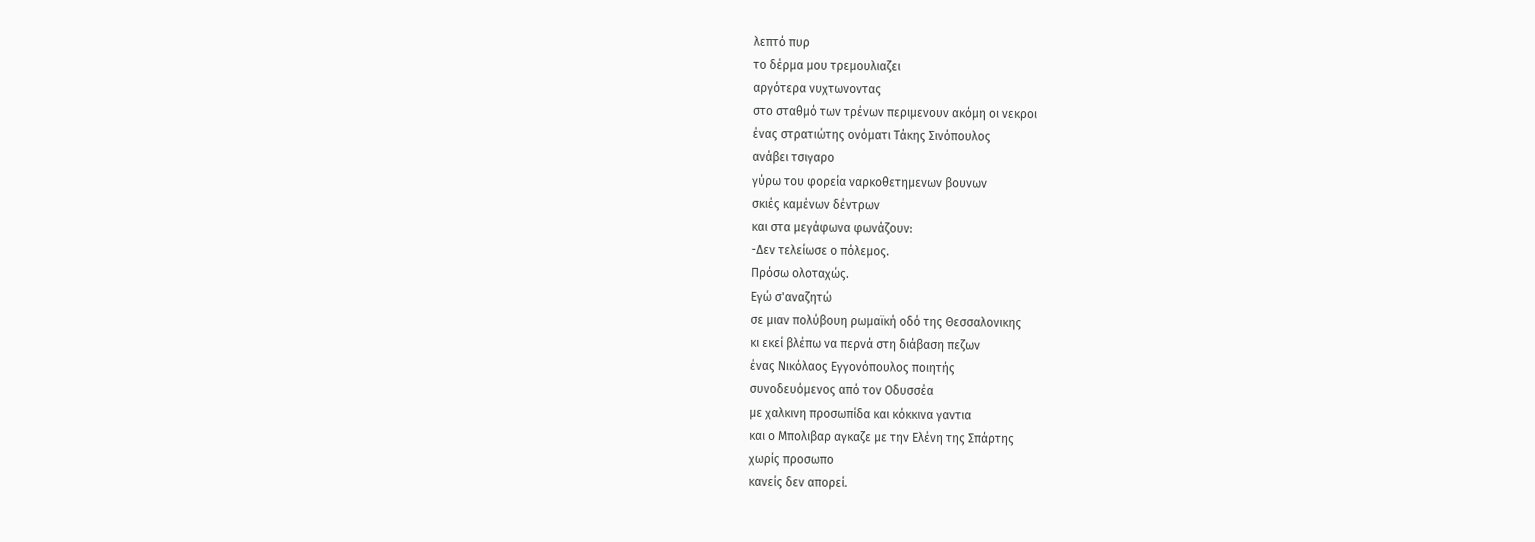λεπτό πυρ
το δέρμα μου τρεμουλιαζει
αργότερα νυχτωνοντας
στο σταθμό των τρένων περιμενουν ακόμη οι νεκροι
ένας στρατιώτης ονόματι Τάκης Σινόπουλος
ανάβει τσιγαρο
γύρω του φορεία ναρκοθετημενων βουνων
σκιές καμένων δέντρων
και στα μεγάφωνα φωνάζουν:
-Δεν τελείωσε ο πόλεμος.
Πρόσω ολοταχώς.
Εγώ σ'αναζητώ
σε μιαν πολύβουη ρωμαϊκή οδό της Θεσσαλονικης
κι εκεί βλέπω να περνά στη διάβαση πεζων
ένας Νικόλαος Εγγονόπουλος ποιητής
συνοδευόμενος από τον Οδυσσέα
με χαλκινη προσωπίδα και κόκκινα γαντια
και ο Μπολιβαρ αγκαζε με την Ελένη της Σπάρτης
χωρίς προσωπο
κανείς δεν απορεί.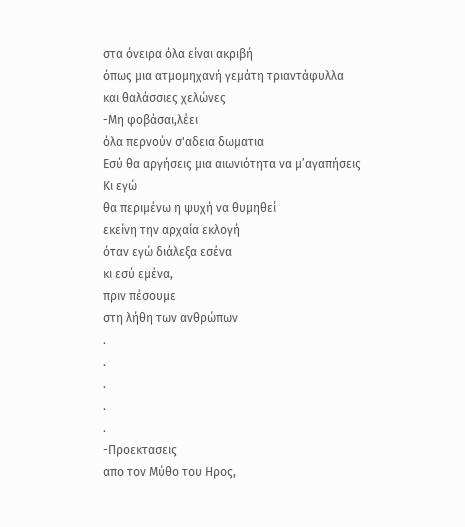στα όνειρα όλα είναι ακριβή
όπως μια ατμομηχανή γεμάτη τριαντάφυλλα
και θαλάσσιες χελώνες
-Μη φοβάσαι,λέει
όλα περνούν σ'αδεια δωματια
Εσύ θα αργήσεις μια αιωνιότητα να μ’αγαπήσεις
Κι εγώ
θα περιμένω η ψυχή να θυμηθεί
εκείνη την αρχαία εκλογή
όταν εγώ διάλεξα εσένα
κι εσύ εμένα,
πριν πέσουμε
στη λήθη των ανθρώπων
.
.
.
.
.
-Προεκτασεις
απο τον Μύθο του Ηρος,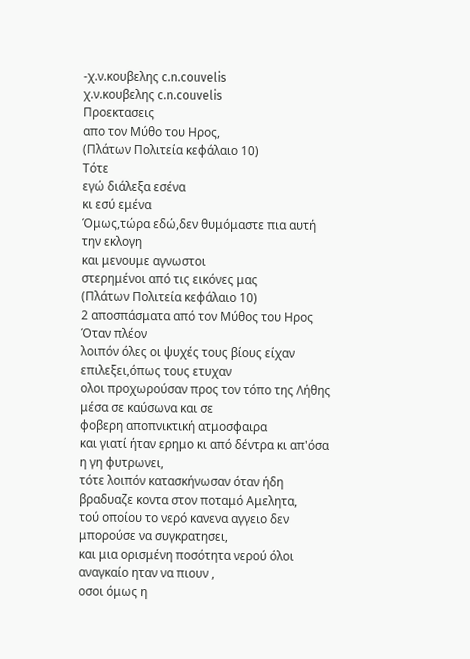-χ.ν.κουβελης c.n.couvelis
χ.ν.κουβελης c.n.couvelis
Προεκτασεις
απο τον Μύθο του Ηρος,
(Πλάτων Πολιτεία κεφάλαιο 10)
Τότε
εγώ διάλεξα εσένα
κι εσύ εμένα
Όμως,τώρα εδώ,δεν θυμόμαστε πια αυτή την εκλογη
και μενουμε αγνωστοι
στερημένοι από τις εικόνες μας
(Πλάτων Πολιτεία κεφάλαιο 10)
2 αποσπάσματα από τον Μύθος του Ηρος
Όταν πλέον
λοιπόν όλες οι ψυχές τους βίους είχαν επιλεξει,όπως τους ετυχαν
ολοι προχωρούσαν προς τον τόπο της Λήθης μέσα σε καύσωνα και σε
φοβερη αποπνικτική ατμοσφαιρα
και γιατί ήταν ερημο κι από δέντρα κι απ'όσα η γη φυτρωνει,
τότε λοιπόν κατασκήνωσαν όταν ήδη βραδυαζε κοντα στον ποταμό Αμελητα,
τού οποίου το νερό κανενα αγγειο δεν μπορούσε να συγκρατησει,
και μια ορισμένη ποσότητα νερού όλοι
αναγκαίο ηταν να πιουν ,
οσοι όμως η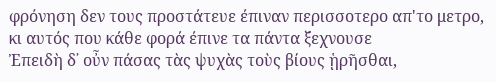φρόνηση δεν τους προστάτευε έπιναν περισσοτερο απ'το μετρο,
κι αυτός που κάθε φορά έπινε τα πάντα ξεχνουσε
Ἐπειδὴ δ᾽ οὖν πάσας τὰς ψυχὰς τοὺς βίους ᾑρῆσθαι,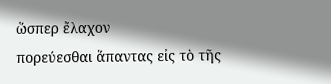ὥσπερ ἔλαχον
πορεύεσθαι ἅπαντας εἰς τὸ τῆς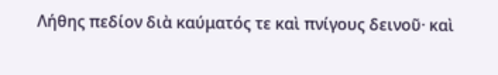Λήθης πεδίον διὰ καύματός τε καὶ πνίγους δεινοῦ· καὶ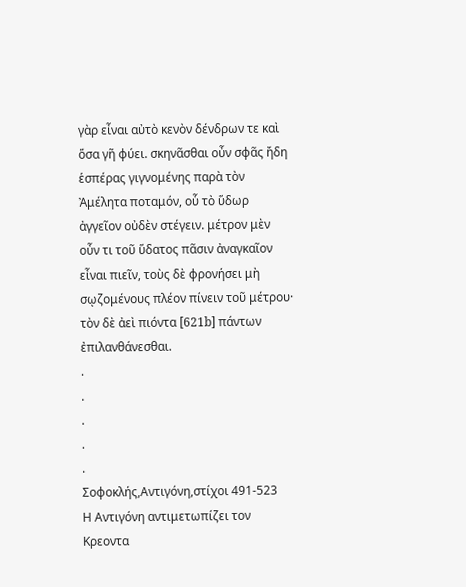γὰρ εἶναι αὐτὸ κενὸν δένδρων τε καὶ ὅσα γῆ φύει. σκηνᾶσθαι οὖν σφᾶς ἤδη ἑσπέρας γιγνομένης παρὰ τὸν Ἀμέλητα ποταμόν, οὗ τὸ ὕδωρ ἀγγεῖον οὐδὲν στέγειν. μέτρον μὲν οὖν τι τοῦ ὕδατος πᾶσιν ἀναγκαῖον εἶναι πιεῖν, τοὺς δὲ φρονήσει μὴ σῳζομένους πλέον πίνειν τοῦ μέτρου· τὸν δὲ ἀεὶ πιόντα [621b] πάντων ἐπιλανθάνεσθαι.
.
.
.
.
.
Σοφοκλής,Αντιγόνη,στίχοι 491-523
Η Αντιγόνη αντιμετωπίζει τον Κρεοντα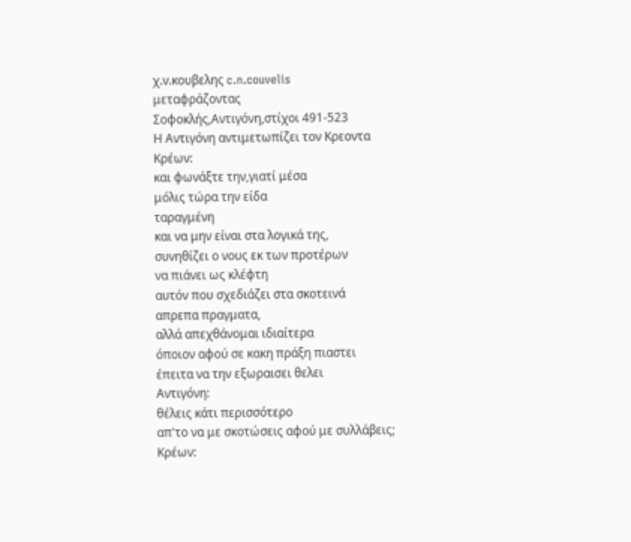χ.ν.κουβελης c.n.couvelis
μεταφράζοντας
Σοφοκλής,Αντιγόνη,στίχοι 491-523
Η Αντιγόνη αντιμετωπίζει τον Κρεοντα
Κρέων:
και φωνάξτε την,γιατί μέσα
μόλις τώρα την είδα
ταραγμένη
και να μην είναι στα λογικά της,
συνηθίζει ο νους εκ των προτέρων
να πιάνει ως κλέφτη
αυτόν που σχεδιάζει στα σκοτεινά
απρεπα πραγματα,
αλλά απεχθάνομαι ιδιαίτερα
όποιον αφού σε κακη πράξη πιαστει
έπειτα να την εξωραισει θελει
Αντιγόνη:
θέλεις κάτι περισσότερο
απ'το να με σκοτώσεις αφού με συλλάβεις;
Κρέων: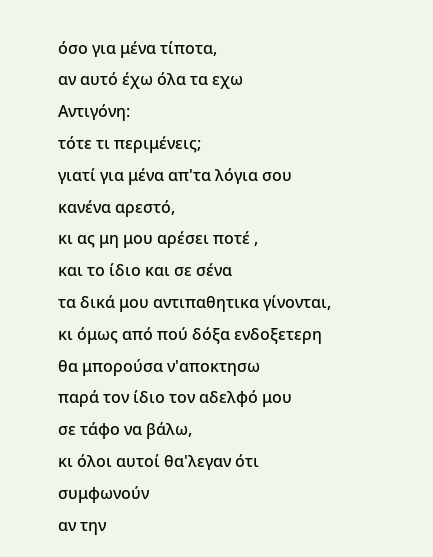όσο για μένα τίποτα,
αν αυτό έχω όλα τα εχω
Αντιγόνη:
τότε τι περιμένεις;
γιατί για μένα απ'τα λόγια σου
κανένα αρεστό,
κι ας μη μου αρέσει ποτέ ,
και το ίδιο και σε σένα
τα δικά μου αντιπαθητικα γίνονται,
κι όμως από πού δόξα ενδοξετερη
θα μπορούσα ν'αποκτησω
παρά τον ίδιο τον αδελφό μου
σε τάφο να βάλω,
κι όλοι αυτοί θα'λεγαν ότι συμφωνούν
αν την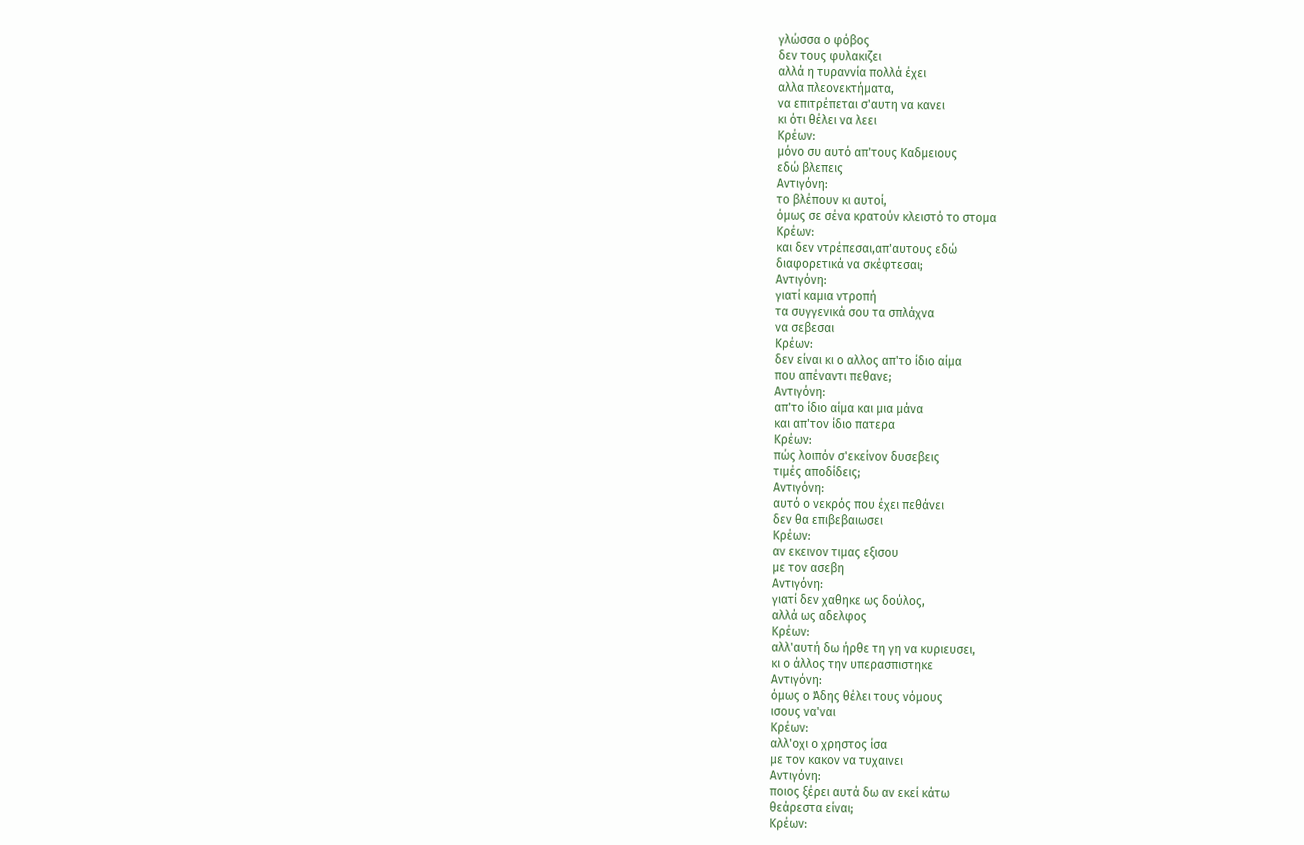γλώσσα ο φόβος
δεν τους φυλακιζει
αλλά η τυραννία πολλά έχει
αλλα πλεονεκτήματα,
να επιτρέπεται σ'αυτη να κανει
κι ότι θέλει να λεει
Κρέων:
μόνο συ αυτό απ'τους Καδμειους
εδώ βλεπεις
Αντιγόνη:
το βλέπουν κι αυτοί,
όμως σε σένα κρατούν κλειστό το στομα
Κρέων:
και δεν ντρέπεσαι,απ'αυτους εδώ
διαφορετικά να σκέφτεσαι;
Αντιγόνη:
γιατί καμια ντροπή
τα συγγενικά σου τα σπλάχνα
να σεβεσαι
Κρέων:
δεν είναι κι ο αλλος απ'το ίδιο αίμα
που απέναντι πεθανε;
Αντιγόνη:
απ'το ίδιο αίμα και μια μάνα
και απ'τον ίδιο πατερα
Κρέων:
πώς λοιπόν σ'εκείνον δυσεβεις
τιμές αποδίδεις;
Αντιγόνη:
αυτό ο νεκρός που έχει πεθάνει
δεν θα επιβεβαιωσει
Κρέων:
αν εκεινον τιμας εξισου
με τον ασεβη
Αντιγόνη:
γιατί δεν χαθηκε ως δούλος,
αλλά ως αδελφος
Κρέων:
αλλ'αυτή δω ήρθε τη γη να κυριευσει,
κι ο άλλος την υπερασπιστηκε
Αντιγόνη:
όμως ο Άδης θέλει τους νόμους
ισους να'ναι
Κρέων:
αλλ'οχι ο χρηστος ίσα
με τον κακον να τυχαινει
Αντιγόνη:
ποιος ξέρει αυτά δω αν εκεί κάτω
θεάρεστα είναι;
Κρέων: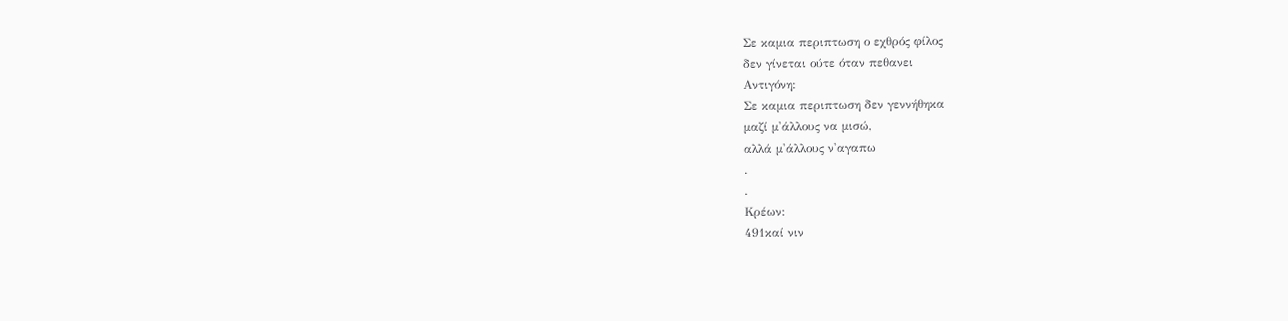Σε καμια περιπτωση ο εχθρός φίλος
δεν γίνεται ούτε όταν πεθανει
Αντιγόνη:
Σε καμια περιπτωση δεν γεννήθηκα
μαζί μ'άλλους να μισώ,
αλλά μ'άλλους ν'αγαπω
.
.
Κρέων:
491καί νιν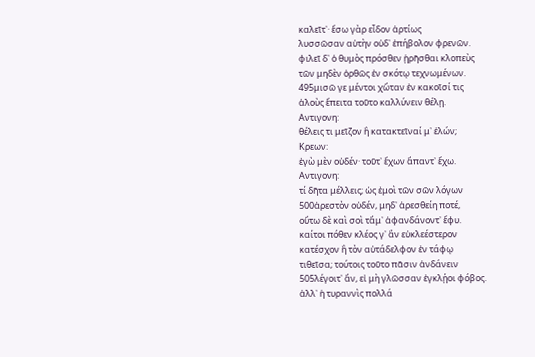καλεῖτ᾽· ἔσω γὰρ εἶδον ἀρτίως
λυσσῶσαν αὐτὴν οὐδ᾽ ἐπήβολον φρενῶν.
φιλεῖ δ᾽ ὁ θυμὸς πρόσθεν ᾑρῆσθαι κλοπεὺς
τῶν μηδὲν ὀρθῶς ἐν σκότῳ τεχνωμένων.
495μισῶ γε μέντοι χὥταν ἐν κακοῖσί τις
ἁλοὺς ἔπειτα τοῦτο καλλύνειν θέλῃ.
Αντιγονη:
θέλεις τι μεῖζον ἢ κατακτεῖναί μ᾽ ἑλών;
Κρεων:
ἐγὼ μὲν οὐδέν· τοῦτ᾽ ἔχων ἅπαντ᾽ ἔχω.
Αντιγονη:
τί δῆτα μέλλεις; ὡς ἐμοὶ τῶν σῶν λόγων
500ἀρεστὸν οὐδέν, μηδ᾽ ἀρεσθείη ποτέ,
οὕτω δὲ καὶ σοὶ τἄμ᾽ ἀφανδάνοντ᾽ ἔφυ.
καίτοι πόθεν κλέος γ᾽ ἂν εὐκλεέστερον
κατέσχον ἢ τὸν αὐτάδελφον ἐν τάφῳ
τιθεῖσα; τούτοις τοῦτο πᾶσιν ἁνδάνειν
505λέγοιτ᾽ ἄν, εἰ μὴ γλῶσσαν ἐγκλῄοι φόβος.
ἀλλ᾽ ἡ τυραννὶς πολλά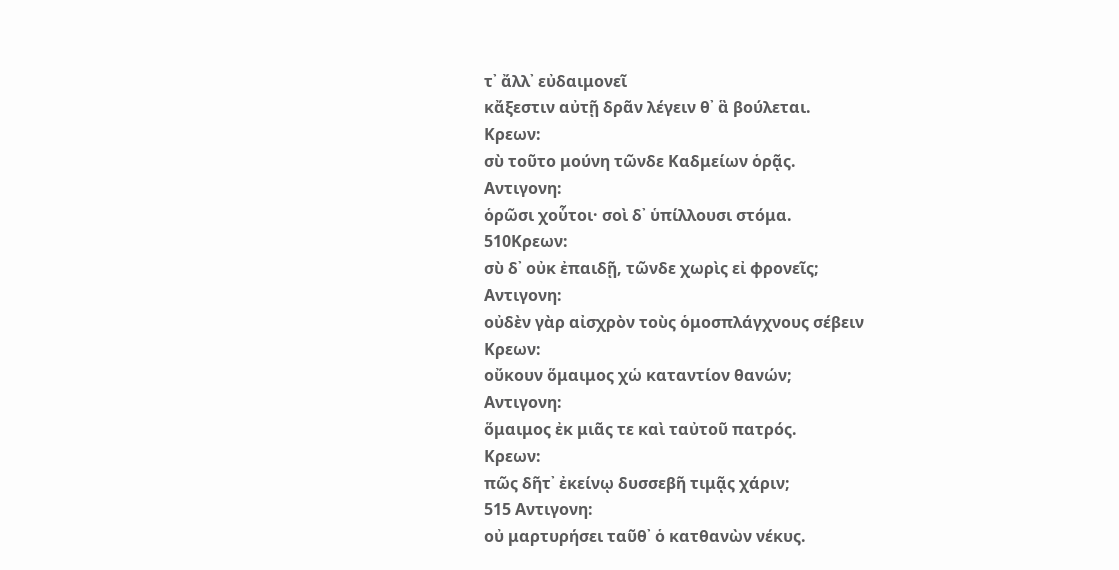τ᾽ ἄλλ᾽ εὐδαιμονεῖ
κἄξεστιν αὐτῇ δρᾶν λέγειν θ᾽ ἃ βούλεται.
Κρεων:
σὺ τοῦτο μούνη τῶνδε Καδμείων ὁρᾷς.
Αντιγονη:
ὁρῶσι χοὗτοι· σοὶ δ᾽ ὑπίλλουσι στόμα.
510Κρεων:
σὺ δ᾽ οὐκ ἐπαιδῇ, τῶνδε χωρὶς εἰ φρονεῖς;
Αντιγονη:
οὐδὲν γὰρ αἰσχρὸν τοὺς ὁμοσπλάγχνους σέβειν
Κρεων:
οὔκουν ὅμαιμος χὡ καταντίον θανών;
Αντιγονη:
ὅμαιμος ἐκ μιᾶς τε καὶ ταὐτοῦ πατρός.
Κρεων:
πῶς δῆτ᾽ ἐκείνῳ δυσσεβῆ τιμᾷς χάριν;
515 Αντιγονη:
οὐ μαρτυρήσει ταῦθ᾽ ὁ κατθανὼν νέκυς.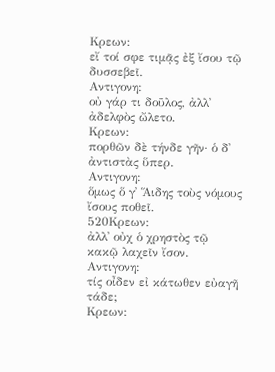Κρεων:
εἴ τοί σφε τιμᾷς ἐξ ἴσου τῷ δυσσεβεῖ.
Αντιγονη:
οὐ γάρ τι δοῦλος, ἀλλ᾽ ἀδελφὸς ὤλετο.
Κρεων:
πορθῶν δὲ τήνδε γῆν· ὁ δ᾽ ἀντιστὰς ὕπερ.
Αντιγονη:
ὅμως ὅ γ᾽ Ἅιδης τοὺς νόμους ἴσους ποθεῖ.
520Κρεων:
ἀλλ᾽ οὐχ ὁ χρηστὸς τῷ κακῷ λαχεῖν ἴσον.
Αντιγονη:
τίς οἶδεν εἰ κάτωθεν εὐαγῆ τάδε;
Κρεων: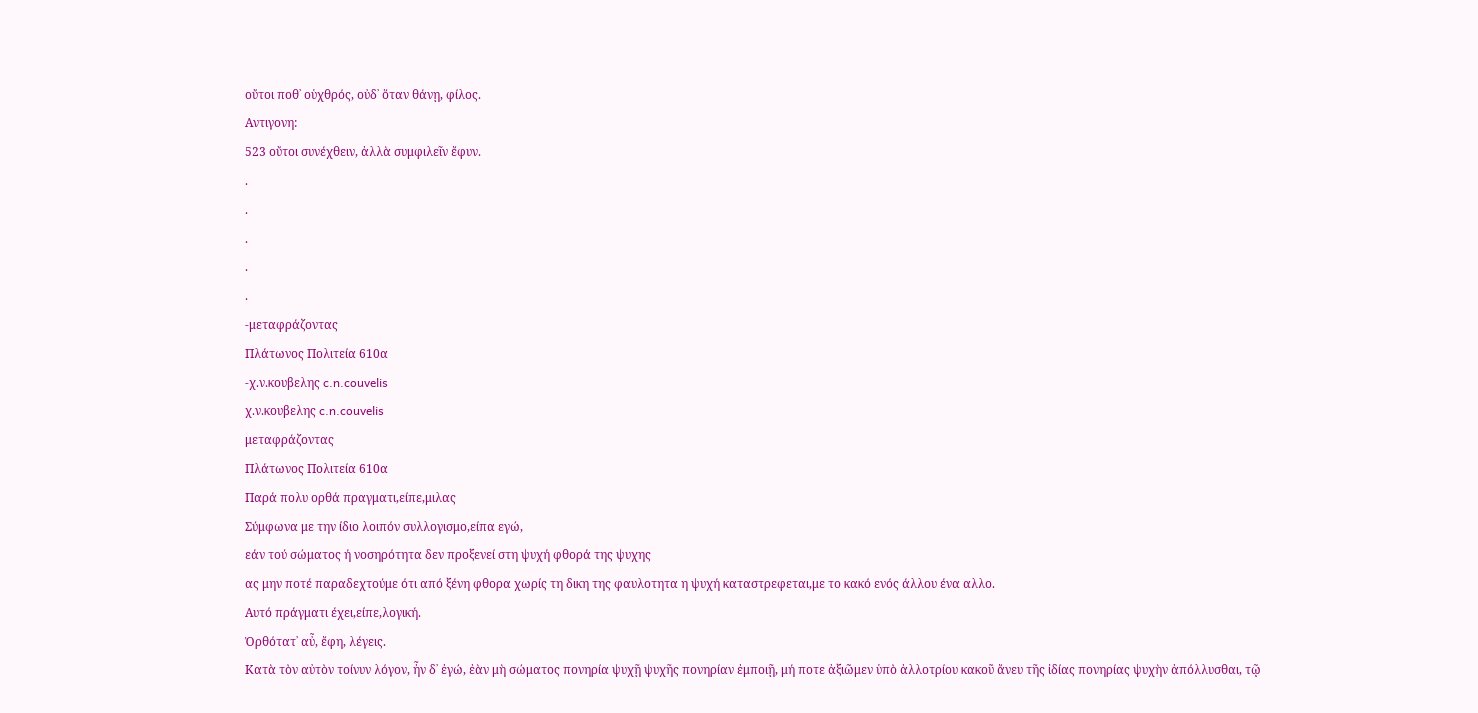οὔτοι ποθ᾽ οὑχθρός, οὐδ᾽ ὅταν θάνῃ, φίλος.
Αντιγονη:
523 οὔτοι συνέχθειν, ἀλλὰ συμφιλεῖν ἔφυν.
.
.
.
.
.
-μεταφράζοντας
Πλάτωνος Πολιτεία 610α
-χ.ν.κουβελης c.n.couvelis
χ.ν.κουβελης c.n.couvelis
μεταφράζοντας
Πλάτωνος Πολιτεία 610α
Παρά πολυ ορθά πραγματι,είπε,μιλας
Σύμφωνα με την ίδιο λοιπόν συλλογισμο,είπα εγώ,
εάν τού σώματος ή νοσηρότητα δεν προξενεί στη ψυχή φθορά της ψυχης
ας μην ποτέ παραδεχτούμε ότι από ξένη φθορα χωρίς τη δικη της φαυλοτητα η ψυχή καταστρεφεται,με το κακό ενός άλλου ένα αλλο.
Αυτό πράγματι έχει,είπε,λογική.
Ὀρθότατ᾽ αὖ, ἔφη, λέγεις.
Κατὰ τὸν αὐτὸν τοίνυν λόγον, ἦν δ᾽ ἐγώ, ἐὰν μὴ σώματος πονηρία ψυχῇ ψυχῆς πονηρίαν ἐμποιῇ, μή ποτε ἀξιῶμεν ὑπὸ ἀλλοτρίου κακοῦ ἄνευ τῆς ἰδίας πονηρίας ψυχὴν ἀπόλλυσθαι, τῷ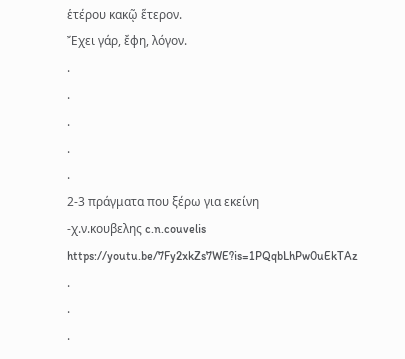ἑτέρου κακῷ ἕτερον.
Ἔχει γάρ, ἔφη, λόγον.
.
.
.
.
.
2-3 πράγματα που ξέρω για εκείνη
-χ.ν.κουβελης c.n.couvelis
https://youtu.be/7Fy2xkZs7WE?is=1PQqbLhPw0uEkTAz
.
.
.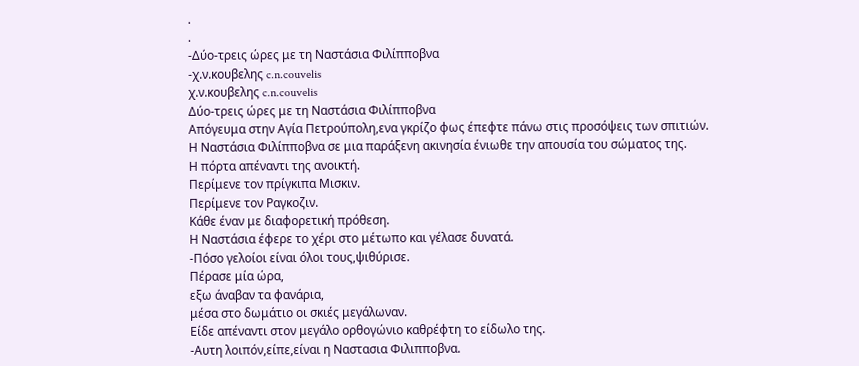.
.
-Δύο-τρεις ώρες με τη Ναστάσια Φιλίπποβνα
-χ.ν.κουβελης c.n.couvelis
χ.ν.κουβελης c.n.couvelis
Δύο-τρεις ώρες με τη Ναστάσια Φιλίπποβνα
Απόγευμα στην Αγία Πετρούπολη,ενα γκρίζο φως έπεφτε πάνω στις προσόψεις των σπιτιών.
Η Ναστάσια Φιλίπποβνα σε μια παράξενη ακινησία ένιωθε την απουσία του σώματος της.
Η πόρτα απέναντι της ανοικτή.
Περίμενε τον πρίγκιπα Μισκιν.
Περίμενε τον Ραγκοζιν.
Κάθε έναν με διαφορετική πρόθεση.
Η Ναστάσια έφερε το χέρι στο μέτωπο και γέλασε δυνατά.
-Πόσο γελοίοι είναι όλοι τους,ψιθύρισε.
Πέρασε μία ώρα,
εξω άναβαν τα φανάρια,
μέσα στο δωμάτιο οι σκιές μεγάλωναν.
Είδε απέναντι στον μεγάλο ορθογώνιο καθρέφτη το είδωλο της.
-Αυτη λοιπόν,είπε,είναι η Ναστασια Φιλιπποβνα.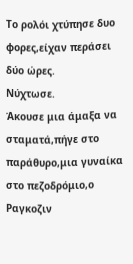Το ρολόι χτύπησε δυο φορες,είχαν περάσει δύο ώρες.
Νύχτωσε.
Άκουσε μια άμαξα να σταματά,πήγε στο παράθυρο,μια γυναίκα στο πεζοδρόμιο,ο Ραγκοζιν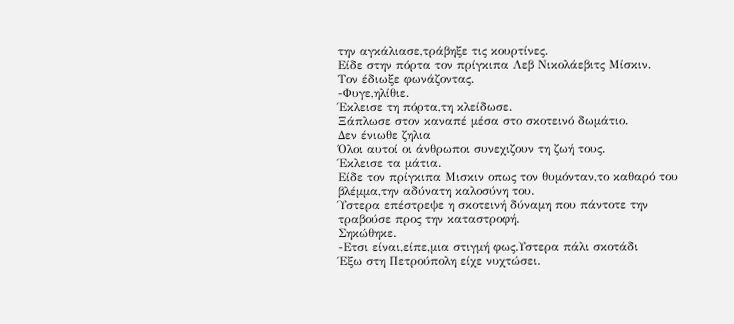την αγκάλιασε,τράβηξε τις κουρτίνες.
Είδε στην πόρτα τον πρίγκιπα Λεβ Νικολάεβιτς Μίσκιν.
Τον έδιωξε φωνάζοντας.
-Φυγε,ηλίθιε.
Έκλεισε τη πόρτα,τη κλείδωσε.
Ξάπλωσε στον καναπέ μέσα στο σκοτεινό δωμάτιο.
Δεν ένιωθε ζηλια
Όλοι αυτοί οι άνθρωποι συνεχιζουν τη ζωή τους.
Έκλεισε τα μάτια.
Είδε τον πρίγκιπα Μισκιν οπως τον θυμόνταν,το καθαρό του βλέμμα,την αδύνατη καλοσύνη του.
Ύστερα επέστρεψε η σκοτεινή δύναμη που πάντοτε την τραβούσε προς την καταστροφή.
Σηκώθηκε.
-Ετσι είναι,είπε,μια στιγμή φως.Υστερα πάλι σκοτάδι
Έξω στη Πετρούπολη είχε νυχτώσει.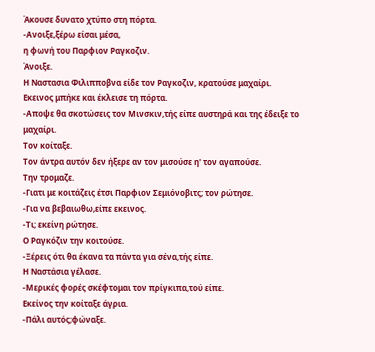Άκουσε δυνατο χτύπο στη πόρτα.
-Ανοιξε,ξέρω είσαι μέσα,
η φωνή του Παρφιον Ραγκοζιν.
Άνοιξε.
Η Ναστασια Φιλιπποβνα είδε τον Ραγκοζιν, κρατούσε μαχαίρι.
Εκεινος μπήκε και έκλεισε τη πόρτα.
-Αποψε θα σκοτώσεις τον Μινσκιν,τής είπε αυστηρά και της έδειξε το μαχαίρι.
Τον κοίταξε.
Τον άντρα αυτόν δεν ήξερε αν τον μισούσε η' τον αγαπούσε.
Την τρομαζε.
-Γιατι με κοιτάζεις έτσι Παρφιον Σεμιόνοβιτς; τον ρώτησε.
-Για να βεβαιωθω,είπε εκεινος.
-Τι; εκείνη ρώτησε.
Ο Ραγκόζιν την κοιτούσε.
-Ξέρεις ότι θα έκανα τα πάντα για σένα,τής είπε.
Η Ναστάσια γέλασε.
-Μερικές φορές σκέφτομαι τον πρίγκιπα,τού είπε.
Εκείνος την κοίταξε άγρια.
-Πάλι αυτός;φώναξε.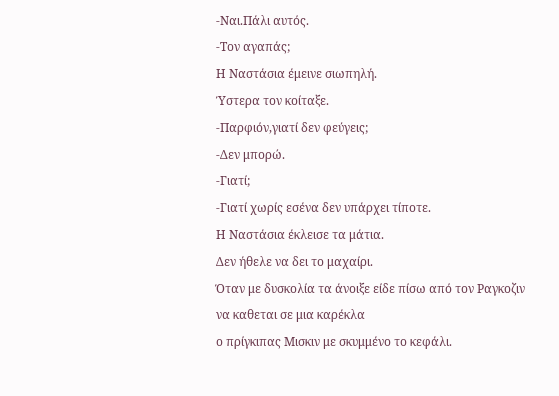-Ναι.Πάλι αυτός.
-Τον αγαπάς;
Η Ναστάσια έμεινε σιωπηλή.
Ύστερα τον κοίταξε.
-Παρφιόν,γιατί δεν φεύγεις;
-Δεν μπορώ.
-Γιατί;
-Γιατί χωρίς εσένα δεν υπάρχει τίποτε.
Η Ναστάσια έκλεισε τα μάτια.
Δεν ήθελε να δει το μαχαίρι.
Όταν με δυσκολία τα άνοιξε είδε πίσω από τον Ραγκοζιν να καθεται σε μια καρέκλα
ο πρίγκιπας Μισκιν με σκυμμένο το κεφάλι.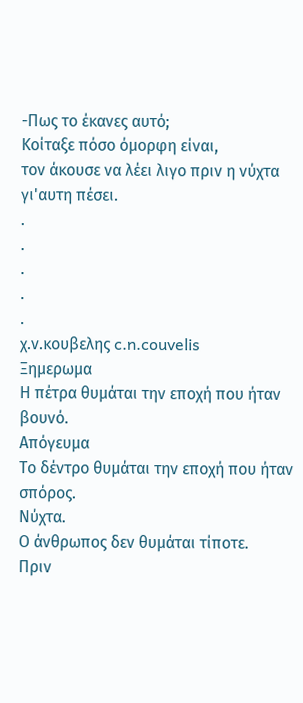-Πως το έκανες αυτό;
Κοίταξε πόσο όμορφη είναι,
τον άκουσε να λέει λιγο πριν η νύχτα γι'αυτη πέσει.
.
.
.
.
.
χ.ν.κουβελης c.n.couvelis
Ξημερωμα
Η πέτρα θυμάται την εποχή που ήταν βουνό.
Απόγευμα
Το δέντρο θυμάται την εποχή που ήταν σπόρος.
Νύχτα.
Ο άνθρωπος δεν θυμάται τίποτε.
Πριν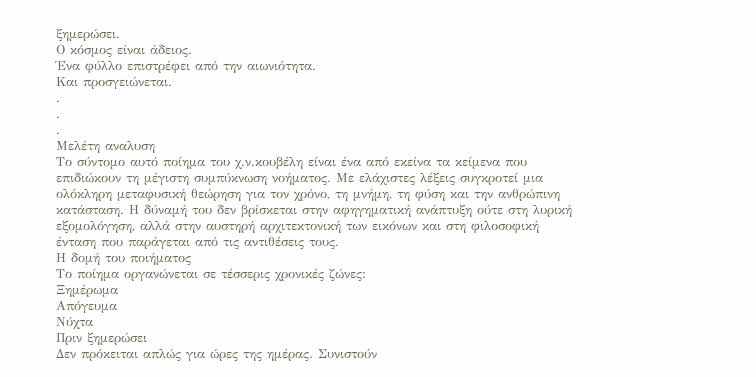ξημερώσει.
Ο κόσμος είναι άδειος.
Ένα φύλλο επιστρέφει από την αιωνιότητα.
Και προσγειώνεται.
.
.
.
Μελέτη αναλυση
Το σύντομο αυτό ποίημα του χ.ν.κουβέλη είναι ένα από εκείνα τα κείμενα που επιδιώκουν τη μέγιστη συμπύκνωση νοήματος. Με ελάχιστες λέξεις συγκροτεί μια ολόκληρη μεταφυσική θεώρηση για τον χρόνο, τη μνήμη, τη φύση και την ανθρώπινη κατάσταση. Η δύναμή του δεν βρίσκεται στην αφηγηματική ανάπτυξη ούτε στη λυρική εξομολόγηση, αλλά στην αυστηρή αρχιτεκτονική των εικόνων και στη φιλοσοφική ένταση που παράγεται από τις αντιθέσεις τους.
Η δομή του ποιήματος
Το ποίημα οργανώνεται σε τέσσερις χρονικές ζώνες:
Ξημέρωμα
Απόγευμα
Νύχτα
Πριν ξημερώσει
Δεν πρόκειται απλώς για ώρες της ημέρας. Συνιστούν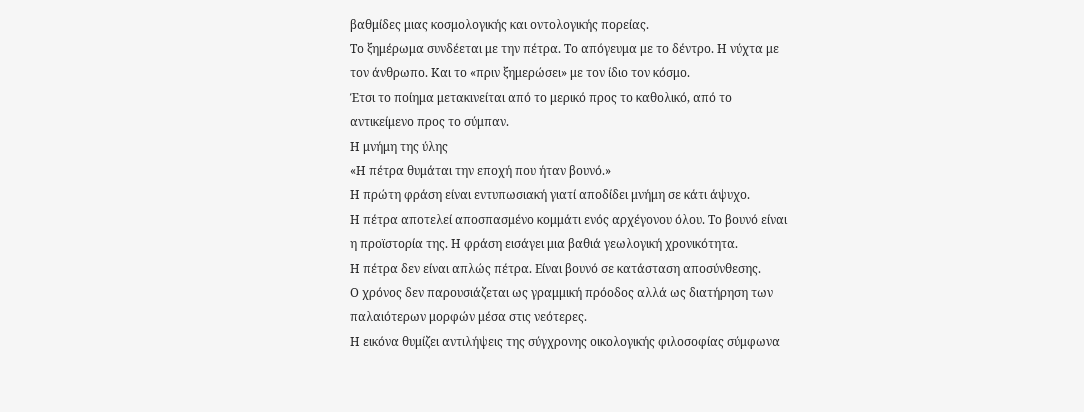βαθμίδες μιας κοσμολογικής και οντολογικής πορείας.
Το ξημέρωμα συνδέεται με την πέτρα. Το απόγευμα με το δέντρο. Η νύχτα με τον άνθρωπο. Και το «πριν ξημερώσει» με τον ίδιο τον κόσμο.
Έτσι το ποίημα μετακινείται από το μερικό προς το καθολικό, από το αντικείμενο προς το σύμπαν.
Η μνήμη της ύλης
«Η πέτρα θυμάται την εποχή που ήταν βουνό.»
Η πρώτη φράση είναι εντυπωσιακή γιατί αποδίδει μνήμη σε κάτι άψυχο.
Η πέτρα αποτελεί αποσπασμένο κομμάτι ενός αρχέγονου όλου. Το βουνό είναι η προϊστορία της. Η φράση εισάγει μια βαθιά γεωλογική χρονικότητα.
Η πέτρα δεν είναι απλώς πέτρα. Είναι βουνό σε κατάσταση αποσύνθεσης.
Ο χρόνος δεν παρουσιάζεται ως γραμμική πρόοδος αλλά ως διατήρηση των παλαιότερων μορφών μέσα στις νεότερες.
Η εικόνα θυμίζει αντιλήψεις της σύγχρονης οικολογικής φιλοσοφίας σύμφωνα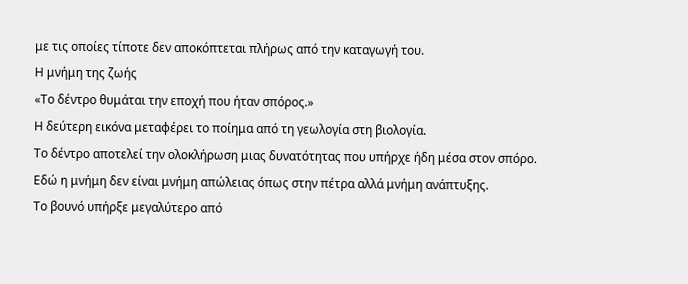με τις οποίες τίποτε δεν αποκόπτεται πλήρως από την καταγωγή του.
Η μνήμη της ζωής
«Το δέντρο θυμάται την εποχή που ήταν σπόρος.»
Η δεύτερη εικόνα μεταφέρει το ποίημα από τη γεωλογία στη βιολογία.
Το δέντρο αποτελεί την ολοκλήρωση μιας δυνατότητας που υπήρχε ήδη μέσα στον σπόρο.
Εδώ η μνήμη δεν είναι μνήμη απώλειας όπως στην πέτρα αλλά μνήμη ανάπτυξης.
Το βουνό υπήρξε μεγαλύτερο από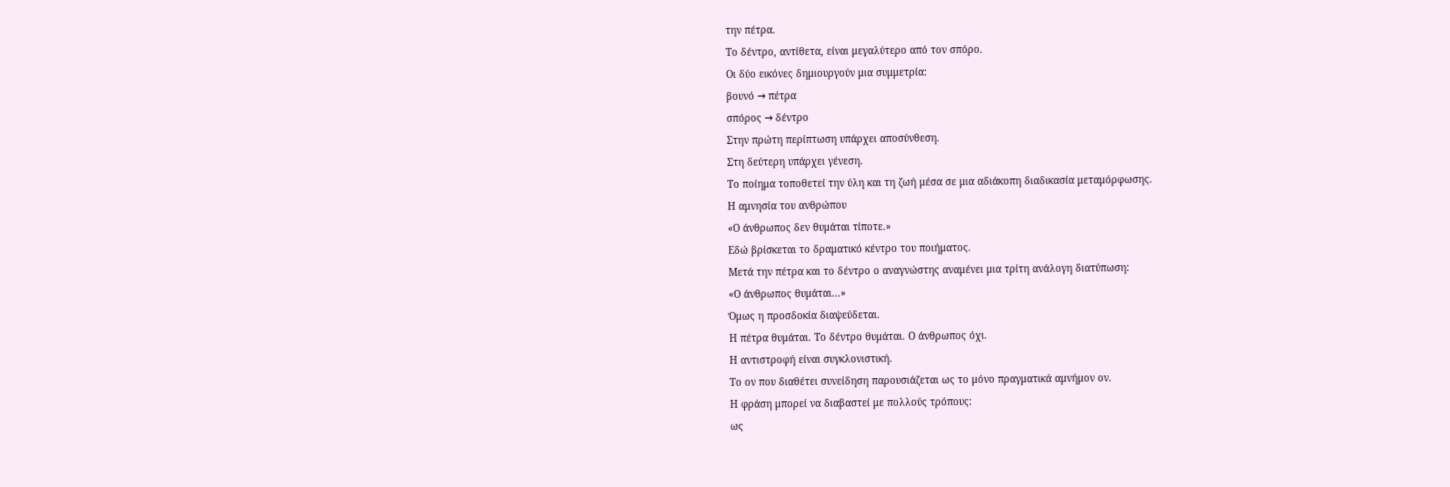την πέτρα.
Το δέντρο, αντίθετα, είναι μεγαλύτερο από τον σπόρο.
Οι δύο εικόνες δημιουργούν μια συμμετρία:
βουνό → πέτρα
σπόρος → δέντρο
Στην πρώτη περίπτωση υπάρχει αποσύνθεση.
Στη δεύτερη υπάρχει γένεση.
Το ποίημα τοποθετεί την ύλη και τη ζωή μέσα σε μια αδιάκοπη διαδικασία μεταμόρφωσης.
Η αμνησία του ανθρώπου
«Ο άνθρωπος δεν θυμάται τίποτε.»
Εδώ βρίσκεται το δραματικό κέντρο του ποιήματος.
Μετά την πέτρα και το δέντρο ο αναγνώστης αναμένει μια τρίτη ανάλογη διατύπωση:
«Ο άνθρωπος θυμάται...»
Όμως η προσδοκία διαψεύδεται.
Η πέτρα θυμάται. Το δέντρο θυμάται. Ο άνθρωπος όχι.
Η αντιστροφή είναι συγκλονιστική.
Το ον που διαθέτει συνείδηση παρουσιάζεται ως το μόνο πραγματικά αμνήμον ον.
Η φράση μπορεί να διαβαστεί με πολλούς τρόπους:
ως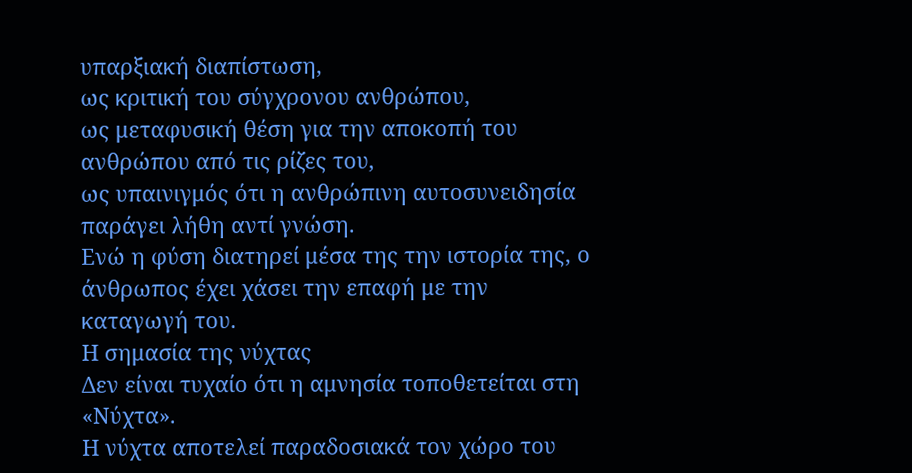υπαρξιακή διαπίστωση,
ως κριτική του σύγχρονου ανθρώπου,
ως μεταφυσική θέση για την αποκοπή του ανθρώπου από τις ρίζες του,
ως υπαινιγμός ότι η ανθρώπινη αυτοσυνειδησία παράγει λήθη αντί γνώση.
Ενώ η φύση διατηρεί μέσα της την ιστορία της, ο άνθρωπος έχει χάσει την επαφή με την καταγωγή του.
Η σημασία της νύχτας
Δεν είναι τυχαίο ότι η αμνησία τοποθετείται στη «Νύχτα».
Η νύχτα αποτελεί παραδοσιακά τον χώρο του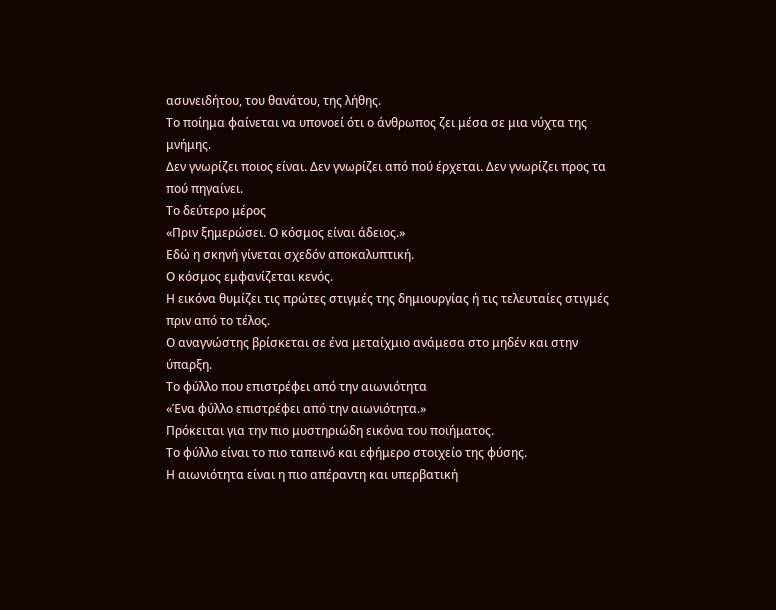ασυνειδήτου, του θανάτου, της λήθης.
Το ποίημα φαίνεται να υπονοεί ότι ο άνθρωπος ζει μέσα σε μια νύχτα της μνήμης.
Δεν γνωρίζει ποιος είναι. Δεν γνωρίζει από πού έρχεται. Δεν γνωρίζει προς τα πού πηγαίνει.
Το δεύτερο μέρος
«Πριν ξημερώσει. Ο κόσμος είναι άδειος.»
Εδώ η σκηνή γίνεται σχεδόν αποκαλυπτική.
Ο κόσμος εμφανίζεται κενός.
Η εικόνα θυμίζει τις πρώτες στιγμές της δημιουργίας ή τις τελευταίες στιγμές πριν από το τέλος.
Ο αναγνώστης βρίσκεται σε ένα μεταίχμιο ανάμεσα στο μηδέν και στην ύπαρξη.
Το φύλλο που επιστρέφει από την αιωνιότητα
«Ένα φύλλο επιστρέφει από την αιωνιότητα.»
Πρόκειται για την πιο μυστηριώδη εικόνα του ποιήματος.
Το φύλλο είναι το πιο ταπεινό και εφήμερο στοιχείο της φύσης.
Η αιωνιότητα είναι η πιο απέραντη και υπερβατική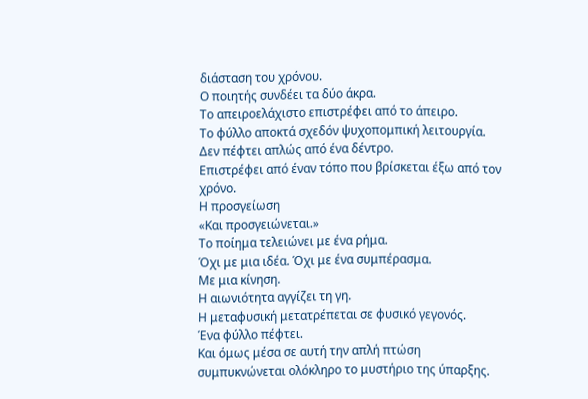διάσταση του χρόνου.
Ο ποιητής συνδέει τα δύο άκρα.
Το απειροελάχιστο επιστρέφει από το άπειρο.
Το φύλλο αποκτά σχεδόν ψυχοπομπική λειτουργία.
Δεν πέφτει απλώς από ένα δέντρο.
Επιστρέφει από έναν τόπο που βρίσκεται έξω από τον χρόνο.
Η προσγείωση
«Και προσγειώνεται.»
Το ποίημα τελειώνει με ένα ρήμα.
Όχι με μια ιδέα. Όχι με ένα συμπέρασμα.
Με μια κίνηση.
Η αιωνιότητα αγγίζει τη γη.
Η μεταφυσική μετατρέπεται σε φυσικό γεγονός.
Ένα φύλλο πέφτει.
Και όμως μέσα σε αυτή την απλή πτώση συμπυκνώνεται ολόκληρο το μυστήριο της ύπαρξης.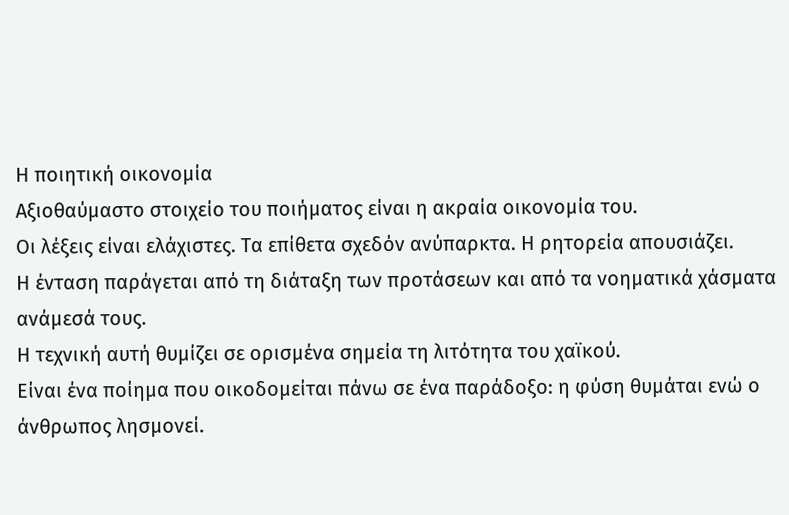Η ποιητική οικονομία
Αξιοθαύμαστο στοιχείο του ποιήματος είναι η ακραία οικονομία του.
Οι λέξεις είναι ελάχιστες. Τα επίθετα σχεδόν ανύπαρκτα. Η ρητορεία απουσιάζει.
Η ένταση παράγεται από τη διάταξη των προτάσεων και από τα νοηματικά χάσματα ανάμεσά τους.
Η τεχνική αυτή θυμίζει σε ορισμένα σημεία τη λιτότητα του χαϊκού.
Είναι ένα ποίημα που οικοδομείται πάνω σε ένα παράδοξο: η φύση θυμάται ενώ ο άνθρωπος λησμονεί.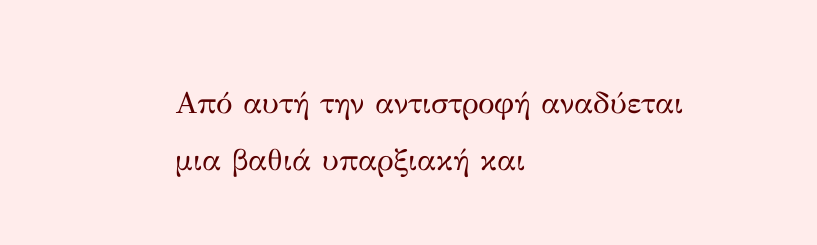Από αυτή την αντιστροφή αναδύεται μια βαθιά υπαρξιακή και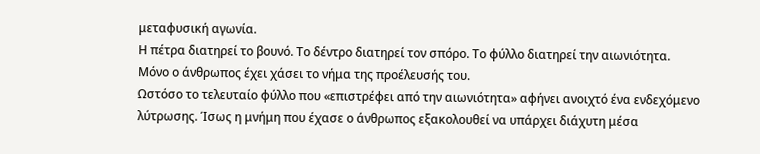μεταφυσική αγωνία.
Η πέτρα διατηρεί το βουνό. Το δέντρο διατηρεί τον σπόρο. Το φύλλο διατηρεί την αιωνιότητα.
Μόνο ο άνθρωπος έχει χάσει το νήμα της προέλευσής του.
Ωστόσο το τελευταίο φύλλο που «επιστρέφει από την αιωνιότητα» αφήνει ανοιχτό ένα ενδεχόμενο λύτρωσης. Ίσως η μνήμη που έχασε ο άνθρωπος εξακολουθεί να υπάρχει διάχυτη μέσα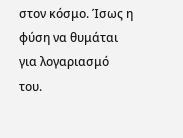στον κόσμο. Ίσως η φύση να θυμάται για λογαριασμό του.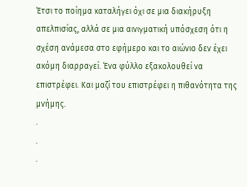Έτσι το ποίημα καταλήγει όχι σε μια διακήρυξη απελπισίας, αλλά σε μια αινιγματική υπόσχεση ότι η σχέση ανάμεσα στο εφήμερο και το αιώνιο δεν έχει ακόμη διαρραγεί. Ένα φύλλο εξακολουθεί να επιστρέφει. Και μαζί του επιστρέφει η πιθανότητα της μνήμης.
.
.
.